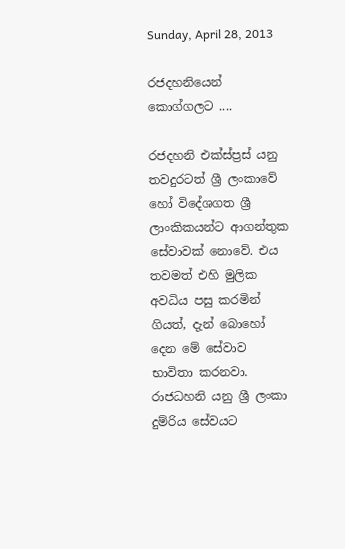Sunday, April 28, 2013

රජදහනියෙන් කොග්ගලට ....

රජදහනි එක්ස්ප්‍රස් යනු තවදුරටත් ශ්‍රී ලංකාවේ හෝ විදේශගත ශ්‍රී ලාංකිකයන්ට ආගන්තුක සේවාවක් නොවේ. එය තවමත් එහි මුලික අවධිය පසු කරමින් ගියත්, දැන් බොහෝ දෙන මේ සේවාව භාවිතා කරනවා. රාජධහනි යනු ශ්‍රී ලංකා දුම්රිය සේවයට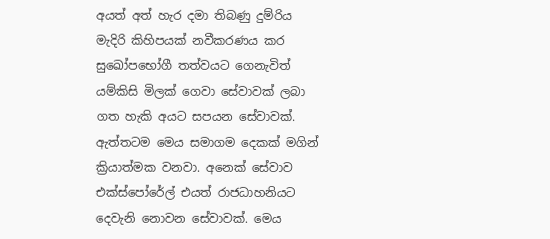අයත් අත් හැර දමා තිබණු දුම්රිය මැදිරි කිහිපයක් නවීකරණය කර සුඛෝපභෝගී තත්වයට ගෙනැවිත් යම්කිසි මිලක් ගෙවා සේවාවක් ලබා ගත හැකි අයට සපයන සේවාවක්. ඇත්තටම මෙය සමාගම දෙකක් මගින් ක්‍රියාත්මක වනවා. අනෙක් සේවාව එක්ස්පෝරේල් එයත් රාජධාහනියට දෙවැනි නොවන සේවාවක්. මෙය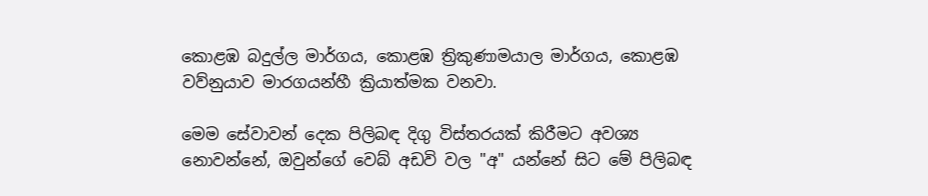කොළඹ බදුල්ල මාර්ගය, කොළඹ ත්‍රිකුණාමයාල මාර්ගය, කොළඹ වව්නුයාව මාරගයන්හී ක්‍රියාත්මක වනවා.

මෙම සේවාවන් දෙක පිලිබඳ දිගු විස්තරයක් කිරීමට අවශ්‍ය නොවන්නේ, ඔවුන්ගේ වෙබ් අඩවි වල "අ" යන්නේ සිට මේ පිලිබඳ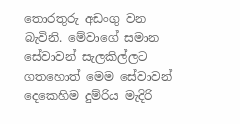තොරතුරු අඩංගු වන බැවිනි. මේවාගේ සමාන සේවාවන් සැලකිල්ලට ගතහොත් මෙම සේවාවන් දෙකෙහිම දුම්රිය මැදිරි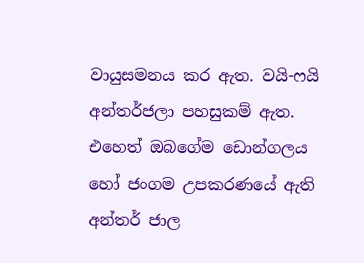වායුසමනය කර ඇත. වයි-ෆයි අන්තර්ජලා පහසුකම් ඇත. එහෙත් ඔබගේම ඩොන්ගලය හෝ ජංගම උපකරණයේ ඇති අන්තර් ජාල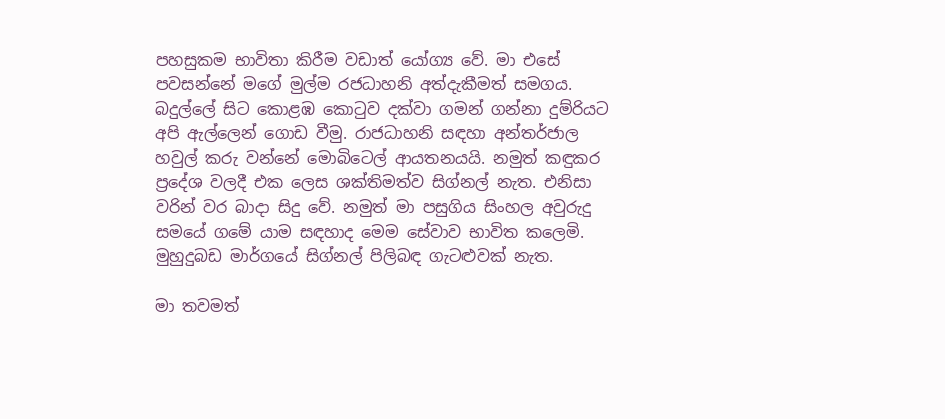පහසුකම භාවිතා කිරීම වඩාත් යෝග්‍ය වේ. මා එසේ පවසන්නේ මගේ මුල්ම රජධාහනි අත්දැකීමත් සමගය. බදුල්ලේ සිට කොළඹ කොටුව දක්වා ගමන් ගන්නා දුම්රියට අපි ඇල්ලෙන් ගොඩ වීමු. රාජධාහනි සඳහා අන්තර්ජාල හවුල් කරු වන්නේ මොබිටෙල් ආයතනයයි. නමුත් කඳුකර ප්‍රදේශ වලදී එක ලෙස ශක්තිමත්ව සිග්නල් නැත. එනිසා වරින් වර බාදා සිදු වේ. නමුත් මා පසුගිය සිංහල අවුරුදු සමයේ ගමේ යාම සඳහාද මෙම සේවාව භාවිත කලෙමි. මුහුදුබඩ මාර්ගයේ සිග්නල් පිලිබඳ ගැටළුවක් නැත.

මා තවමත්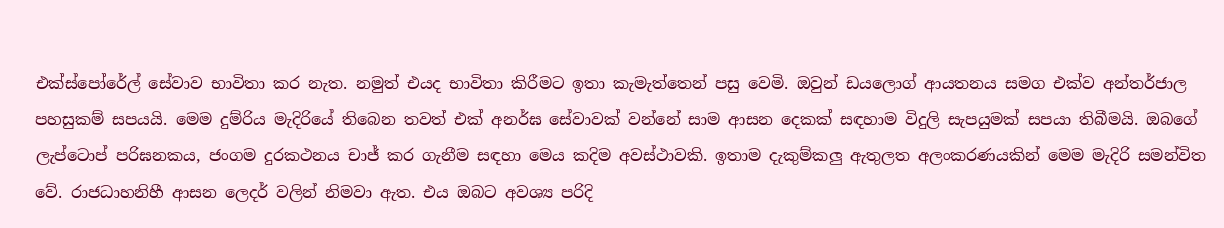එක්ස්පෝරේල් සේවාව භාවිතා කර නැත. නමුත් එයද භාවිතා කිරීමට ඉතා කැමැත්තෙන් පසු වෙමි. ඔවුන් ඩයලොග් ආයතනය සමග එක්ව අන්තර්ජාල පහසුකම් සපයයි. මෙම දුම්රිය මැදිරියේ තිබෙන තවත් එක් අනර්ඝ සේවාවක් වන්නේ සාම ආසන දෙකක් සඳහාම විදුලි සැපයුමක් සපයා තිබීමයි. ඔබගේ ලැප්ටොප් පරිඝනකය, ජංගම දුරකථනය චාජ් කර ගැනීම සඳහා මෙය කදිම අවස්ථාවකි. ඉතාම දැකුම්කලු ඇතුලත අලංකරණයකින් මෙම මැදිරි සමන්විත වේ. රාජධාහනිහී ආසන ලෙදර් වලින් නිමවා ඇත. එය ඔබට අවශ්‍ය පරිදි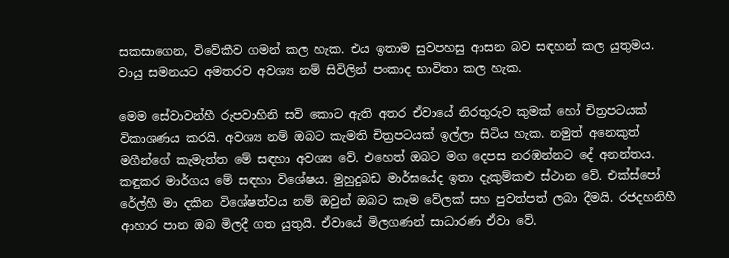සකසාගෙන, විවේකීව ගමන් කල හැක. එය ඉතාම සුවපහසු ආසන බව සඳහන් කල යුතුමය. වායු සමනයට අමතරව අවශ්‍ය නම් සිවිලින් පංකාද භාවිතා කල හැක.

මෙම සේවාවන්හී රුපවාහිනි සවි කොට ඇති අතර ඒවායේ නිරතුරුව කුමක් හෝ චිත්‍රපටයක් විකාශණය කරයි. අවශ්‍ය නම් ඔබට කැමති චිත්‍රපටයක් ඉල්ලා සිටිය හැක. නමුත් අනෙකුත් මගීන්ගේ කැමැත්ත මේ සඳහා අවශ්‍ය වේ. එහෙත් ඔබට මග දෙපස නරඹන්නට දේ අනන්තය. කඳුකර මාර්ගය මේ සඳහා විශේෂය. මුහුදුබඩ මාර්ඝයේද ඉතා දැකුම්කළු ස්ථාන වේ. එක්ස්පෝ රේල්හී මා දකින විශේෂත්වය නම් ඔවුන් ඔබට කෑම වේලක් සහ පුවත්පත් ලබා දීමයි. රජදහනිහී ආහාර පාන ඔබ මිලදී ගත යුතුයි. ඒවායේ මිලගණන් සාධාරණ ඒවා වේ.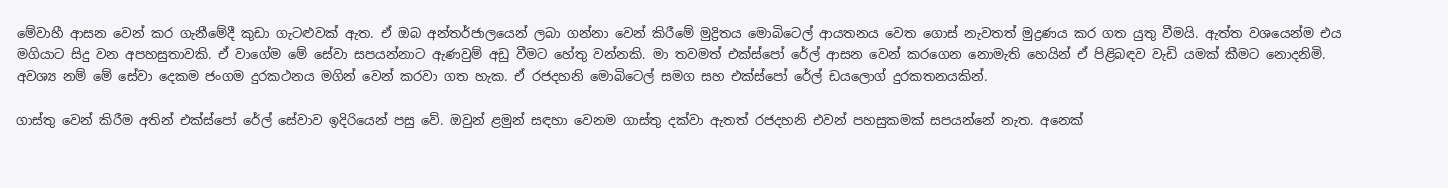මේවාහී ආසන වෙන් කර ගැනීමේදී කුඩා ගැටළුවක් ඇත. ඒ ඔබ අන්තර්ජාලයෙන් ලබා ගන්නා වෙන් කිරීමේ මුද්‍රිතය මොබිටෙල් ආයතනය වෙත ගොස් නැවතත් මුද්‍රණය කර ගත යුතු වීමයි. ඇත්ත වශයෙන්ම එය මගියාට සිදු වන අපහසුතාවකි. ඒ වාගේම මේ සේවා සපයන්නාට ඇණවුම් අඩු වීමට හේතු වන්නකි. මා තවමත් එක්ස්පෝ රේල් ආසන වෙන් කරගෙන නොමැති හෙයින් ඒ පිළිබඳව වැඩි යමක් කීමට නොදනිමි. අවශ්‍ය නම් මේ සේවා දෙකම ජංගම දුරකථනය මගින් වෙන් කරවා ගත හැක. ඒ රජදහනි මොබිටෙල් සමග සහ එක්ස්පෝ රේල් ඩයලොග් දුරකතනයකින්.

ගාස්තු වෙන් කිරීම අතින් එක්ස්පෝ රේල් සේවාව ඉදිරියෙන් පසු වේ. ඔවුන් ළමුන් සඳහා වෙනම ගාස්තු දක්වා ඇතත් රජදහනි එවන් පහසුකමක් සපයන්නේ නැත. අනෙක්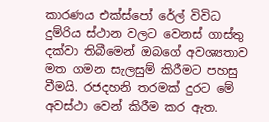කාරණය එක්ස්පෝ රේල් විවිධ දුම්රිය ස්ථාන වලට වෙනස් ගාස්තු දක්වා තිබීමෙන් ඔබගේ අවශ්‍යතාව මත ගමන සැලසුම් කිරීමට පහසු වීමයි. රජදහනි තරමක් දුරට මේ අවස්ථා වෙන් කිරීම කර ඇත.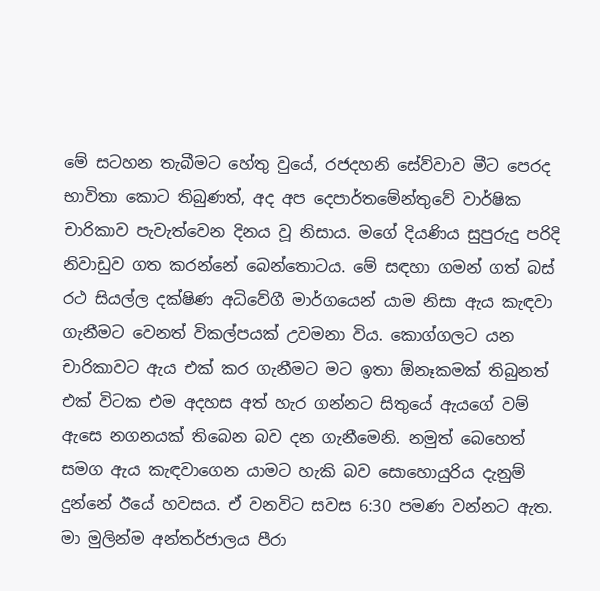මේ සටහන තැබීමට හේතු වුයේ, රජදහනි සේව්වාව මීට පෙරද භාවිතා කොට තිබුණත්, අද අප දෙපාර්තමේන්තුවේ වාර්ෂික චාරිකාව පැවැත්වෙන දිනය වූ නිසාය. මගේ දියණිය සුපුරුදු පරිදි නිවාඩුව ගත කරන්නේ බෙන්තොටය. මේ සඳහා ගමන් ගත් බස් රථ සියල්ල දක්ෂිණ අධිවේගී මාර්ගයෙන් යාම නිසා ඇය කැඳවා ගැනීමට වෙනත් විකල්පයක් උවමනා විය. කොග්ගලට යන චාරිකාවට ඇය එක් කර ගැනීමට මට ඉතා ඕනෑකමක් තිබුනත් එක් විටක එම අදහස අත් හැර ගන්නට සිතුයේ ඇයගේ වම් ඇසෙ නගනයක් තිබෙන බව දන ගැනීමෙනි. නමුත් බෙහෙත් සමග ඇය කැඳවාගෙන යාමට හැකි බව සොහොයුරිය දැනුම් දුන්නේ ඊයේ හවසය. ඒ වනවිට සවස 6:30 පමණ වන්නට ඇත. මා මුලින්ම අන්තර්ජාලය පීරා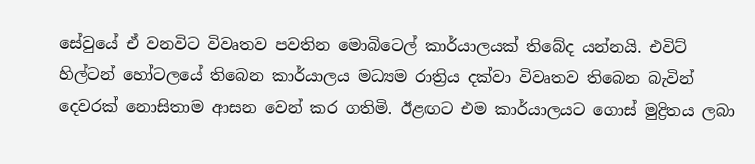සේවුයේ ඒ වනවිට විවෘතව පවතින මොබිටෙල් කාර්යාලයක් තිබේද යන්නයි. එවිට් හිල්ටන් හෝටලයේ තිබෙන කාර්යාලය මධ්‍යම රාත්‍රිය දක්වා විවෘතව තිබෙන බැවින් දෙවරක් නොසිතාම ආසන වෙන් කර ගතිමි. ඊළඟට එම කාර්යාලයට ගොස් මුද්‍රිතය ලබා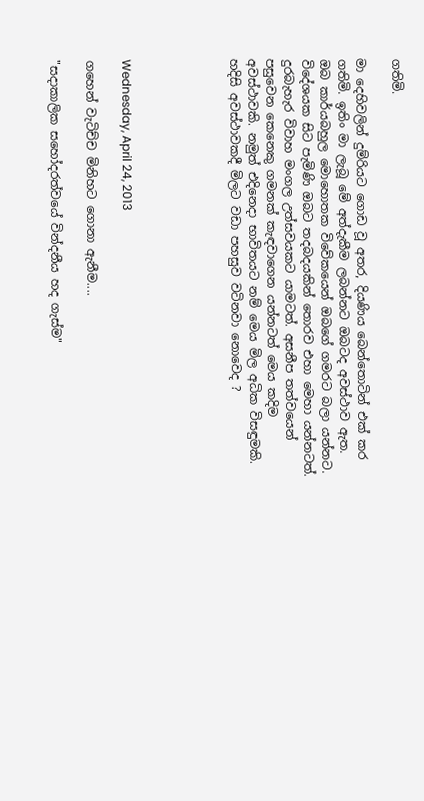ගතිමි.

මා දෙහිවලින් දුම්රියට ගොඩ වූ අතර, දියණිය බෙන්තොටින් එක් කර ගතිමි. ඉතිං මා ලැබූ මේ අත්දැකීම ලබන්නට ඔබටද අවස්ථාව ඇත. ඔබ කාර්යබහුල මොහොතක විවේකයෙන් ඔබගේ ගමරට බලා යන්නට. විදේශයක සිට පැමිණි ඔබට තදබදයකින් තොරව එහා මෙහා යන්නටත්. දුරබැහැර විවාහ මංගල උත්සවයකට යාමටත්. අසනීප තත්වයෙන් පසුවෙන කෙනෙකු ගමනක් කැඳවාගෙන යන්නටත් මෙය කදිම අවස්ථාවකි. නමුත් එදිනෙදා භාවිතයට නම් මෙය මිල අධික විසඳුමකි. හදිසි අවස්ථාවකදී මිලට වඩා පහසුව වටිනවා නොවෙද ?





Wednesday, April 24, 2013

ගහෙන් වැටිච්ච මිනිහට ගොනා ඇනීම....

"සදාකාලික සහෝදරත්වයේ වින්දනීය හද ගැස්ම"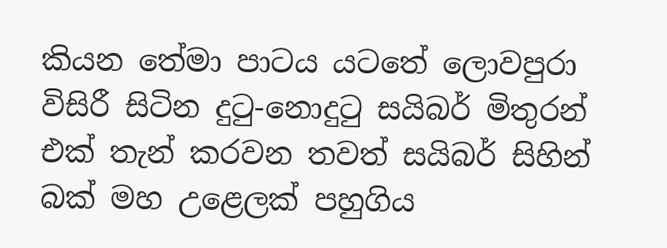කියන තේමා පාටය යටතේ ලොවපුරා විසිරී සිටින දුටු-නොදුටු සයිබර් මිතුරන් එක් තැන් කරවන තවත් සයිබර් සිහින් බක් මහ උළෙලක් පහුගිය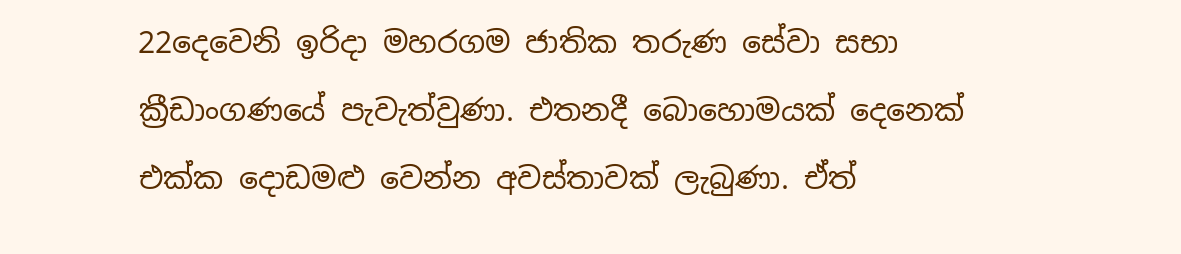22දෙවෙනි ඉරිදා මහරගම ජාතික තරුණ සේවා සභා ක්‍රීඩාංගණයේ පැවැත්වුණා. එතනදී බොහොමයක් දෙනෙක් එක්ක දොඩමළු වෙන්න අවස්තාවක් ලැබුණා. ඒත්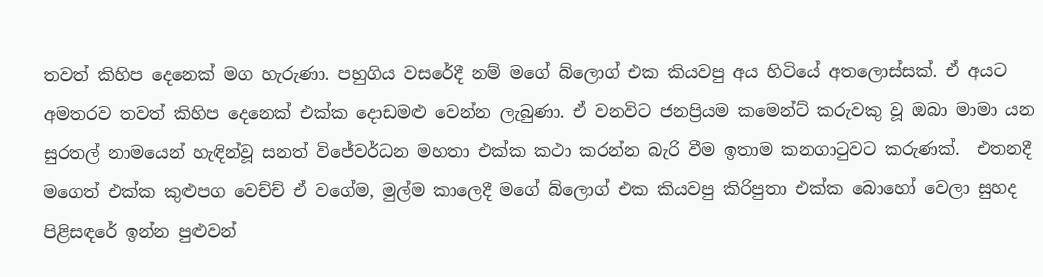තවත් කිහිප දෙනෙක් මග හැරුණා. පහුගිය වසරේදී නම් මගේ බ්ලොග් එක කියවපු අය හිටියේ අතලොස්සක්. ඒ අයට අමතරව තවත් කිහිප දෙනෙක් එක්ක දොඩමළු වෙන්න ලැබුණා. ඒ වනවිට ජනප්‍රියම කමෙන්ට් කරුවකු වූ ඔබා මාමා යන සුරතල් නාමයෙන් හැඳින්වූ සනත් විජේවර්ධන මහතා එක්ක කථා කරන්න බැරි වීම ඉතාම කනගාටුවට කරුණක්.  එතනදී මගෙත් එක්ක කුළුපග වෙච්ච් ඒ වගේම, මුල්ම කාලෙදී මගේ බ්ලොග් එක කියවපු කිරිපුතා එක්ක බොහෝ වෙලා සුහද පිළිසඳරේ ඉන්න පුළුවන්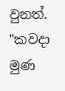වුනත්. "කවදා මුණ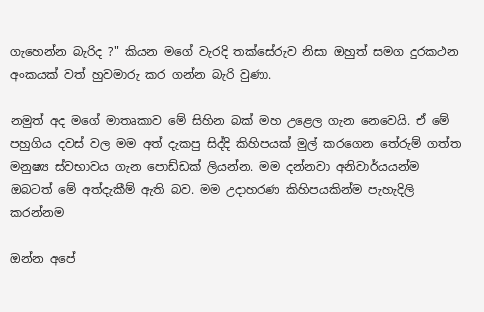ගැහෙන්න බැරිද ?" කියන මගේ වැරදි තක්සේරුව නිසා ඔහුත් සමග දුරකථන අංකයක් වත් හුවමාරු කර ගන්න බැරි වුණා.

නමුත් අද මගේ මාතෘකාව මේ සිහින බක් මහ උළෙල ගැන නෙවෙයි. ඒ මේ පහුගිය දවස් වල මම අත් දැකපු සිද්දි කිහිපයක් මුල් කරගෙන තේරුම් ගත්ත මනුෂ්‍ය ස්වභාවය ගැන පොඩ්ඩක් ලියන්න. මම දන්නවා අනිවාර්යයන්ම ඔබටත් මේ අත්දැකීම් ඇති බව. මම උදාහරණ කිහිපයකින්ම පැහැදිලි කරන්නම

ඔන්න අපේ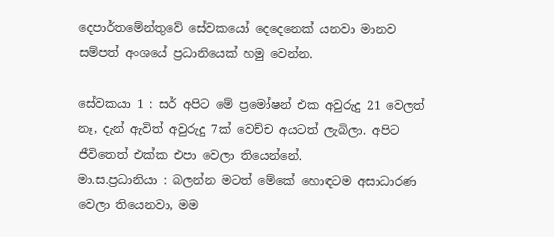දෙපාර්තමේන්තුවේ සේවකයෝ දෙදෙනෙක් යනවා මානව සම්පත් අංශයේ ප්‍රධානියෙක් හමු වෙන්න.

සේවකයා 1 : සර් අපිට මේ ප්‍රමෝෂන් එක අවුරුදු 21 වෙලත් නෑ, දැන් ඇවිත් අවුරුදු 7ක් වෙච්ච අයටත් ලැබිලා. අපිට ජීවිතෙත් එක්ක එපා වෙලා තියෙන්නේ.
මා.ස.ප්‍රධානියා : බලන්න මටත් මේකේ හොඳටම අසාධාරණ වෙලා තියෙනවා, මම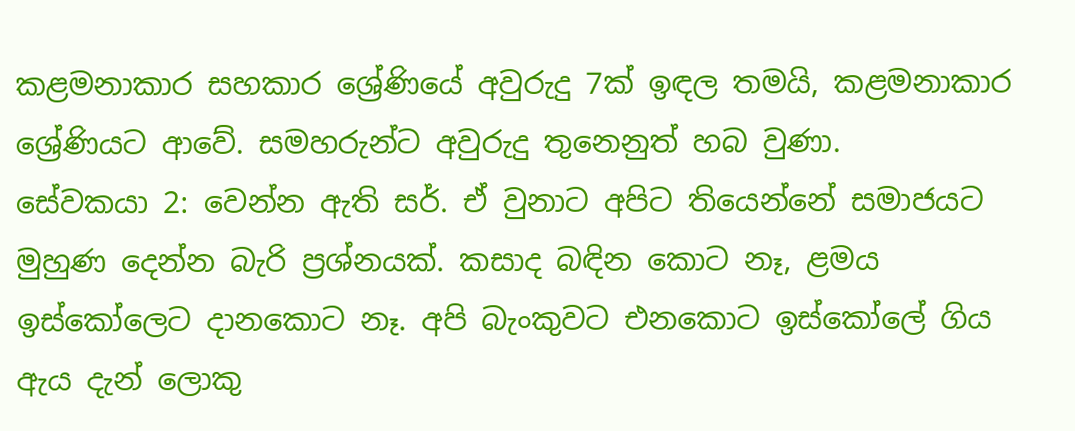කළමනාකාර සහකාර ශ්‍රේණියේ අවුරුදු 7ක් ඉඳල තමයි, කළමනාකාර ශ්‍රේණියට ආවේ. සමහරුන්ට අවුරුදු තුනෙනුත් හබ වුණා.
සේවකයා 2: වෙන්න ඇති සර්. ඒ වුනාට අපිට තියෙන්නේ සමාජයට මුහුණ දෙන්න බැරි ප්‍රශ්නයක්. කසාද බඳින කොට නෑ, ළමය ඉස්කෝලෙට දානකොට නෑ. අපි බැංකුවට එනකොට ඉස්කෝලේ ගිය ඇය දැන් ලොකු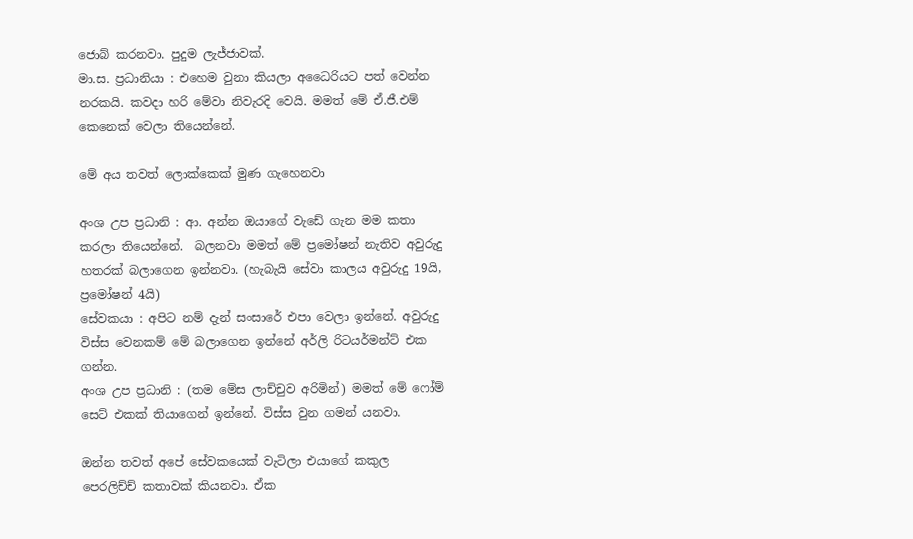ජොබ් කරනවා. පුදුම ලැජ්ජාවක්.
මා.ස. ප්‍රධානියා : එහෙම වුනා කියලා අධෛරියට පත් වෙන්න නරකයි. කවදා හරි මේවා නිවැරදි වෙයි. මමත් මේ ඒ.ජී.එම් කෙනෙක් වෙලා තියෙන්නේ.

මේ අය තවත් ලොක්කෙක් මුණ ගැහෙනවා

අංශ උප ප්‍රධානි : ආ. අන්න ඔයාගේ වැඩේ ගැන මම කතා කරලා තියෙන්නේ.  බලනවා මමත් මේ ප්‍රමෝෂන් නැතිව අවුරුදු හතරක් බලාගෙන ඉන්නවා. (හැබැයි සේවා කාලය අවුරුදු 19යි, ප්‍රමෝෂන් 4යි)
සේවකයා : අපිට නම් දැන් සංසාරේ එපා වෙලා ඉන්නේ. අවුරුදු විස්ස වෙනකම් මේ බලාගෙන ඉන්නේ අර්ලි රිටයර්මන්ට් එක ගන්න.
අංශ උප ප්‍රධානි : (තම මේස ලාච්චුව අරිමින්) මමත් මේ ෆෝම් සෙට් එකක් තියාගෙන් ඉන්නේ. විස්ස වුන ගමන් යනවා.

ඔන්න තවත් අපේ සේවකයෙක් වැටිලා එයාගේ කකුල පෙරලිච්ච් කතාවක් කියනවා. ඒක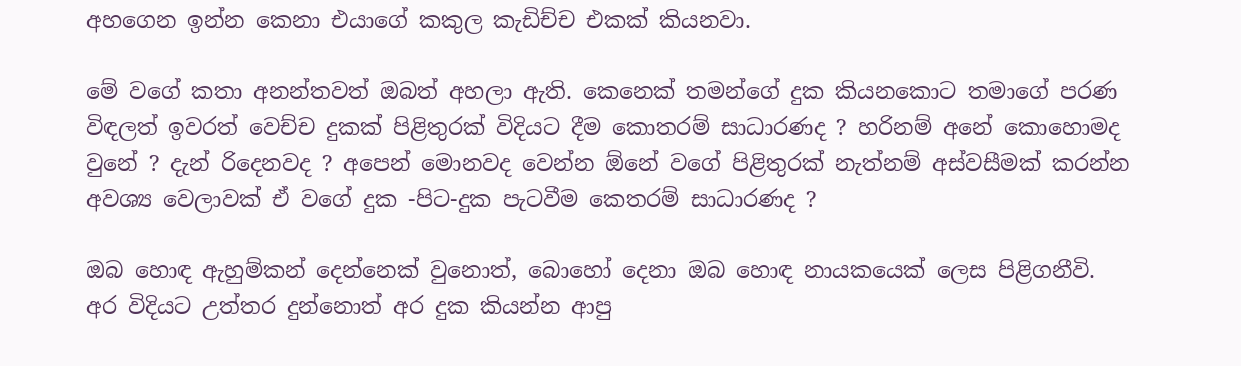අහගෙන ඉන්න කෙනා එයාගේ කකුල කැඩිච්ච එකක් කියනවා.

මේ වගේ කතා අනන්තවත් ඔබත් අහලා ඇති. කෙනෙක් තමන්ගේ දුක කියනකොට තමාගේ පරණ විඳලත් ඉවරත් වෙච්ච දුකක් පිළිතුරක් විදියට දීම කොතරම් සාධාරණද ? හරිනම් අනේ කොහොමද වුනේ ? දැන් රිදෙනවද ? අපෙන් මොනවද වෙන්න ඕනේ වගේ පිළිතුරක් නැත්නම් අස්වසීමක් කරන්න අවශ්‍ය වෙලාවක් ඒ වගේ දුක -පිට-දුක පැටවීම කෙතරම් සාධාරණද ?

ඔබ හොඳ ඇහුම්කන් දෙන්නෙක් වුනොත්, බොහෝ දෙනා ඔබ හොඳ නායකයෙක් ලෙස පිළිගනීවි. අර විදියට උත්තර දුන්නොත් අර දුක කියන්න ආපු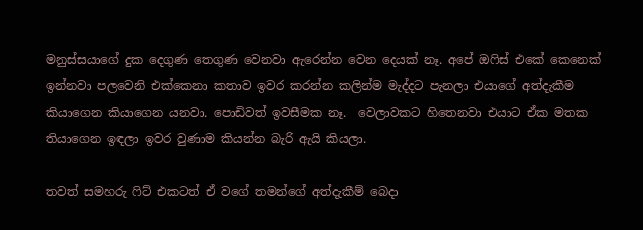මනුස්සයාගේ දුක දෙගුණ තෙගුණ වෙනවා ඇරෙන්න වෙන දෙයක් නෑ. අපේ ඔෆිස් එකේ කෙනෙක් ඉන්නවා පලවෙනි එක්කෙනා කතාව ඉවර කරන්න කලින්ම මැද්දට පැනලා එයාගේ අත්දැකීම කියාගෙන කියාගෙන යනවා. පොඩිවත් ඉවසීමක නෑ.  වෙලාවකට හිතෙනවා එයාට ඒක මතක තියාගෙන ඉඳලා ඉවර වුණාම කියන්න බැරි ඇයි කියලා.

තවත් සමහරු ෆිට් එකටත් ඒ වගේ තමන්ගේ අත්දැකීම් බෙදා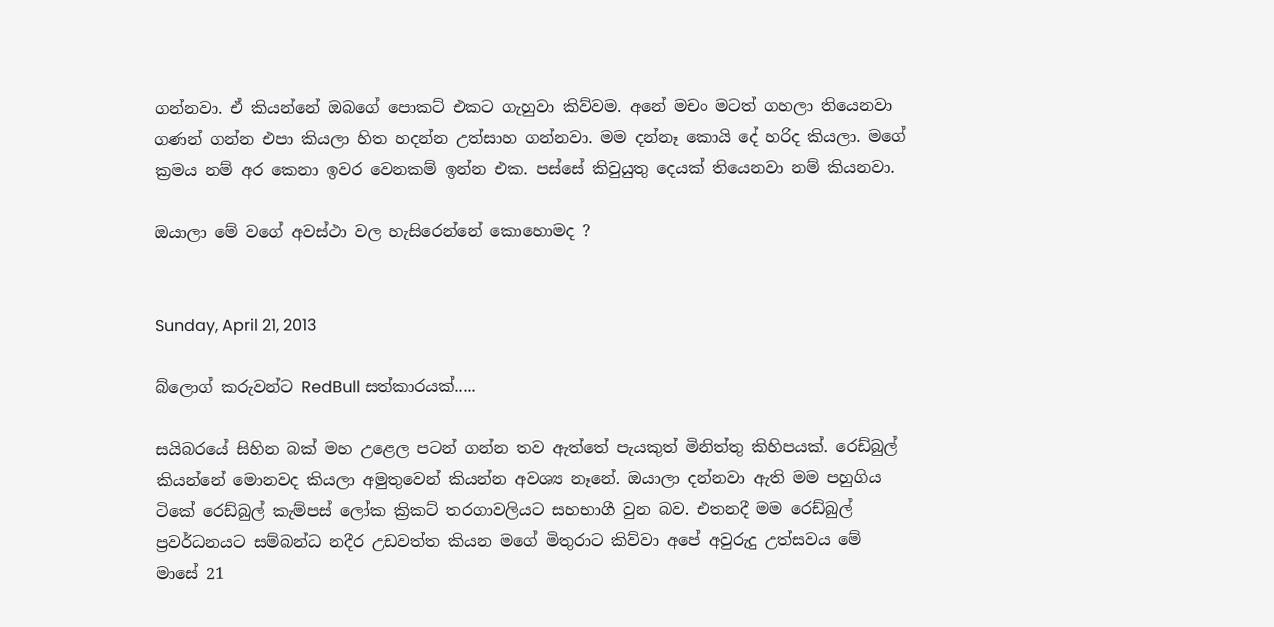ගන්නවා. ඒ කියන්නේ ඔබගේ පොකට් එකට ගැහුවා කිව්වම. අනේ මචං මටත් ගහලා තියෙනවා ගණන් ගන්න එපා කියලා හිත හදන්න උත්සාහ ගන්නවා. මම දන්නෑ කොයි දේ හරිද කියලා. මගේ ක්‍රමය නම් අර කෙනා ඉවර වෙනකම් ඉන්න එක. පස්සේ කිවුයුතු දෙයක් තියෙනවා නම් කියනවා.

ඔයාලා මේ වගේ අවස්ථා වල හැසිරෙන්නේ කොහොමද ?


Sunday, April 21, 2013

බ්ලොග් කරුවන්ට RedBull සත්කාරයක්.....

සයිබරයේ සිහින බක් මහ උළෙල පටන් ගන්න තව ඇත්තේ පැයකුත් මිනිත්තු කිහිපයක්. රෙඩ්බුල් කියන්නේ මොනවද කියලා අමුතුවෙන් කියන්න අවශ්‍ය නෑනේ. ඔයාලා දන්නවා ඇති මම පහුගිය ටිකේ රෙඩ්බුල් කැම්පස් ලෝක ක්‍රිකට් තරගාවලියට සහභාගී වුන බව. එතනදී මම රෙඩ්බුල් ප්‍රවර්ධනයට සම්බන්ධ නදීර උඩවත්ත කියන මගේ මිතුරාට කිව්වා අපේ අවුරුදු උත්සවය මේ මාසේ 21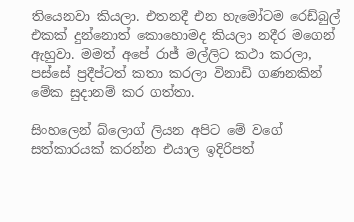තියෙනවා කියලා. එතනදී එන හැමෝටම රෙඩ්බුල් එකක් දුන්නොත් කොහොමද කියලා නදීර මගෙන් ඇහුවා. මමත් අපේ රාජ් මල්ලිට කථා කරලා, පස්සේ ප්‍රදීප්ටත් කතා කරලා විනාඩි ගණනකින් මේක සුදානම් කර ගත්තා.

සිංහලෙන් බ්ලොග් ලියන අපිට මේ වගේ සත්කාරයක් කරන්න එයාල ඉදිරිපත්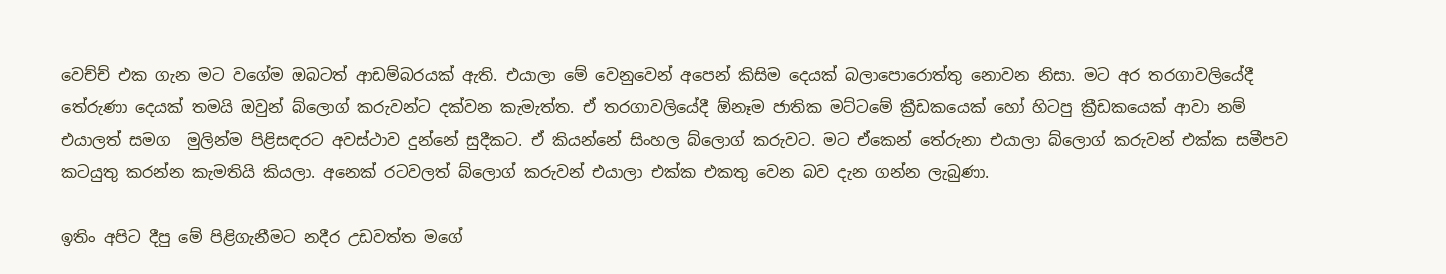වෙච්ච් එක ගැන මට වගේම ඔබටත් ආඩම්බරයක් ඇති. එයාලා මේ වෙනුවෙන් අපෙන් කිසිම දෙයක් බලාපොරොත්තු නොවන නිසා. මට අර තරගාවලියේදී තේරුණා දෙයක් තමයි ඔවුන් බ්ලොග් කරුවන්ට දක්වන කැමැත්ත. ඒ තරගාවලියේදී ඕනෑම ජාතික මට්ටමේ ක්‍රීඩකයෙක් හෝ හිටපු ක්‍රීඩකයෙක් ආවා නම් එයාලත් සමග  මුලින්ම පිළිසඳරට අවස්ථාව දුන්නේ සුදීකට. ඒ කියන්නේ සිංහල බ්ලොග් කරුවට. මට ඒකෙන් තේරුනා එයාලා බ්ලොග් කරුවන් එක්ක සමීපව කටයුතු කරන්න කැමතියි කියලා. අනෙක් රටවලත් බ්ලොග් කරුවන් එයාලා එක්ක එකතු වෙන බව දැන ගන්න ලැබුණා.

ඉතිං අපිට දීපු මේ පිළිගැනීමට නදීර උඩවත්ත මගේ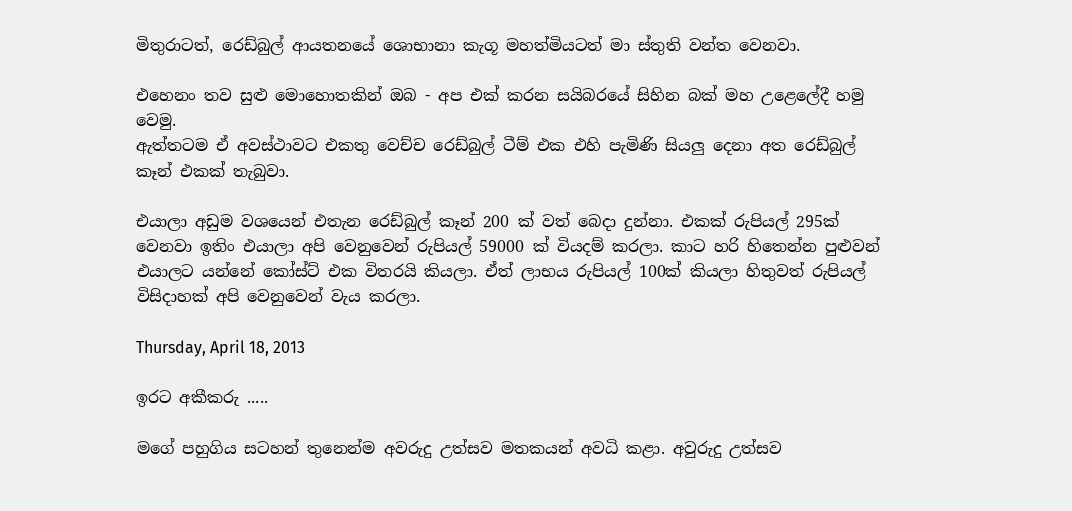මිතුරාටත්, රෙඩ්බුල් ආයතනයේ ශොභානා කැගූ මහත්මියටත් මා ස්තුති වන්ත වෙනවා.

එහෙනං තව සුළු මොහොතකින් ඔබ - අප එක් කරන සයිබරයේ සිහින බක් මහ උළෙලේදී හමු වෙමු.
ඇත්තටම ඒ අවස්ථාවට එකතු වෙච්ච රෙඩ්බුල් ටීම් එක එහි පැමිණි සියලු දෙනා අත රෙඩ්බුල් කෑන් එකක් තැබුවා.

එයාලා අඩුම වශයෙන් එතැන රෙඩ්බුල් කෑන් 200 ක් වත් බෙදා දුන්නා. එකක් රුපියල් 295ක් වෙනවා ඉතිං එයාලා අපි වෙනුවෙන් රුපියල් 59000 ක් වියදම් කරලා. කාට හරි හිතෙන්න පුළුවන් එයාලට යන්නේ කෝස්ට් එක විතරයි කියලා. ඒත් ලාභය රුපියල් 100ක් කියලා හිතුවත් රුපියල් විසිදාහක් අපි වෙනුවෙන් වැය කරලා.

Thursday, April 18, 2013

ඉරට අකීකරු .....

මගේ පහුගිය සටහන් තුනෙන්ම අවරුදු උත්සව මතකයන් අවධි කළා. අවුරුදු උත්සව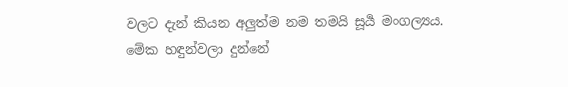වලට දැන් කියන අලුත්ම නම තමයි සූර්‍ය මංගල්‍යය. මේක හඳුන්වලා දුන්නේ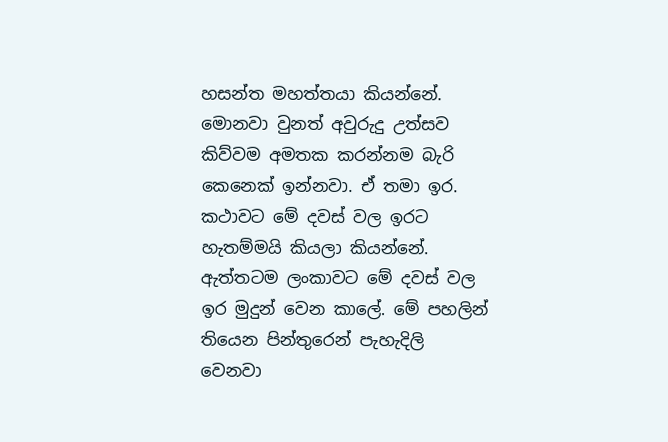හසන්ත මහත්තයා කියන්නේ. මොනවා වුනත් අවුරුදු උත්සව කිව්වම අමතක කරන්නම බැරි කෙනෙක් ඉන්නවා. ඒ තමා ඉර. කථාවට මේ දවස් වල ඉරට හැතම්මයි කියලා කියන්නේ. ඇත්තටම ලංකාවට මේ දවස් වල ඉර මුදුන් වෙන කාලේ. මේ පහලින් තියෙන පින්තුරෙන් පැහැදිලි වෙනවා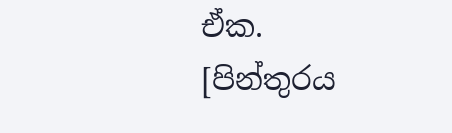ඒක.
[පින්තුරය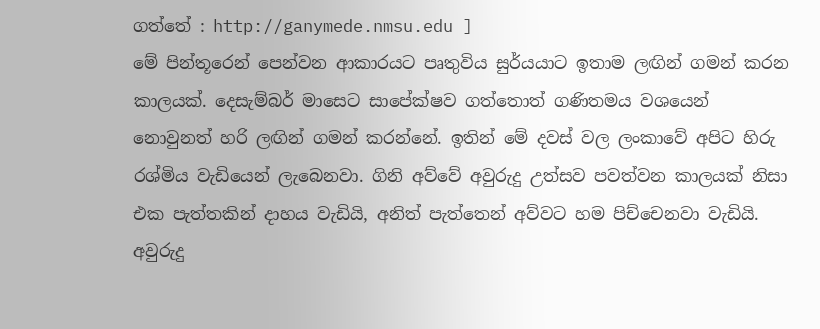ගත්තේ : http://ganymede.nmsu.edu ]
මේ පින්තූරෙන් පෙන්වන ආකාරයට පෘතුවිය සුර්යයාට ඉතාම ලඟින් ගමන් කරන කාලයක්. දෙසැම්බර් මාසෙට සාපේක්ෂව ගත්තොත් ගණිතමය වශයෙන් නොවුනත් හරි ලඟින් ගමන් කරන්නේ. ඉතින් මේ දවස් වල ලංකාවේ අපිට හිරු රශ්මිය වැඩියෙන් ලැබෙනවා. ගිනි අව්වේ අවුරුදු උත්සව පවත්වන කාලයක් නිසා එක පැත්තකින් දාහය වැඩියි, අනිත් පැත්තෙන් අව්වට හම පිච්චෙනවා වැඩියි. අවුරුදු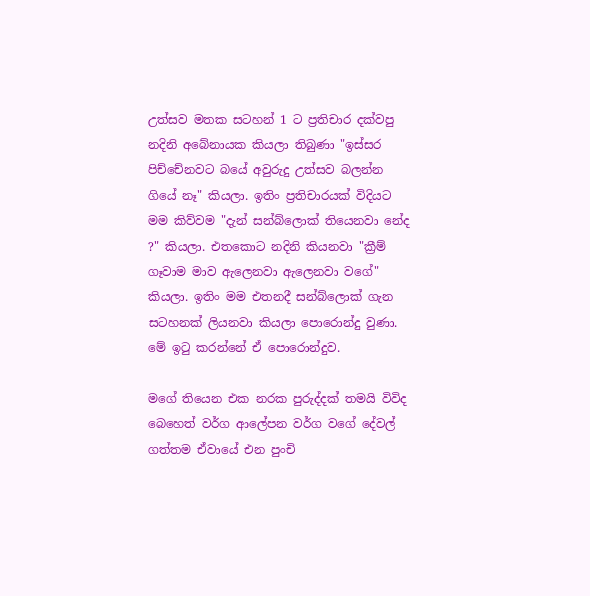උත්සව මතක සටහන් 1 ට ප්‍රතිචාර දක්වපු නදිනි අබේනායක කියලා තිබුණා "ඉස්සර පිච්චේනවට බයේ අවුරුදු උත්සව බලන්න ගියේ නෑ" කියලා. ඉතිං ප්‍රතිචාරයක් විදියට මම කිව්වම "දැන් සන්බ්ලොක් තියෙනවා නේද ?" කියලා. එතකොට නදිනි කියනවා "ක්‍රීම් ගෑවාම මාව ඇලෙනවා ඇලෙනවා වගේ" කියලා. ඉතිං මම එතනදී සන්බ්ලොක් ගැන සටහනක් ලියනවා කියලා පොරොන්දු වුණා. මේ ඉටු කරන්නේ ඒ පොරොන්දුව.

මගේ තියෙන එක නරක පුරුද්දක් තමයි විවිද බෙහෙත් වර්ග ආලේපන වර්ග වගේ දේවල් ගත්තම ඒවායේ එන පුංචි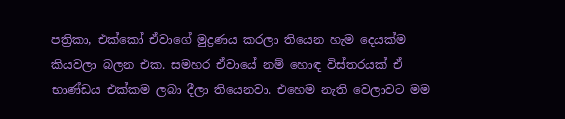පත්‍රිකා, එක්කෝ ඒවාගේ මුද්‍රණය කරලා තියෙන හැම දෙයක්ම කියවලා බලන එක. සමහර ඒවායේ නම් හොඳ විස්තරයක් ඒ භාණ්ඩය එක්කම ලබා දීලා තියෙනවා. එහෙම නැති වෙලාවට මම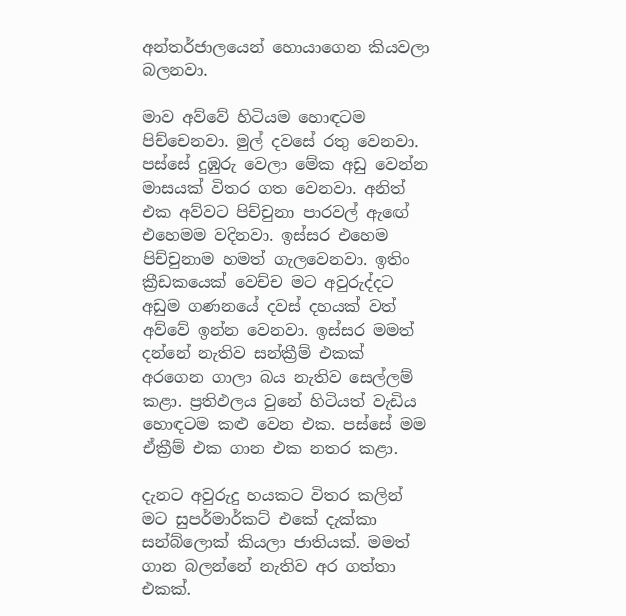අන්තර්ජාලයෙන් හොයාගෙන කියවලා බලනවා.

මාව අව්වේ හිටියම හොඳටම පිච්චෙනවා. මුල් දවසේ රතු වෙනවා. පස්සේ දුඹුරු වෙලා මේක අඩු වෙන්න මාසයක් විතර ගත වෙනවා. අනිත් එක අව්වට පිච්චුනා පාරවල් ඇඟේ එහෙමම වදිනවා. ඉස්සර එහෙම පිච්චුනාම හමත් ගැලවෙනවා. ඉතිං ක්‍රීඩකයෙක් වෙච්ච මට අවුරුද්දට අඩුම ගණනයේ දවස් දහයක් වත් අව්වේ ඉන්න වෙනවා. ඉස්සර මමත් දන්නේ නැතිව සන්ක්‍රීම් එකක් අරගෙන ගාලා බය නැතිව සෙල්ලම් කළා. ප්‍රතිඵලය වුනේ හිටියත් වැඩිය හොඳටම කළු වෙන එක. පස්සේ මම ඒක්‍රීම් එක ගාන එක නතර කළා.

දැනට අවුරුදු හයකට විතර කලින් මට සුපර්මාර්කට් එකේ දැක්කා සන්බ්ලොක් කියලා ජාතියක්. මමත් ගාන බලන්නේ නැතිව අර ගත්තා එකක්.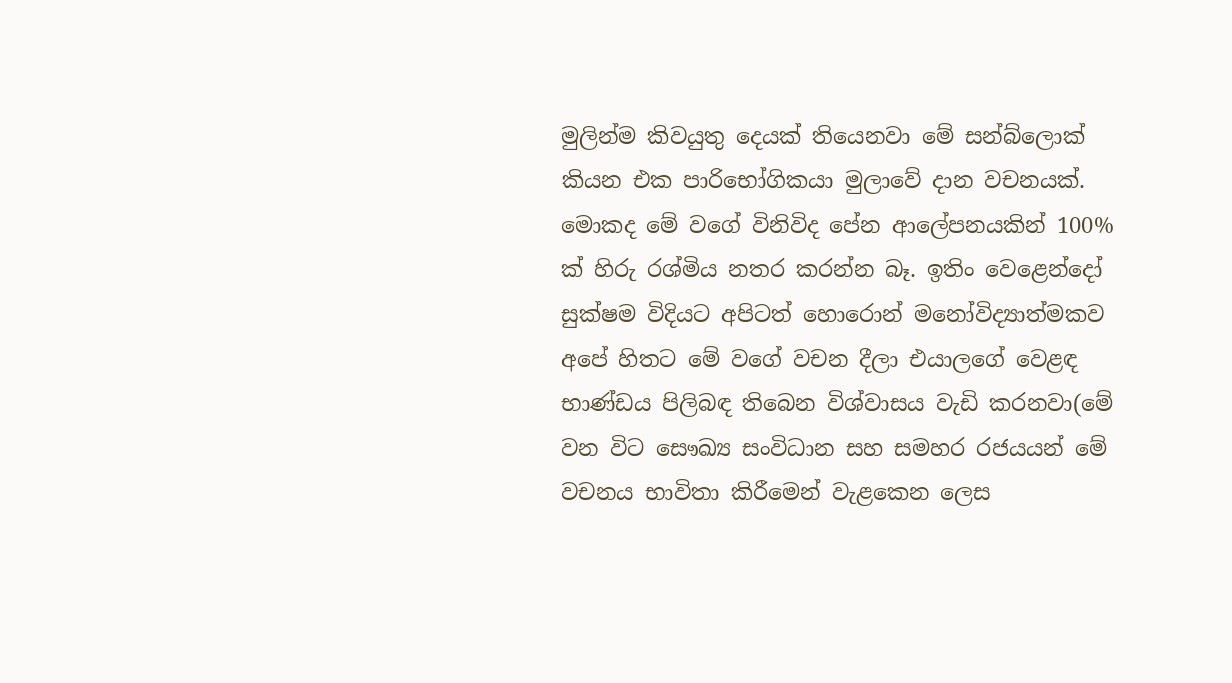මුලින්ම කිවයුතු දෙයක් තියෙනවා මේ සන්බ්ලොක් කියන එක පාරිභෝගිකයා මුලාවේ දාන වචනයක්. මොකද මේ වගේ විනිවිද පේන ආලේපනයකින් 100% ක් හිරු රශ්මිය නතර කරන්න බෑ. ඉතිං වෙළෙන්දෝ සුක්ෂම විදියට අපිටත් හොරොන් මනෝවිද්‍යාත්මකව අපේ හිතට මේ වගේ වචන දීලා එයාලගේ වෙළඳ භාණ්ඩය පිලිබඳ තිබෙන විශ්වාසය වැඩි කරනවා(මේ වන විට සෞඛ්‍ය සංවිධාන සහ සමහර රජයයන් මේ වචනය භාවිතා කිරීමෙන් වැළකෙන ලෙස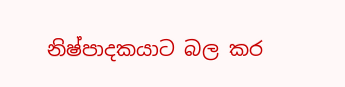නිෂ්පාදකයාට බල කර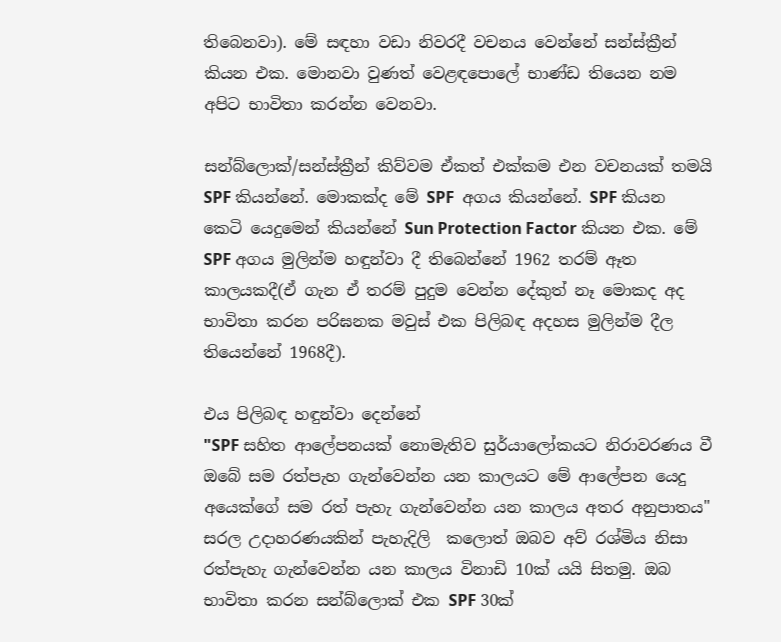තිබෙනවා). මේ සඳහා වඩා නිවරදී වචනය වෙන්නේ සන්ස්ක්‍රීන් කියන එක. මොනවා වුණත් වෙළඳපොලේ භාණ්ඩ තියෙන නම අපිට භාවිතා කරන්න වෙනවා.

සන්බ්ලොක්/සන්ස්ක්‍රීන් කිව්වම ඒකත් එක්කම එන වචනයක් තමයි SPF කියන්නේ. මොකක්ද මේ SPF  අගය කියන්නේ. SPF කියන කෙටි යෙදුමෙන් කියන්නේ Sun Protection Factor කියන එක. මේ SPF අගය මුලින්ම හඳුන්වා දී තිබෙන්නේ 1962 තරම් ඈත කාලයකදී(ඒ ගැන ඒ තරම් පුදුම වෙන්න දේකුත් නෑ මොකද අද භාවිතා කරන පරිඝනක මවුස් එක පිලිබඳ අදහස මුලින්ම දීල තියෙන්නේ 1968දී).

එය පිලිබඳ හඳුන්වා දෙන්නේ
"SPF සහිත ආලේපනයක් නොමැතිව සුර්යාලෝකයට නිරාවරණය වී ඔබේ සම රත්පැහ ගැන්වෙන්න යන කාලයට මේ ආලේපන යෙදු අයෙක්ගේ සම රත් පැහැ ගැන්වෙන්න යන කාලය අතර අනුපාතය"
සරල උදාහරණයකින් පැහැදිලි  කලොත් ඔබව අව් රශ්මිය නිසා රත්පැහැ ගැන්වෙන්න යන කාලය විනාඩි 10ක් යයි සිතමු. ඔබ භාවිතා කරන සන්බ්ලොක් එක SPF 30ක්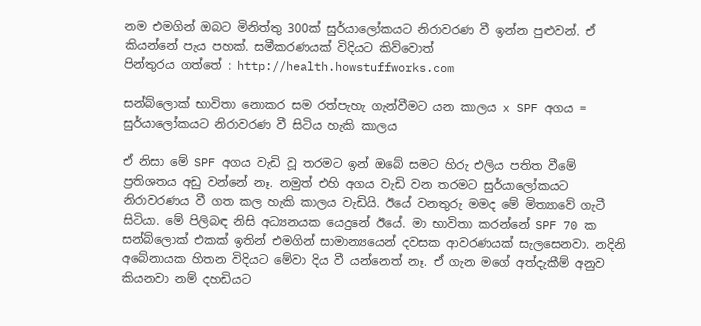නම එමගින් ඔබට මිනිත්තු 300ක් සුර්යාලෝකයට නිරාවරණ වී ඉන්න පුළුවන්. ඒ කියන්නේ පැය පහක්. සමීකරණයක් විදියට කිව්වොත්
පින්තුරය ගත්තේ : http://health.howstuffworks.com

සන්බ්ලොක් භාවිතා නොකර සම රත්පැහැ ගැන්වීමට යන කාලය x SPF අගය = සුර්යාලෝකයට නිරාවරණ වී සිටිය හැකි කාලය

ඒ නිසා මේ SPF අගය වැඩි වූ තරමට ඉන් ඔබේ සමට හිරු එලිය පතිත වීමේ ප්‍රතිශතය අඩු වන්නේ නෑ. නමුත් එහි අගය වැඩි වන තරමට සුර්යාලෝකයට නිරාවරණය වී ගත කල හැකි කාලය වැඩියි. ඊයේ වනතුරු මමද මේ මිත්‍යාවේ ගැටී සිටියා. මේ පිලිබඳ නිසි අධ්‍යනයක යෙදුනේ ඊයේ. මා භාවිතා කරන්නේ SPF 70 ක සන්බ්ලොක් එකක් ඉතින් එමගින් සාමාන්‍යයෙන් දවසක ආවරණයක් සැලසෙනවා. නදිනි අබේනායක හිතන විදියට මේවා දිය වී යන්නෙත් නෑ. ඒ ගැන මගේ අත්දැකීම් අනුව කියනවා නම් දහඩියට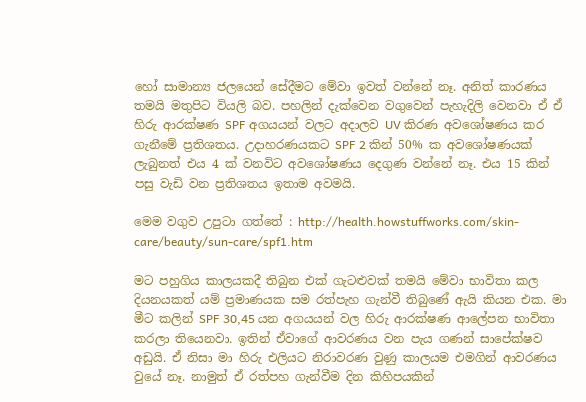හෝ සාමාන්‍ය ජලයෙන් සේදීමට මේවා ඉවත් වන්නේ නෑ. අනිත් කාරණය තමයි මතුපිට වියලි බව. පහලින් දැක්වෙන වගුවෙන් පැහැදිලි වෙනවා ඒ ඒ හිරු ආරක්ෂණ SPF අගයයන් වලට අදාලව UV කිරණ අවශෝෂණය කර ගැනීමේ ප්‍රතිශතය. උදාහරණයකට SPF 2 කින් 50% ක අවශෝෂණයක්  ලැබුනත් එය 4 ක් වනවිට අවශෝෂණය දෙගුණ වන්නේ නෑ. එය 15 කින් පසු වැඩි වන ප්‍රතිශතය ඉතාම අවමයි.

මෙම වගුව උපුටා ගත්තේ : http://health.howstuffworks.com/skin-care/beauty/sun-care/spf1.htm

මට පහුගිය කාලයකදී තිබුන එක් ගැටළුවක් තමයි මේවා භාවිතා කල දියනයකත් යම් ප්‍රමාණයක සම රත්පැහ ගැන්වී තිබුණේ ඇයි කියන එක. මා මීට කලින් SPF 30,45 යන අගයයන් වල හිරු ආරක්ෂණ ආලේපන භාවිතා කරලා තියෙනවා. ඉතින් ඒවාගේ ආවරණය වන පැය ගණන් සාපේක්ෂව අඩුයි. ඒ නිසා මා හිරු එලියට නිරාවරණ වුණු කාලයම එමගින් ආවරණය වුයේ නෑ. නාමුත් ඒ රත්පහ ගැන්වීම දින කිහිපයකින්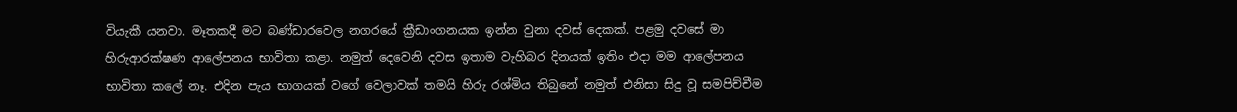වියැකී යනවා. මෑතකදී මට බණ්ඩාරවෙල නගරයේ ක්‍රීඩාංගනයක ඉන්න වුනා දවස් දෙකක්. පළමු දවසේ මා හිරුආරක්ෂණ ආලේපනය භාවිතා කළා. නමුත් දෙවෙනි දවස ඉතාම වැහිබර දිනයක් ඉතිං එදා මම ආලේපනය භාවිතා කලේ නෑ. එදින පැය භාගයක් වගේ වෙලාවක් තමයි හිරු රශ්මිය තිබුනේ නමුත් එනිසා සිදු වූ සමපිච්චීම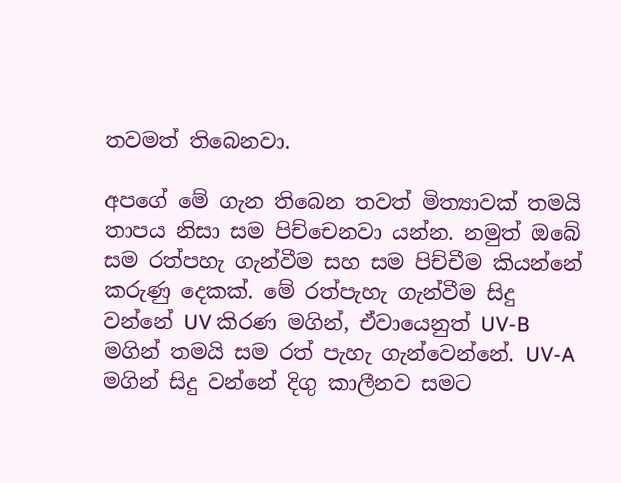තවමත් තිබෙනවා.

අපගේ මේ ගැන තිබෙන තවත් මිත්‍යාවක් තමයි තාපය නිසා සම පිච්චෙනවා යන්න. නමුත් ඔබේ සම රත්පහැ ගැන්වීම සහ සම පිච්චීම කියන්නේ කරුණු දෙකක්. මේ රත්පැහැ ගැන්වීම සිදු වන්නේ UV කිරණ මගින්, ඒවායෙනුත් UV-B මගින් තමයි සම රත් පැහැ ගැන්වෙන්නේ. UV-A මගින් සිදු වන්නේ දිගු කාලීනව සමට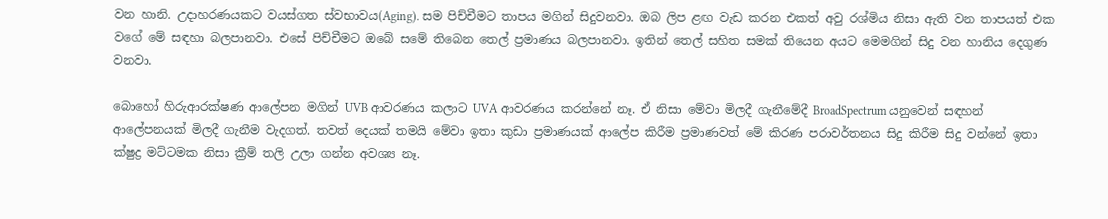වන හානි. උදාහරණයකට වයස්ගත ස්වභාවය(Aging). සම පිච්චීමට තාපය මගින් සිදුවනවා. ඔබ ලිප ළඟ වැඩ කරන එකත් අවු රශ්මිය නිසා ඇති වන තාපයත් එක වගේ මේ සඳහා බලපානවා. එසේ පිච්චීමට ඔබේ සමේ තිබෙන තෙල් ප්‍රමාණය බලපානවා. ඉතින් තෙල් සහිත සමක් තියෙන අයට මෙමගින් සිදු වන හානිය දෙගුණ වනවා.

බොහෝ හිරුආරක්ෂණ ආලේපන මගින් UVB ආවරණය කලාට UVA ආවරණය කරන්නේ නෑ. ඒ නිසා මේවා මිලදී ගැනීමේදී BroadSpectrum යනුවෙන් සඳහන් ආලේපනයක් මිලදී ගැනීම වැදගත්. තවත් දෙයක් තමයි මේවා ඉතා කුඩා ප්‍රමාණයක් ආලේප කිරීම ප්‍රමාණවත් මේ කිරණ පරාවර්තනය සිදු කිරීම සිදු වන්නේ ඉතා ක්ෂුද්‍ර මට්ටමක නිසා ක්‍රීම් තලි උලා ගන්න අවශ්‍ය නෑ.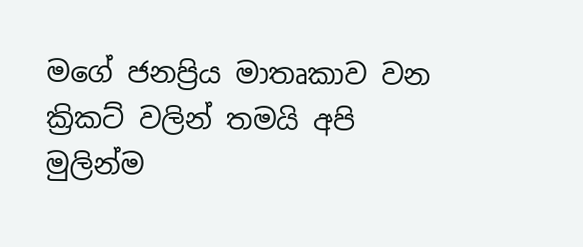මගේ ජනප්‍රිය මාතෘකාව වන ක්‍රිකට් වලින් තමයි අපි මුලින්ම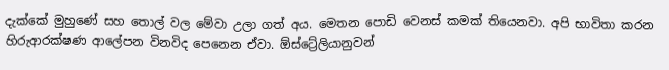දැක්කේ මුහුණේ සහ තොල් වල මේවා උලා ගත් අය. මෙතන පොඩි වෙනස් කමක් තියෙනවා. අපි භාවිතා කරන හිරුආරක්ෂණ ආලේපන විනවිද පෙනෙන ඒවා. ඕස්ට්‍රේලියානුවන්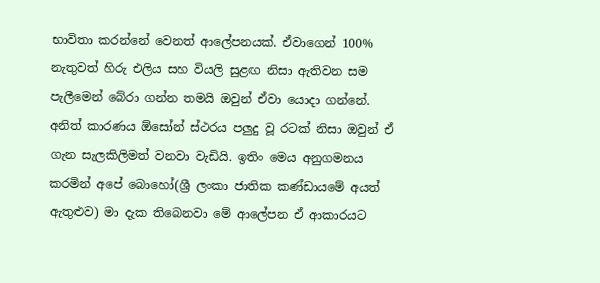භාවිතා කරන්නේ වෙනත් ආලේපනයක්. ඒවාගෙන් 100% නැතුවත් හිරු එලිය සහ වියලි සුළඟ නිසා ඇතිවන සම පැලීමෙන් බේරා ගන්න තමයි ඔවුන් ඒවා යොදා ගන්නේ. අනිත් කාරණය ඕසෝන් ස්ථරය පලුදු වූ රටක් නිසා ඔවුන් ඒ ගැන සැලකිලිමත් වනවා වැඩියි. ඉතිං මෙය අනුගමනය කරමින් අපේ බොහෝ(ශ්‍රී ලංකා ජාතික කණ්ඩායමේ අයත් ඇතුළුව) මා දැක තිබෙනවා මේ ආලේපන ඒ ආකාරයට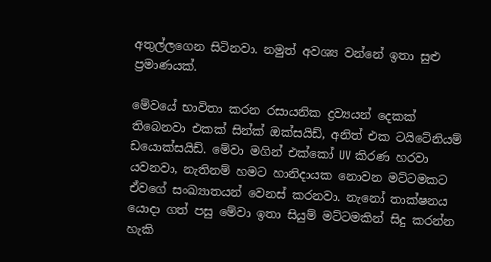අතුල්ලගෙන සිටිනවා. නමුත් අවශ්‍ය වන්නේ ඉතා සුළු ප්‍රමාණයක්.

මේවයේ භාවිතා කරන රසායනික ද්‍රව්‍යයන් දෙකක් තිබෙනවා එකක් සින්ක් ඔක්සයිඩ්, අනිත් එක ටයිටේනියම් ඩයොක්සයිඩ්. මේවා මගින් එක්කෝ UV කිරණ හරවා යවනවා, නැතිනම් හමට හානිදායක නොවන මට්ටමකට ඒවගේ සංඛ්‍යාතයන් වෙනස් කරනවා. නැනෝ තාක්ෂනය යොදා ගත් පසු මේවා ඉතා සියුම් මට්ටමකින් සිදු කරන්න හැකි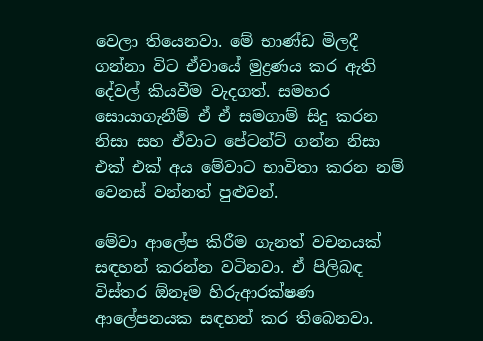වෙලා තියෙනවා. මේ භාණ්ඩ මිලදී ගන්නා විට ඒවායේ මුද්‍රණය කර ඇති දේවල් කියවීම වැදගත්. සමහර සොයාගැනීම් ඒ ඒ සමගාම් සිදු කරන නිසා සහ ඒවාට පේටන්ට් ගන්න නිසා එක් එක් අය මේවාට භාවිතා කරන නම් වෙනස් වන්නත් පුළුවන්.

මේවා ආලේප කිරීම ගැනත් වචනයක් සඳහන් කරන්න වටිනවා. ඒ පිලිබඳ විස්තර ඕනෑම හිරුආරක්ෂණ ආලේපනයක සඳහන් කර තිබෙනවා.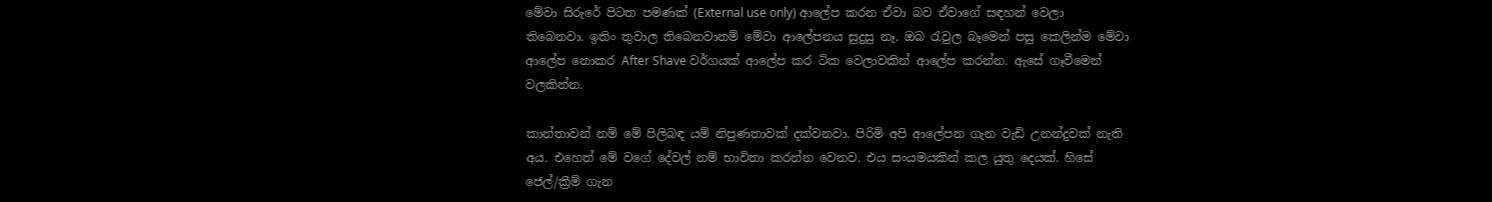මේවා සිරුරේ පිටත පමණක් (External use only) ආලේප කරන ඒවා බව ඒවාගේ සඳහන් වෙලා තිබෙනවා. ඉතිං තුවාල තිබෙනවානම් මේවා ආලේපනය සුදුසු නෑ. ඔබ රැවුල බෑමෙන් පසු කෙලින්ම මේවා ආලේප නොකර After Shave වර්ගයක් ආලේප කර ටික වෙලාවකින් ආලේප කරන්න. ඇසේ ගෑවීමෙන් වලකින්න.

කාන්තාවන් නම් මේ පිලිබඳ යම් නිපුණතාවක් දක්වනවා. පිරිමි අපි ආලේපන ගැන වැඩි උනන්දුවක් නැති අය. එහෙත් මේ වගේ දේවල් නම් භාවිතා කරන්න වෙනව. එය සංයමයකින් කල යුතු දෙයක්. හිසේ ජෙල්/ක්‍රීම් ගැන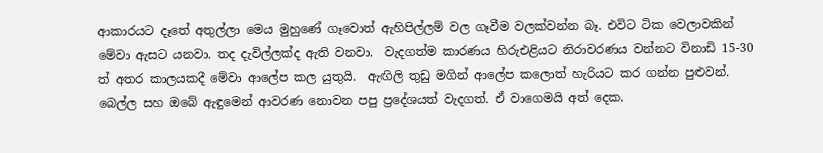ආකාරයට දෑතේ අතුල්ලා මෙය මුහුණේ ගෑවොත් ඇහිපිල්ලම් වල ගෑවීම වලක්වන්න බෑ. එවිට ටික වෙලාවකින් මේවා ඇසට යනවා. තද දැවිල්ලක්ද ඇති වනවා.  වැදගත්ම කාරණය හිරුඑළියට නිරාවරණය වන්නට විනාඩි 15-30 ත් අතර කාලයකදී මේවා ආලේප කල යුතුයි.  ඇඟිලි තුඩු මගින් ආලේප කලොත් හැරියට කර ගන්න පුළුවන්. බෙල්ල සහ ඔබේ ඇඳුමෙන් ආවරණ නොවන පපු ප්‍රදේශයත් වැදගත්. ඒ වාගෙමයි අත් දෙක.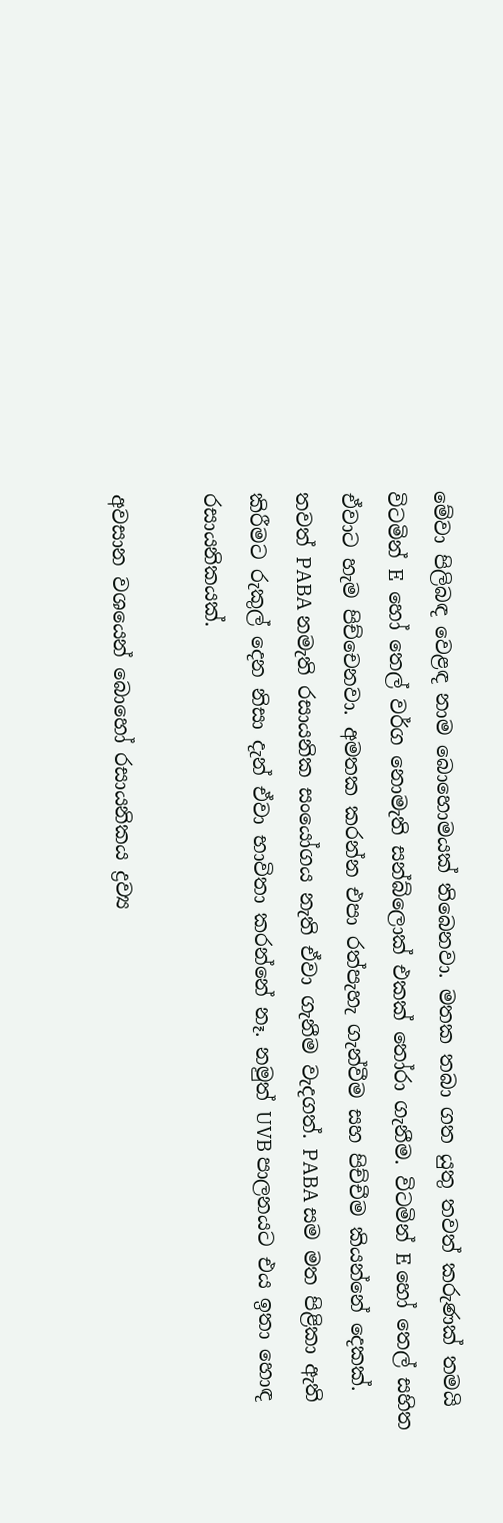මේවා පිලිබඳ වෙළඳ නාම බොහොමයක් තිබෙනවා. මතක තබා ගත යුතු තවත් කරුණක් තමයි විටමින් E  හෝ තෙල් වර්ග නොමැති සන්බ්ලොක් එකක් තෝරා ගැනීම. විටමින් E හෝ තෙල් සහිත ඒවාට හැම පිච්චෙනවා. අමතක කරන්න එපා රත්පැහැ ගැන්වීම සහ පිච්චීම කියන්නේ දෙකක්. තවත් PABA නමැති රසායනික සංයෝගය නැති ඒවා ගැනීම වැදගත්. PABA සම මත පිළිකා ඇති කිරීමට රුකුල් දෙන නිසා දැන් ඒවා භාවිතා කරන්නේ නෑ. නමුත් UVB පාලනයට එය ඉතා හොඳ රසායනිකයක්.

අවසාන වශයෙන් බොහෝ රසායනිකය ද්‍රව්‍ය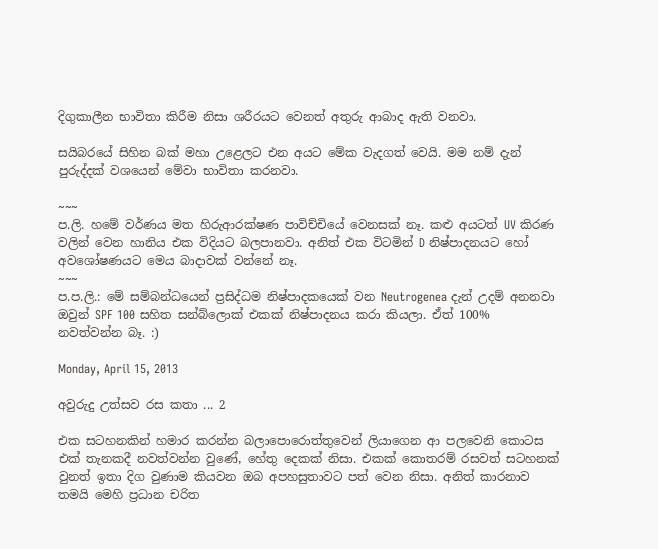දිගුකාලීන භාවිතා කිරීම නිසා ශරීරයට වෙනත් අතුරු ආබාද ඇති වනවා.

සයිබරයේ සිහින බක් මහා උළෙලට එන අයට මේක වැදගත් වෙයි. මම නම් දැන් පුරුද්දක් වශයෙන් මේවා භාවිතා කරනවා.

~~~
ප.ලි. හමේ වර්ණය මත හිරුආරක්ෂණ පාවිච්චියේ වෙනසක් නෑ. කළු අයටත් UV කිරණ වලින් වෙන හානිය එක විදියට බලපානවා. අනිත් එක විටමින් D නිෂ්පාදනයට හෝ අවශෝෂණයට මෙය බාදාවක් වන්නේ නෑ.
~~~
ප.ප.ලි.: මේ සම්බන්ධයෙන් ප්‍රසිද්ධම නිෂ්පාදකයෙක් වන Neutrogenea දැන් උදම් අනනවා ඔවුන් SPF 100 සහිත සන්බ්ලොක් එකක් නිෂ්පාදනය කරා කියලා. ඒත් 100% නවත්වන්න බෑ. :)

Monday, April 15, 2013

අවුරුදු උත්සව රස කතා ... 2

එක සටහනකින් හමාර කරන්න බලාපොරොත්තුවෙන් ලියාගෙන ආ පලවෙනි කොටස එක් තැනකදී නවත්වන්න වුණේ, හේතු දෙකක් නිසා. එකක් කොතරම් රසවත් සටහනක් වුනත් ඉතා දිග වුණාම කියවන ඔබ අපහසුතාවට පත් වෙන නිසා. අනිත් කාරනාව තමයි මෙහි ප්‍රධාන චරිත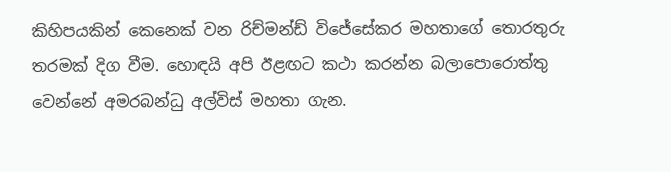කිහිපයකින් කෙනෙක් වන රිච්මන්ඩ් විජේසේකර මහතාගේ තොරතුරු තරමක් දිග වීම. හොඳයි අපි ඊළඟට කථා කරන්න බලාපොරොත්තු වෙන්නේ අමරබන්ධු අල්විස් මහතා ගැන.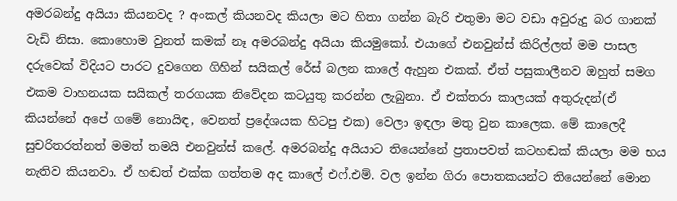අමරබන්දු අයියා කියනවද ? අංකල් කියනවද කියලා මට හිතා ගන්න බැරි එතුමා මට වඩා අවුරුදු බර ගානක් වැඩි නිසා. කොහොම වුනත් කමක් නෑ අමරබන්දු අයියා කියමුකෝ. එයාගේ එනවුන්ස් කිරිල්ලත් මම පාසල දරුවෙක් විදියට පාරට දුවගෙන ගිහින් සයිකල් රේස් බලන කාලේ ඇහුන එකක්. ඒත් පසුකාලීනව ඔහුත් සමග එකම වාහනයක සයිකල් තරගයක නිවේදන කටයුතු කරන්න ලැබුනා. ඒ එක්තරා කාලයක් අතුරුදන්(ඒ කියන්නේ අපේ ගමේ නොයිඳ, වෙනත් ප්‍රදේශයක හිටපු එක) වෙලා ඉඳලා මතු වුන කාලෙක. මේ කාලෙදී සුචරිතරත්නත් මමත් තමයි එනවුන්ස් කලේ. අමරබන්දු අයියාට තියෙන්නේ ප්‍රතාපවත් කටහඬක් කියලා මම භය නැතිව කියනවා. ඒ හඬත් එක්ක ගත්තම අද කාලේ එෆ්.එම්. වල ඉන්න ගිරා පොතකයන්ට තියෙන්නේ මොන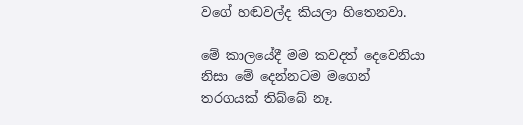වගේ හඬවල්ද කියලා හිතෙනවා.

මේ කාලයේදී මම කවදත් දෙවෙනියා නිසා මේ දෙන්නටම මගෙන් තරගයක් තිබ්බේ නෑ.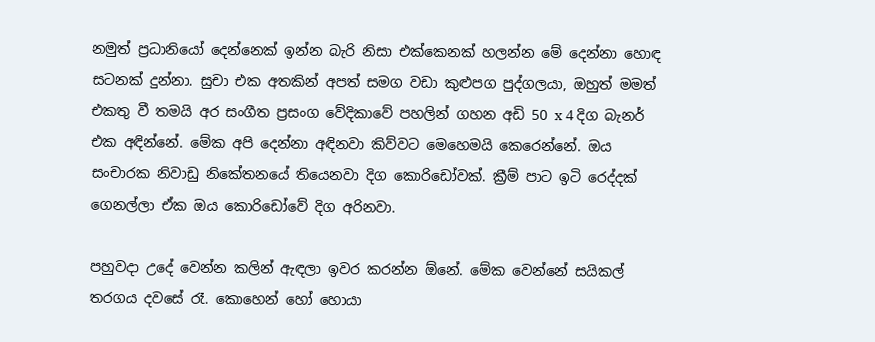නමුත් ප්‍රධානියෝ දෙන්නෙක් ඉන්න බැරි නිසා එක්කෙනක් හලන්න මේ දෙන්නා හොඳ සටනක් දුන්නා. සුචා එක අතකින් අපත් සමග වඩා කුළුපග පුද්ගලයා, ඔහුත් මමත් එකතු වී තමයි අර සංගීත ප්‍රසංග වේදිකාවේ පහලින් ගහන අඩි 50 x 4 දිග බැනර් එක අඳින්නේ. මේක අපි දෙන්නා අඳිනවා කිව්වට මෙහෙමයි කෙරෙන්නේ. ඔය සංචාරක නිවාඩු නිකේතනයේ තියෙනවා දිග කොරිඩෝවක්. ක්‍රීම් පාට ඉටි රෙද්දක් ගෙනල්ලා ඒක ඔය කොරිඩෝවේ දිග අරිනවා.

පහුවදා උදේ වෙන්න කලින් ඇඳලා ඉවර කරන්න ඕනේ. මේක වෙන්නේ සයිකල් තරගය දවසේ රෑ. කොහෙන් හෝ හොයා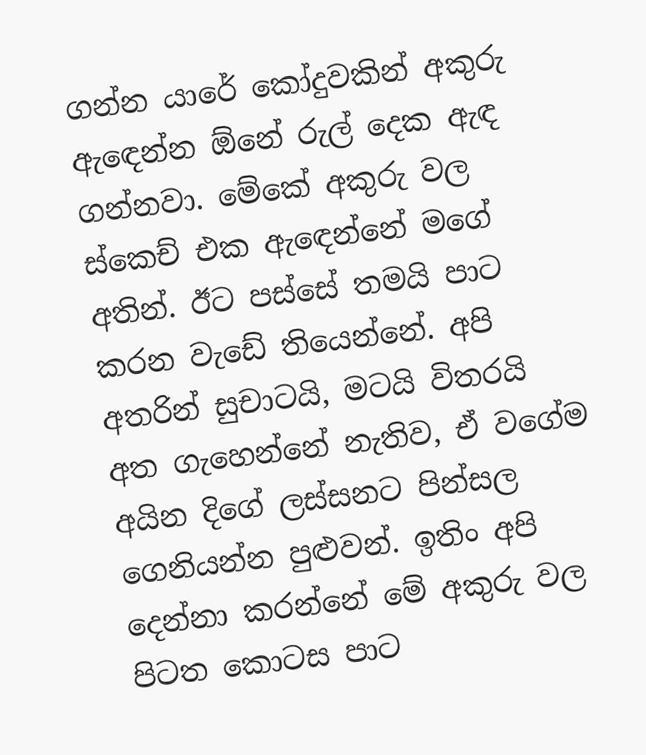ගන්න යාරේ කෝදුවකින් අකුරු ඇඳෙන්න ඕනේ රුල් දෙක ඇඳ ගන්නවා. මේකේ අකුරු වල ස්කෙච් එක ඇඳෙන්නේ මගේ අතින්. ඊට පස්සේ තමයි පාට කරන වැඩේ තියෙන්නේ. අපි අතරින් සුචාටයි, මටයි විතරයි අත ගැහෙන්නේ නැතිව, ඒ වගේම අයින දිගේ ලස්සනට පින්සල ගෙනියන්න පුළුවන්. ඉතිං අපි දෙන්නා කරන්නේ මේ අකුරු වල පිටත කොටස පාට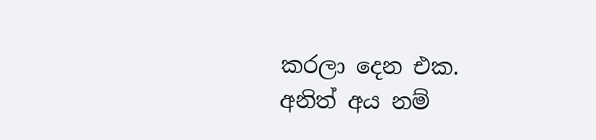කරලා දෙන එක. අනිත් අය නම්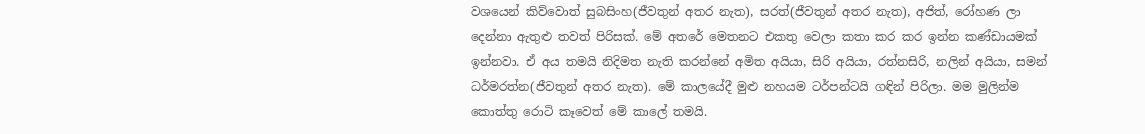වශයෙන් කිව්වොත් සුබසිංහ(ජීවතුන් අතර නැත), සරත්(ජීවතුන් අතර නැත), අජිත්, රෝහණ ලා දෙන්නා ඇතුළු තවත් පිරිසක්. මේ අතරේ මෙතනට එකතු වෙලා කතා කර කර ඉන්න කණ්ඩායමක් ඉන්නවා. ඒ අය තමයි නිදිමත නැති කරන්නේ අමිත අයියා, සිරි අයියා, රත්නසිරි, නලින් අයියා, සමන් ධර්මරත්න(ජීවතුන් අතර නැත). මේ කාලයේදී මුළු නහයම ටර්පන්ටයි ගඳින් පිරිලා. මම මුලින්ම කොත්තු රොටි කෑවෙත් මේ කාලේ තමයි.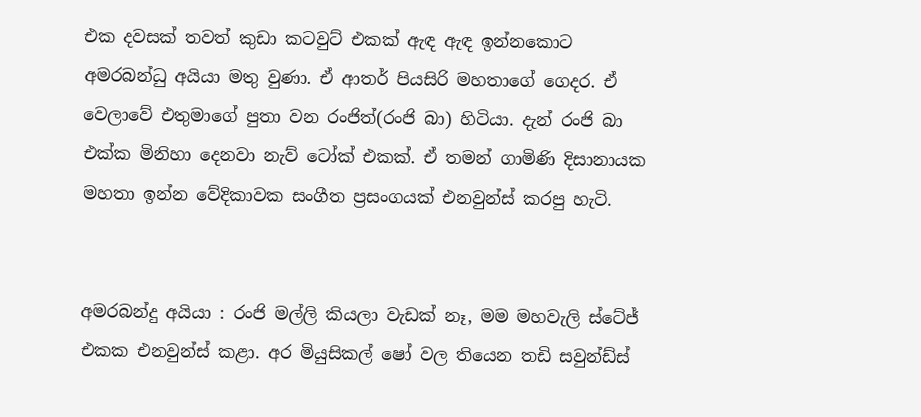එක දවසක් තවත් කුඩා කටවුට් එකක් ඇඳ ඇඳ ඉන්නකොට අමරබන්ධු අයියා මතු වුණා. ඒ ආතර් පියසිරි මහතාගේ ගෙදර. ඒ වෙලාවේ එතුමාගේ පුතා වන රංජිත්(රංජි බා) හිටියා. දැන් රංජි බා එක්ක මිනිහා දෙනවා නැව් ටෝක් එකක්. ඒ තමන් ගාමිණි දිසානායක මහතා ඉන්න වේදිකාවක සංගීත ප්‍රසංගයක් එනවුන්ස් කරපු හැටි.


අමරබන්දු අයියා : රංජි මල්ලි කියලා වැඩක් නෑ, මම මහවැලි ස්ටේජ් එකක එනවුන්ස් කළා. අර මියුසිකල් ෂෝ වල තියෙන තඩි සවුන්ඩ්ස්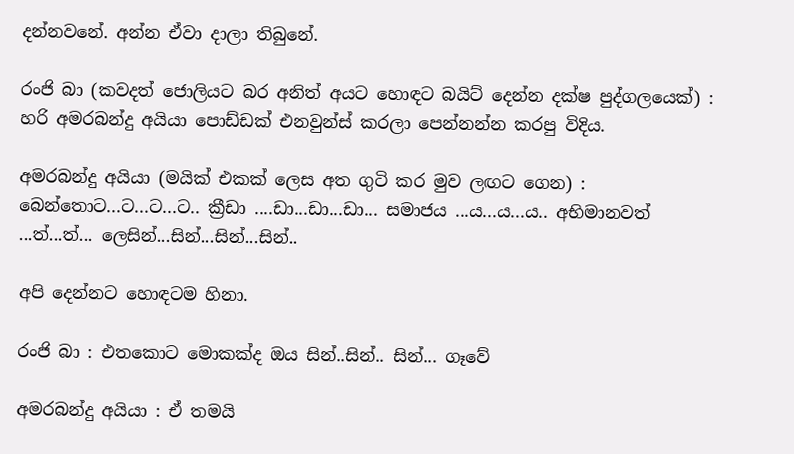දන්නවනේ. අන්න ඒවා දාලා තිබුනේ.

රංජි බා (කවදත් ජොලියට බර අනිත් අයට හොඳට බයිට් දෙන්න දක්ෂ පුද්ගලයෙක්) : හරි අමරබන්දු අයියා පොඩ්ඩක් එනවුන්ස් කරලා පෙන්නන්න කරපු විදිය.

අමරබන්දු අයියා (මයික් එකක් ලෙස අත ගුටි කර මුව ලඟට ගෙන) : බෙන්තොට...ට...ට...ට.. ක්‍රීඩා ....ඩා...ඩා...ඩා... සමාජය ...ය...ය...ය.. අභිමානවත් ...ත්...ත්... ලෙසින්...සින්...සින්...සින්..

අපි දෙන්නට හොඳටම හිනා.

රංජි බා : එතකොට මොකක්ද ඔය සින්..සින්.. සින්... ගෑවේ

අමරබන්දු අයියා : ඒ තමයි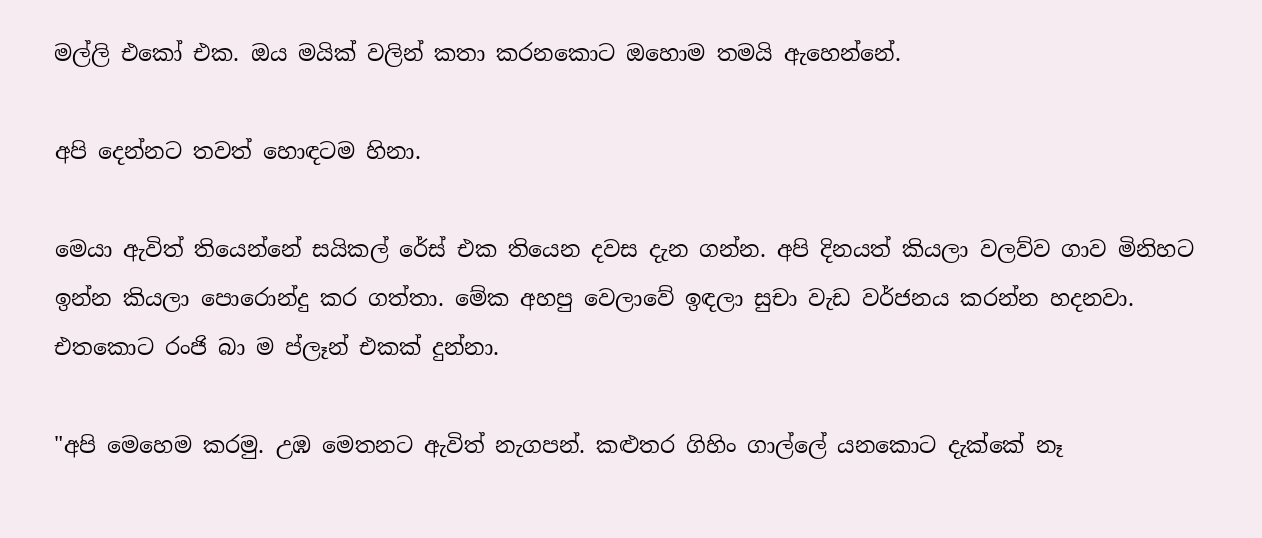මල්ලි එකෝ එක. ඔය මයික් වලින් කතා කරනකොට ඔහොම තමයි ඇහෙන්නේ.

අපි දෙන්නට තවත් හොඳටම හිනා.

මෙයා ඇවිත් තියෙන්නේ සයිකල් රේස් එක තියෙන දවස දැන ගන්න. අපි දිනයත් කියලා වලව්ව ගාව මිනිහට ඉන්න කියලා පොරොන්දු කර ගත්තා. මේක අහපු වෙලාවේ ඉඳලා සුචා වැඩ වර්ජනය කරන්න හදනවා. එතකොට රංජි බා ම ප්ලෑන් එකක් දුන්නා.

"අපි මෙහෙම කරමු. උඹ මෙතනට ඇවිත් නැගපන්. කළුතර ගිහිං ගාල්ලේ යනකොට දැක්කේ නෑ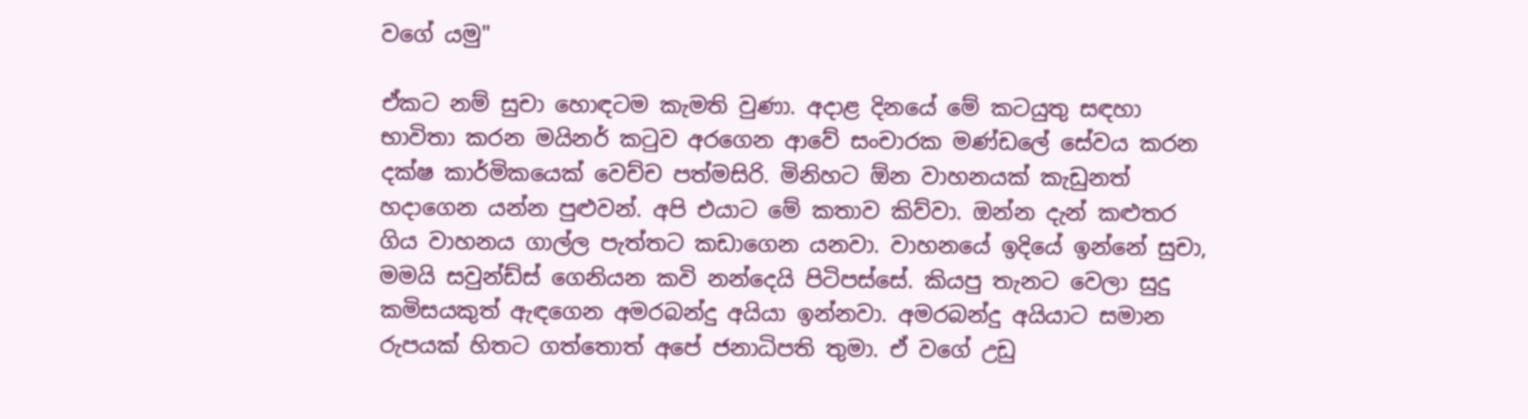වගේ යමු"

ඒකට නම් සුචා හොඳටම කැමති වුණා. අදාළ දිනයේ මේ කටයුතු සඳහා භාවිතා කරන මයිනර් කටුව අරගෙන ආවේ සංචාරක මණ්ඩලේ සේවය කරන දක්ෂ කාර්මිකයෙක් වෙච්ච පත්මසිරි. මිනිහට ඕන වාහනයක් කැඩුනත් හදාගෙන යන්න පුළුවන්. අපි එයාට මේ කතාව කිව්වා. ඔන්න දැන් කළුතර ගිය වාහනය ගාල්ල පැත්තට කඩාගෙන යනවා. වාහනයේ ඉදියේ ඉන්නේ සුචා, මමයි සවුන්ඩ්ස් ගෙනියන කවි නන්දෙයි පිටිපස්සේ. කියපු තැනට වෙලා සුදු කමිසයකුත් ඇඳගෙන අමරබන්දු අයියා ඉන්නවා. අමරබන්දු අයියාට සමාන රුපයක් හිතට ගත්තොත් අපේ ජනාධිපති තුමා. ඒ වගේ උඩු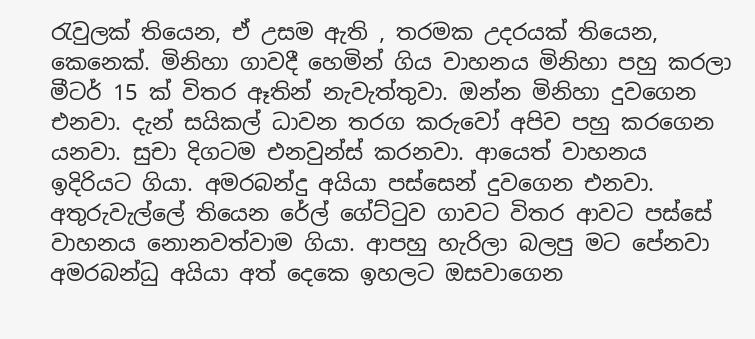රැවුලක් තියෙන, ඒ උසම ඇති , තරමක උදරයක් තියෙන, කෙනෙක්. මිනිහා ගාවදී හෙමින් ගිය වාහනය මිනිහා පහු කරලා මීටර් 15 ක් විතර ඈතින් නැවැත්තුවා. ඔන්න මිනිහා දුවගෙන එනවා. දැන් සයිකල් ධාවන තරග කරුවෝ අපිව පහු කරගෙන යනවා. සුචා දිගටම එනවුන්ස් කරනවා. ආයෙත් වාහනය ඉදිරියට ගියා. අමරබන්දු අයියා පස්සෙන් දුවගෙන එනවා. අතුරුවැල්ලේ තියෙන රේල් ගේට්ටුව ගාවට විතර ආවට පස්සේ වාහනය නොනවත්වාම ගියා. ආපහු හැරිලා බලපු මට පේනවා අමරබන්ධු අයියා අත් දෙකෙ ඉහලට ඔසවාගෙන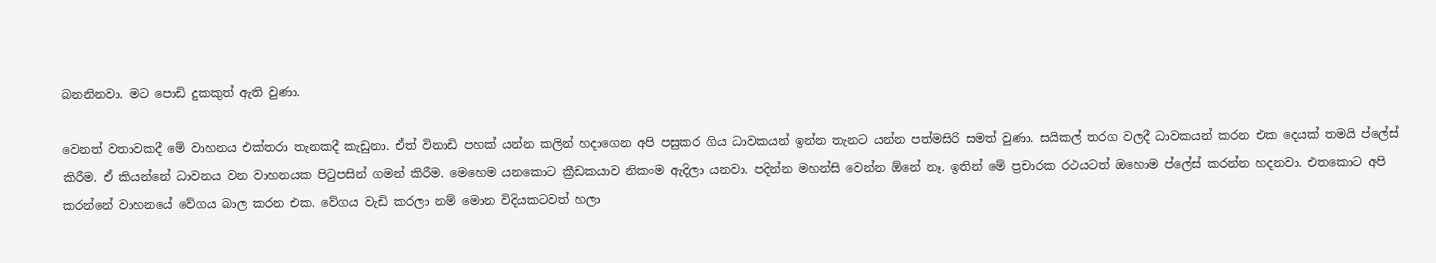බනනිනවා. මට පොඩි දුකකුත් ඇති වුණා.

වෙනත් වතාවකදී මේ වාහනය එක්තරා තැනකදී කැඩුනා. ඒත් විනාඩි පහක් යන්න කලින් හදාගෙන අපි පසුකර ගිය ධාවකයන් ඉන්න තැනට යන්න පත්මසිරි සමත් වුණා. සයිකල් තරග වලදී ධාවකයන් කරන එක දෙයක් තමයි ප්ලේස් කිරීම. ඒ කියන්නේ ධාවනය වන වාහනයක පිටුපසින් ගමන් කිරීම. මෙහෙම යනකොට ක්‍රීඩකයාව නිකංම ඇදිලා යනවා. පදින්න මහන්සි වෙන්න ඕනේ නෑ. ඉතින් මේ ප්‍රචාරක රථයටත් ඔහොම ප්ලේස් කරන්න හදනවා. එතකොට අපි කරන්නේ වාහනයේ වේගය බාල කරන එක. වේගය වැඩි කරලා නම් මොන විදියකටවත් හලා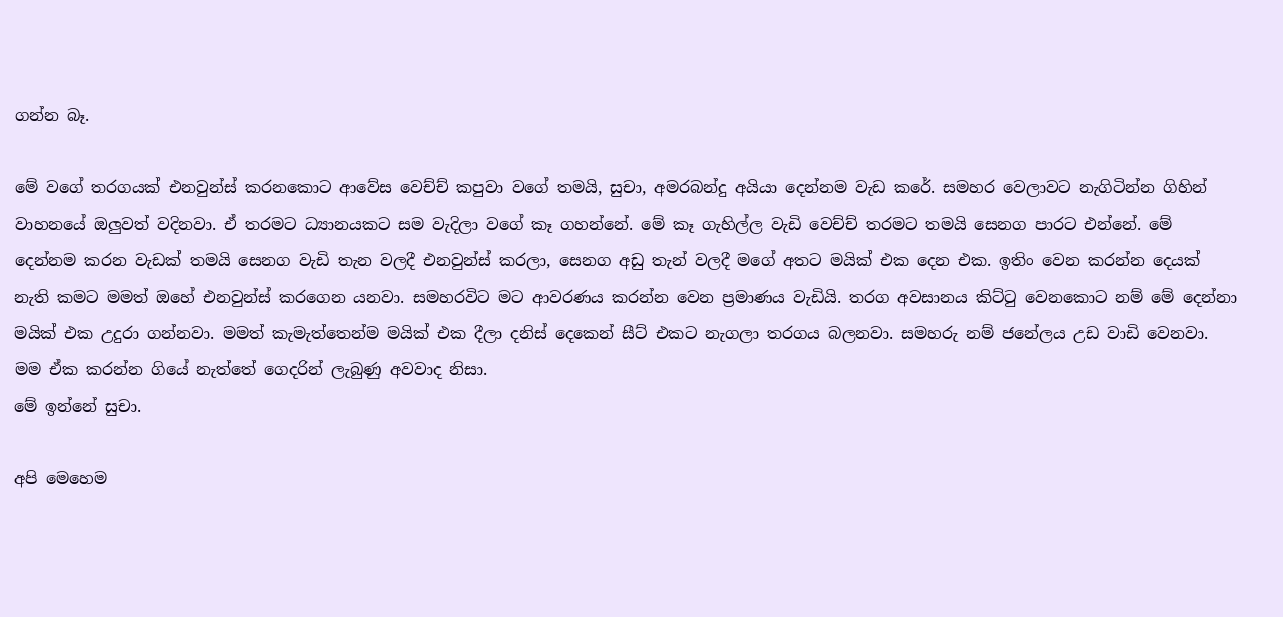ගන්න බෑ.

මේ වගේ තරගයක් එනවුන්ස් කරනකොට ආවේස වෙච්ච් කපුවා වගේ තමයි, සුචා, අමරබන්දු අයියා දෙන්නම වැඩ කරේ. සමහර වෙලාවට නැගිටින්න ගිහින් වාහනයේ ඔලුවත් වදිනවා. ඒ තරමට ධ්‍යානයකට සම වැදිලා වගේ කෑ ගහන්නේ. මේ කෑ ගැහිල්ල වැඩි වෙච්ච් තරමට තමයි සෙනග පාරට එන්නේ. මේ දෙන්නම කරන වැඩක් තමයි සෙනග වැඩි තැන වලදී එනවුන්ස් කරලා, සෙනග අඩු තැන් වලදී මගේ අතට මයික් එක දෙන එක. ඉතිං වෙන කරන්න දෙයක් නැති කමට මමත් ඔහේ එනවුන්ස් කරගෙන යනවා. සමහරවිට මට ආවරණය කරන්න වෙන ප්‍රමාණය වැඩියි. තරග අවසානය කිට්ටු වෙනකොට නම් මේ දෙන්නා මයික් එක උදුරා ගන්නවා. මමත් කැමැත්තෙන්ම මයික් එක දීලා දනිස් දෙකෙන් සීට් එකට නැගලා තරගය බලනවා. සමහරු නම් ජනේලය උඩ වාඩි වෙනවා. මම ඒක කරන්න ගියේ නැත්තේ ගෙදරින් ලැබුණු අවවාද නිසා.
මේ ඉන්නේ සුචා.

අපි මෙහෙම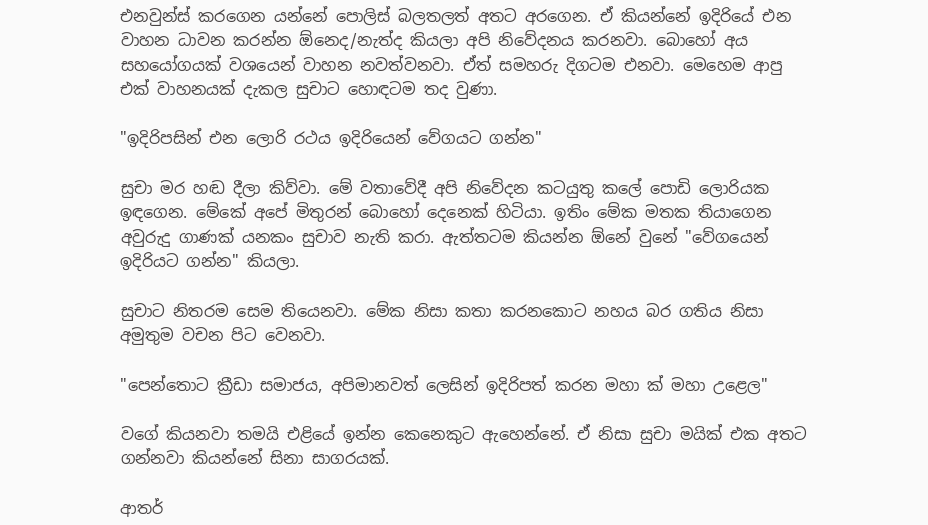එනවුන්ස් කරගෙන යන්නේ පොලිස් බලතලත් අතට අරගෙන. ඒ කියන්නේ ඉදිරියේ එන වාහන ධාවන කරන්න ඕනෙද/නැත්ද කියලා අපි නිවේදනය කරනවා. බොහෝ අය සහයෝගයක් වශයෙන් වාහන නවත්වනවා. ඒත් සමහරු දිගටම එනවා. මෙහෙම ආපු එක් වාහනයක් දැකල සුචාට හොඳටම තද වුණා.

"ඉදිරිපසින් එන ලොරි රථය ඉදිරියෙන් වේගයට ගන්න"

සුචා මර හඬ දීලා කිව්වා. මේ වතාවේදී අපි නිවේදන කටයුතු කලේ පොඩි ලොරියක ඉඳගෙන. මේකේ අපේ මිතුරන් බොහෝ දෙනෙක් හිටියා. ඉතිං මේක මතක තියාගෙන අවුරුදු ගාණක් යනකං සුචාව නැති කරා. ඇත්තටම කියන්න ඕනේ වුනේ "වේගයෙන් ඉදිරියට ගන්න" කියලා.

සුචාට නිතරම සෙම තියෙනවා. මේක නිසා කතා කරනකොට නහය බර ගතිය නිසා අමුතුම වචන පිට වෙනවා.

"පෙන්තොට ක්‍රීඩා සමාජය, අපිමානවත් ලෙසින් ඉදිරිපත් කරන මහා ක් මහා උළෙල"

වගේ කියනවා තමයි එළියේ ඉන්න කෙනෙකුට ඇහෙන්නේ. ඒ නිසා සුචා මයික් එක අතට ගන්නවා කියන්නේ සිනා සාගරයක්.

ආතර්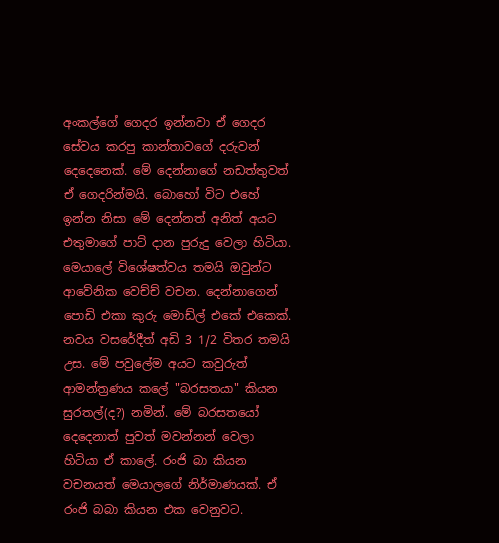අංකල්ගේ ගෙදර ඉන්නවා ඒ ගෙදර සේවය කරපු කාන්තාවගේ දරුවන් දෙදෙනෙක්. මේ දෙන්නාගේ නඩත්තුවත් ඒ ගෙදරින්මයි. බොහෝ විට එහේ ඉන්න නිසා මේ දෙන්නත් අනිත් අයට එතුමාගේ පාට් දාන පුරුදු වෙලා හිටියා. මෙයාලේ විශේෂත්වය තමයි ඔවුන්ට ආවේනික වෙච්ච් වචන. දෙන්නාගෙන් පොඩි එකා කුරු මොඩ්ල් එකේ එකෙක්. නවය වසරේදීත් අඩි 3 1/2 විතර තමයි උස. මේ පවුලේම අයට කවුරුත් ආමන්ත්‍රණය කලේ "බරසතයා" කියන සුරතල්(ද?) නමින්. මේ බරසතයෝ දෙදෙනාත් පුවත් මවන්නන් වෙලා හිටියා ඒ කාලේ. රංජි බා කියන වචනයත් මෙයාලගේ නිර්මාණයක්. ඒ රංජි බබා කියන එක වෙනුවට.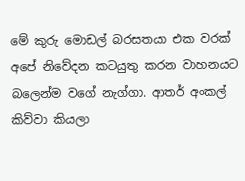මේ කුරු මොඩල් බරසතයා එක වරක් අපේ නිවේදන කටයුතු කරන වාහනයට බලෙන්ම වගේ නැග්ගා. ආතර් අංකල් කිව්වා කියලා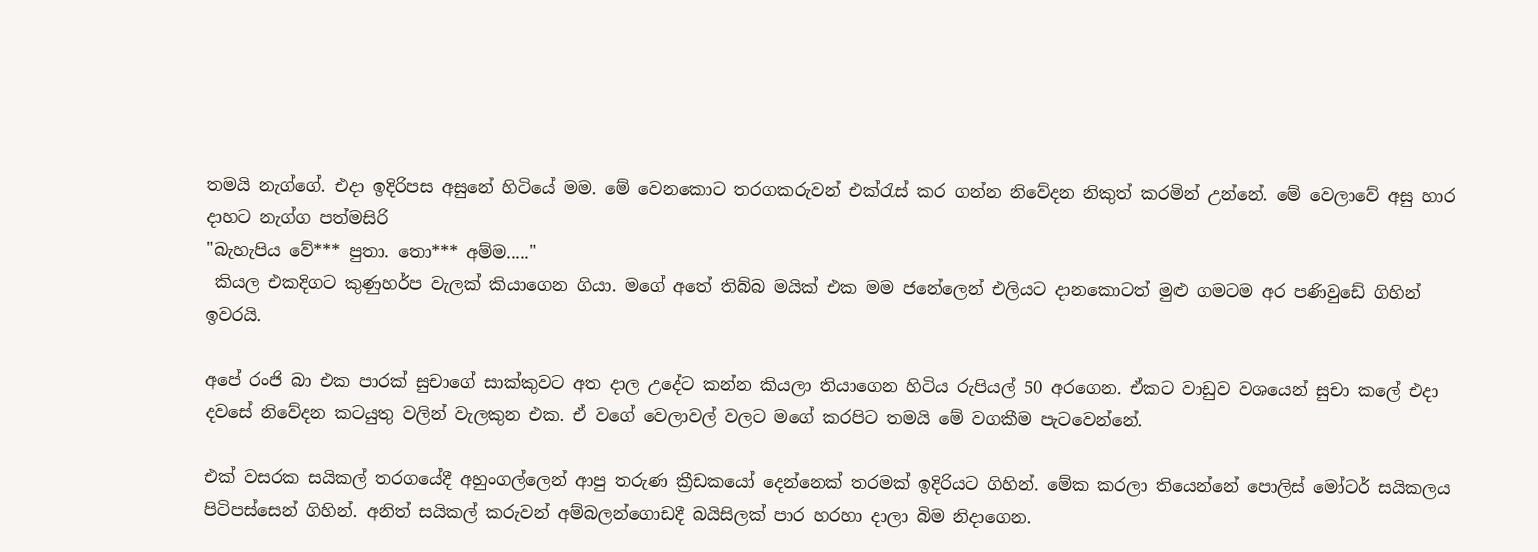තමයි නැග්ගේ. එදා ඉදිරිපස අසුනේ හිටියේ මම. මේ වෙනකොට තරගකරුවන් එක්රැස් කර ගන්න නිවේදන නිකුත් කරමින් උන්නේ. මේ වෙලාවේ අසු හාර දාහට නැග්ග පත්මසිරි
"බැහැපිය වේ*** පුතා. තො*** අම්ම....."
 කියල එකදිගට කුණුහර්ප වැලක් කියාගෙන ගියා. මගේ අතේ තිබ්බ මයික් එක මම ජනේලෙන් එලියට දානකොටත් මුළු ගමටම අර පණිවුඩේ ගිහින් ඉවරයි.

අපේ රංජි බා එක පාරක් සුචාගේ සාක්කුවට අත දාල උදේට කන්න කියලා තියාගෙන හිටිය රුපියල් 50 අරගෙන. ඒකට වාඩුව වශයෙන් සුචා කලේ එදා දවසේ නිවේදන කටයුතු වලින් වැලකුන එක. ඒ වගේ වෙලාවල් වලට මගේ කරපිට තමයි මේ වගකීම පැටවෙන්නේ.

එක් වසරක සයිකල් තරගයේදී අහුංගල්ලෙන් ආපු තරුණ ක්‍රීඩකයෝ දෙන්නෙක් තරමක් ඉදිරියට ගිහින්. මේක කරලා තියෙන්නේ පොලිස් මෝටර් සයිකලය පිටිපස්සෙන් ගිහින්. අනිත් සයිකල් කරුවන් අම්බලන්ගොඩදී බයිසිලක් පාර හරහා දාලා බිම නිදාගෙන.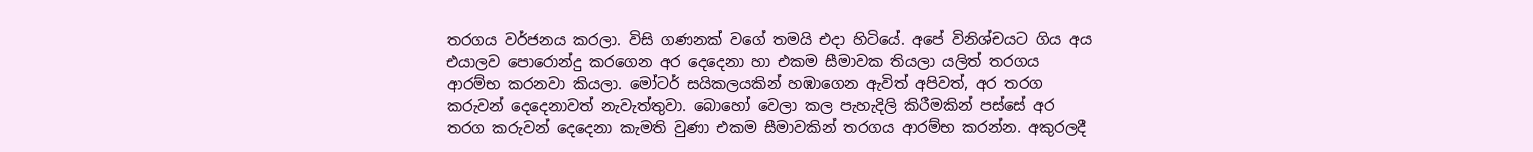තරගය වර්ජනය කරලා. විසි ගණනක් වගේ තමයි එදා හිටියේ. අපේ විනිශ්චයට ගිය අය එයාලව පොරොන්දු කරගෙන අර දෙදෙනා හා එකම සීමාවක තියලා යලිත් තරගය ආරම්භ කරනවා කියලා. මෝටර් සයිකලයකින් හඹාගෙන ඇවිත් අපිවත්, අර තරග කරුවන් දෙදෙනාවත් නැවැත්තුවා. බොහෝ වෙලා කල පැහැදිලි කිරීමකින් පස්සේ අර තරග කරුවන් දෙදෙනා කැමති වුණා එකම සීමාවකින් තරගය ආරම්භ කරන්න. අකුරලදී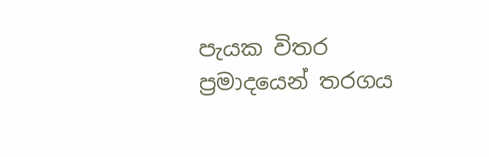පැයක විතර ප්‍රමාදයෙන් තරගය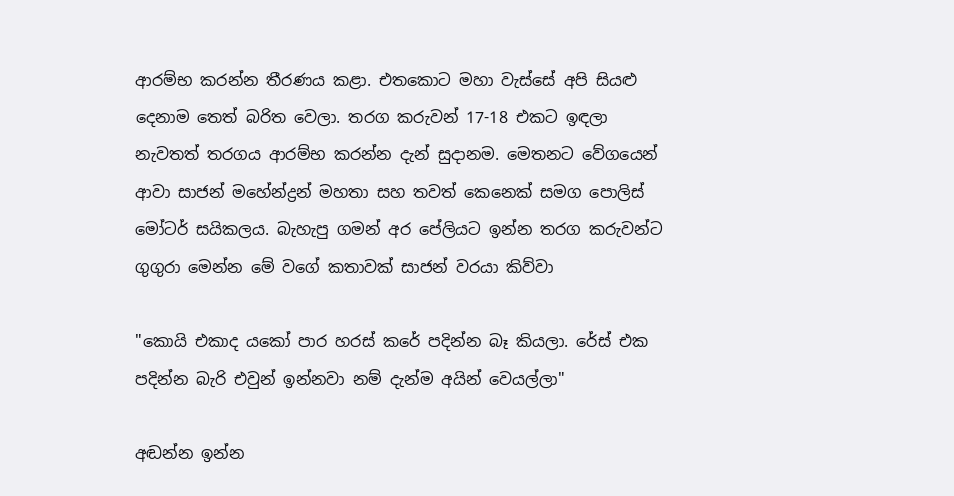ආරම්භ කරන්න තීරණය කළා. එතකොට මහා වැස්සේ අපි සියළු දෙනාම තෙත් බරිත වෙලා. තරග කරුවන් 17-18 එකට ඉඳලා නැවතත් තරගය ආරම්භ කරන්න දැන් සුදානම. මෙතනට වේගයෙන් ආවා සාජන් මහේන්ද්‍රන් මහතා සහ තවත් කෙනෙක් සමග පොලිස් මෝටර් සයිකලය. බැහැපු ගමන් අර පේලියට ඉන්න තරග කරුවන්ට ගුගුරා මෙන්න මේ වගේ කතාවක් සාජන් වරයා කිව්වා

"කොයි එකාද යකෝ පාර හරස් කරේ පදින්න බෑ කියලා. රේස් එක පදින්න බැරි එවුන් ඉන්නවා නම් දැන්ම අයින් වෙයල්ලා"

අඬන්න ඉන්න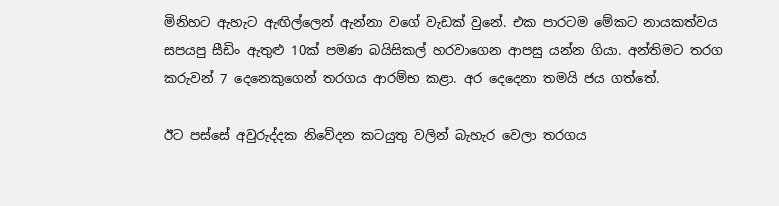මිනිහට ඇහැට ඇඟිල්ලෙන් ඇන්නා වගේ වැඩක් වුනේ. එක පාරටම මේකට නායකත්වය සපයපු සීඩිං ඇතුළු 10ක් පමණ බයිසිකල් හරවාගෙන ආපසු යන්න ගියා. අන්තිමට තරග කරුවන් 7 දෙනෙකුගෙන් තරගය ආරම්භ කළා. අර දෙදෙනා තමයි ජය ගත්තේ.

ඊට පස්සේ අවුරුද්දක නිවේදන කටයුතු වලින් බැහැර වෙලා තරගය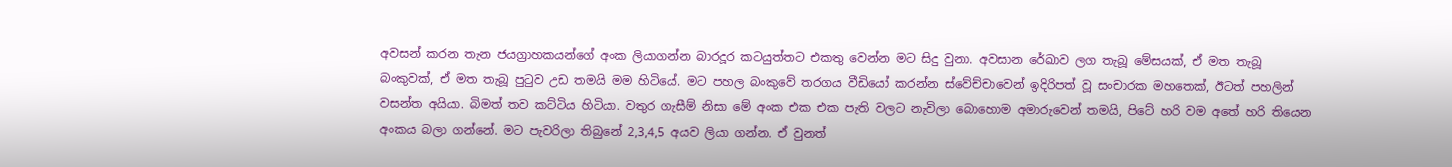අවසන් කරන තැන ජයග්‍රාහකයන්ගේ අංක ලියාගන්න බාරදූර කටයුත්තට එකතු වෙන්න මට සිදු වුනා. අවසාන රේඛාව ලග තැබූ මේසයක්, ඒ මත තැබූ බංකුවක්, ඒ මත තැබූ පුටුව උඩ තමයි මම හිටියේ. මට පහල බංකුවේ තරගය වීඩියෝ කරන්න ස්වේච්චාවෙන් ඉදිරිපත් වූ සංචාරක මහතෙක්, ඊටත් පහලින් වසන්ත අයියා. බිමත් තව කට්ටිය හිටියා. වතුර ගැසීම් නිසා මේ අංක එක එක පැති වලට නැවිලා බොහොම අමාරුවෙන් තමයි, පිටේ හරි වම අතේ හරි තියෙන අංකය බලා ගන්නේ. මට පැවරිලා තිබුනේ 2,3,4,5 අයව ලියා ගන්න. ඒ වුනත්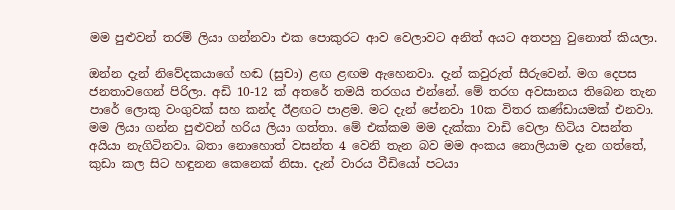මම පුළුවන් තරම් ලියා ගන්නවා එක පොකුරට ආව වෙලාවට අනිත් අයට අතපහු වුනොත් කියලා.

ඔන්න දැන් නිවේදකයාගේ හඬ (සුචා) ළඟ ළඟම ඇහෙනවා. දැන් කවුරුත් සීරුවෙන්. මග දෙපස ජනතාවගෙන් පිරිලා. අඩි 10-12 ක් අතරේ තමයි තරගය එන්නේ. මේ තරග අවසානය තිබෙන තැන පාරේ ලොකු වංගුවක් සහ කන්ද ඊළඟට පාළම. මට දැන් පේනවා 10ක විතර කණ්ඩායමක් එනවා. මම ලියා ගන්න පුළුවන් හරිය ලියා ගත්තා. මේ එක්කම මම දැක්කා වාඩි වෙලා හිටිය වසන්ත අයියා නැගිටිනවා. බතා නොහොත් වසන්ත 4 වෙනි තැන බව මම අංකය නොලියාම දැන ගත්තේ, කුඩා කල සිට හඳුනන කෙනෙක් නිසා. දැන් වාරය වීඩියෝ පටයා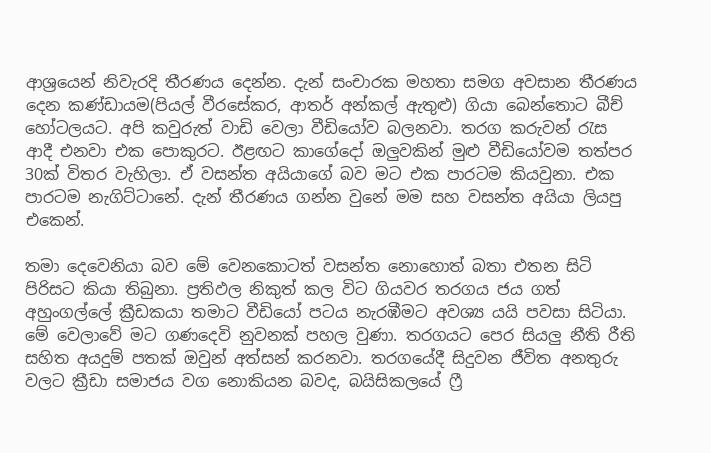ආශ්‍රයෙන් නිවැරදි තීරණය දෙන්න. දැන් සංචාරක මහතා සමග අවසාන තීරණය දෙන කණ්ඩායම(පියල් වීරසේකර, ආතර් අන්කල් ඇතුළු) ගියා බෙන්තොට බීච් හෝටලයට. අපි කවුරුත් වාඩි වෙලා වීඩියෝව බලනවා. තරග කරුවන් රැස ආදී එනවා එක පොකුරට. ඊළඟට කාගේදෝ ඔලුවකින් මුළු වීඩියෝවම තත්පර 30ක් විතර වැහිලා. ඒ වසන්ත අයියාගේ බව මට එක පාරටම කියවුනා. එක පාරටම නැගිට්ටානේ. දැන් තීරණය ගන්න වුනේ මම සහ වසන්ත අයියා ලියපු එකෙන්.

තමා දෙවෙනියා බව මේ වෙනකොටත් වසන්ත නොහොත් බතා එතන සිටි පිරිසට කියා තිබුනා. ප්‍රතිඵල නිකුත් කල විට ගියවර තරගය ජය ගත් අහුංගල්ලේ ක්‍රීඩකයා තමාට වීඩියෝ පටය නැරඹීමට අවශ්‍ය යයි පවසා සිටියා. මේ වෙලාවේ මට ගණදෙවි නුවනක් පහල වුණා. තරගයට පෙර සියලු නීති රීති සහිත අයදුම් පතක් ඔවුන් අත්සන් කරනවා. තරගයේදී සිදුවන ජීවිත අනතුරු වලට ක්‍රීඩා සමාජය වග නොකියන බවද, බයිසිකලයේ ෆ්‍රී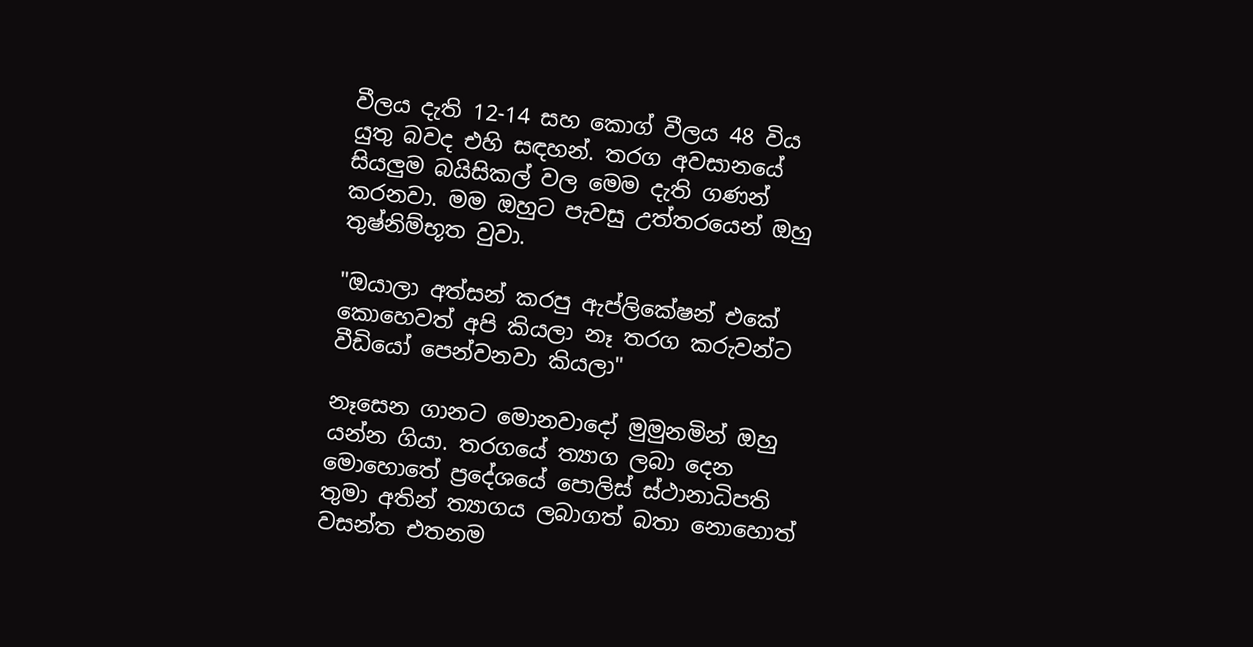වීලය දැති 12-14 සහ කොග් වීලය 48 විය යුතු බවද එහි සඳහන්. තරග අවසානයේ සියලුම බයිසිකල් වල මෙම දැති ගණන් කරනවා. මම ඔහුට පැවසු උත්තරයෙන් ඔහු තුෂ්නිම්භූත වුවා.

"ඔයාලා අත්සන් කරපු ඇප්ලිකේෂන් එකේ කොහෙවත් අපි කියලා නෑ තරග කරුවන්ට වීඩියෝ පෙන්වනවා කියලා"

නෑසෙන ගානට මොනවාදෝ මුමුනමින් ඔහු යන්න ගියා. තරගයේ ත්‍යාග ලබා දෙන මොහොතේ ප්‍රදේශයේ පොලිස් ස්ථානාධිපති තුමා අතින් ත්‍යාගය ලබාගත් බතා නොහොත් වසන්ත එතනම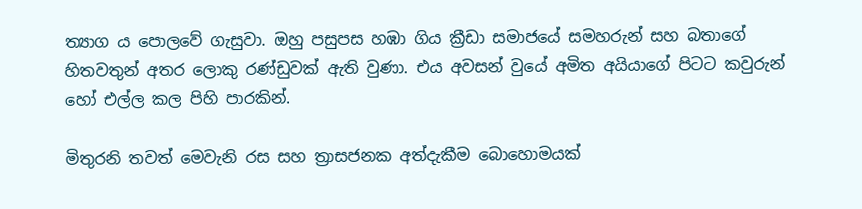ත්‍යාග ය පොලවේ ගැසුවා. ඔහු පසුපස හඹා ගිය ක්‍රීඩා සමාජයේ සමහරුන් සහ බතාගේ හිතවතුන් අතර ලොකු රණ්ඩුවක් ඇති වුණා. එය අවසන් වුයේ අමිත අයියාගේ පිටට කවුරුන් හෝ එල්ල කල පිහි පාරකින්.

මිතුරනි තවත් මෙවැනි රස සහ ත්‍රාසජනක අත්දැකීම බොහොමයක්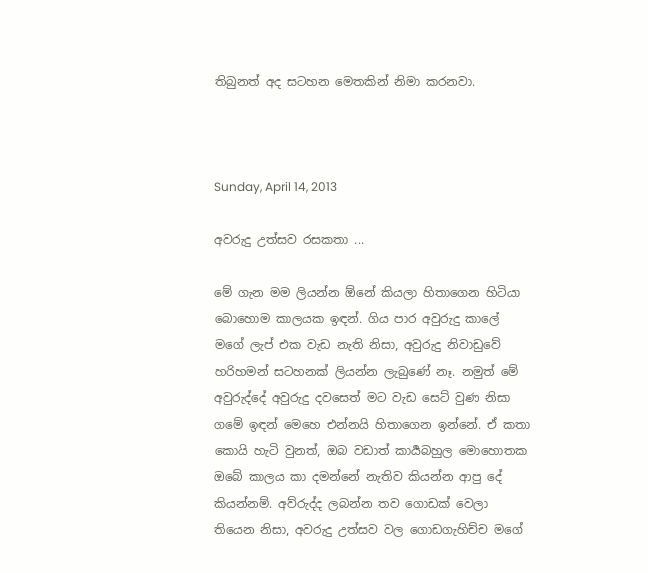තිබුනත් අද සටහන මෙතකින් නිමා කරනවා.



Sunday, April 14, 2013

අවරුදු උත්සව රසකතා ...

මේ ගැන මම ලියන්න ඕනේ කියලා හිතාගෙන හිටියා බොහොම කාලයක ඉඳන්. ගිය පාර අවුරුදු කාලේ මගේ ලැප් එක වැඩ නැති නිසා, අවුරුදු නිවාඩුවේ හරිහමන් සටහනක් ලියන්න ලැබුණේ නෑ. නමුත් මේ අවුරුද්දේ අවුරුදු දවසෙත් මට වැඩ සෙට් වුණ නිසා ගමේ ඉඳන් මෙහෙ එන්නයි හිතාගෙන ඉන්නේ. ඒ කතා කොයි හැටි වුනත්, ඔබ වඩාත් කාර්‍යබහුල මොහොතක ඔබේ කාලය කා දමන්නේ නැතිව කියන්න ආපු දේ කියන්නම්. අව්රුද්ද ලබන්න තව ගොඩක් වෙලා තියෙන නිසා, අවරුදු උත්සව වල ගොඩගැහිච්ච මගේ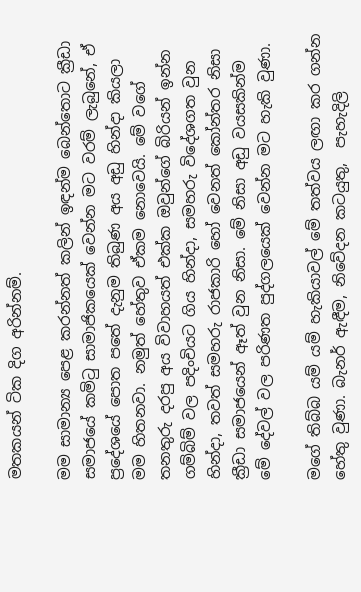මතකයන් ටික දිග අරින්නම්.

මම සාමාන්‍ය පෙළ කරන්නත් කලින් ඉඳන්ම බෙන්තොට ක්‍රීඩා සමාජයේ කමිටු සාමාජිකයෙක් වෙන්න මට වරම් ලැබුනේ, ඒ ප්‍රදේශයේ පොත පතේ දැනුම තිබුණ අය අඩු හින්දා කියලා මම හිතනවා. නමුත් හේතුව ඒකම නොවෙයි. මේ වගේ තනතුරු දරපු අය විවාහයත් එක්ක ඔවුන්ගේ බිරියන් ඉන්න ගම්බිම් වල පදිංචියට ගිය හින්දා, සමහරු විදේශගත වුන හින්දා, තවත් සමහරු රාජකාරි හෝ වෙනත් කෝන්තර නිසා ක්‍රීඩා සමාජයෙන් ඈත් වුන නිසා. මේ නිසා අඩු වයසකින්ම මේ දේවල් වල පරිණත පුද්ගලයෙක් වෙන්න මට හැකි වුණා.

මගේ තිබ්බ යම් යම් හැකියාවල් මේ තත්වය ලඟා කර ගන්න හේතු වුණා. බැනර් ඇඳීම, නිවේදන කටයුතු,  පැහැදිලි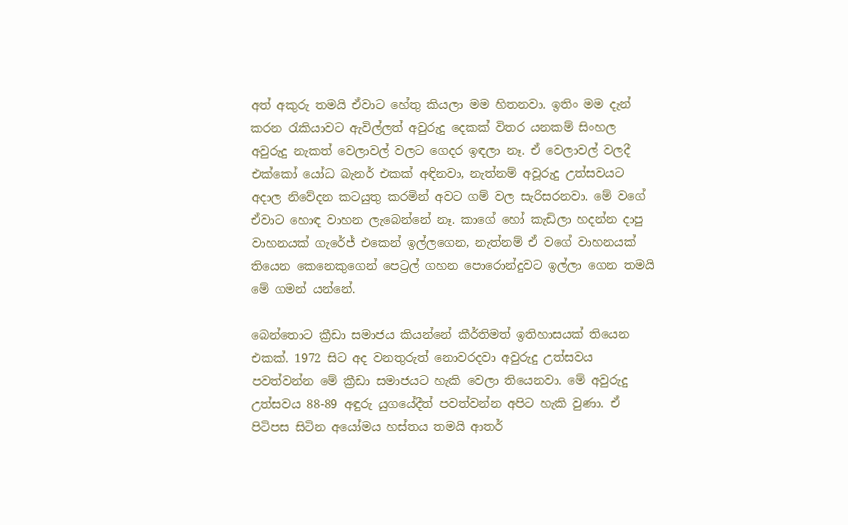අත් අකුරු තමයි ඒවාට හේතු කියලා මම හිතනවා. ඉතිං මම දැන් කරන රැකියාවට ඇවිල්ලත් අවුරුදු දෙකක් විතර යනකම් සිංහල අවුරුදු නැකත් වෙලාවල් වලට ගෙදර ඉඳලා නෑ. ඒ වෙලාවල් වලදී එක්කෝ යෝධ බැනර් එකක් අඳිනවා, නැත්නම් අවූරුදු උත්සවයට අදාල නිවේදන කටයුතු කරමින් අවට ගම් වල සැරිසරනවා. මේ වගේ ඒවාට හොඳ වාහන ලැබෙන්නේ නෑ. කාගේ හෝ කැඩිලා හදන්න දාපු වාහනයක් ගැරේජ් එකෙන් ඉල්ලගෙන, නැත්නම් ඒ වගේ වාහනයක් තියෙන කෙනෙකුගෙන් පෙට්‍රල් ගහන පොරොන්දුවට ඉල්ලා ගෙන තමයි මේ ගමන් යන්නේ.

බෙන්තොට ක්‍රීඩා සමාජය කියන්නේ කීර්තිමත් ඉතිහාසයක් තියෙන එකක්. 1972 සිට අද වනතුරුත් නොවරදවා අවුරුදු උත්සවය පවත්වන්න මේ ක්‍රීඩා සමාජයට හැකි වෙලා තියෙනවා. මේ අවුරුදු උත්සවය 88-89 අඳුරු යුගයේදීත් පවත්වන්න අපිට හැකි වුණා. ඒ පිටිපස සිටින අයෝමය හස්තය තමයි ආතර්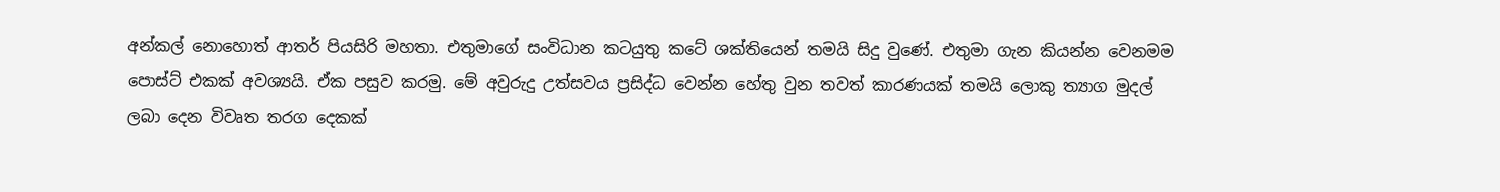අන්කල් නොහොත් ආතර් පියසිරි මහතා. එතුමාගේ සංවිධාන කටයුතු කටේ ශක්තියෙන් තමයි සිදු වුණේ. එතුමා ගැන කියන්න වෙනමම පොස්ට් එකක් අවශ්‍යයි. ඒක පසුව කරමු. මේ අවුරුදු උත්සවය ප්‍රසිද්ධ වෙන්න හේතු වුන තවත් කාරණයක් තමයි ලොකු ත්‍යාග මුදල් ලබා දෙන විවෘත තරග දෙකක්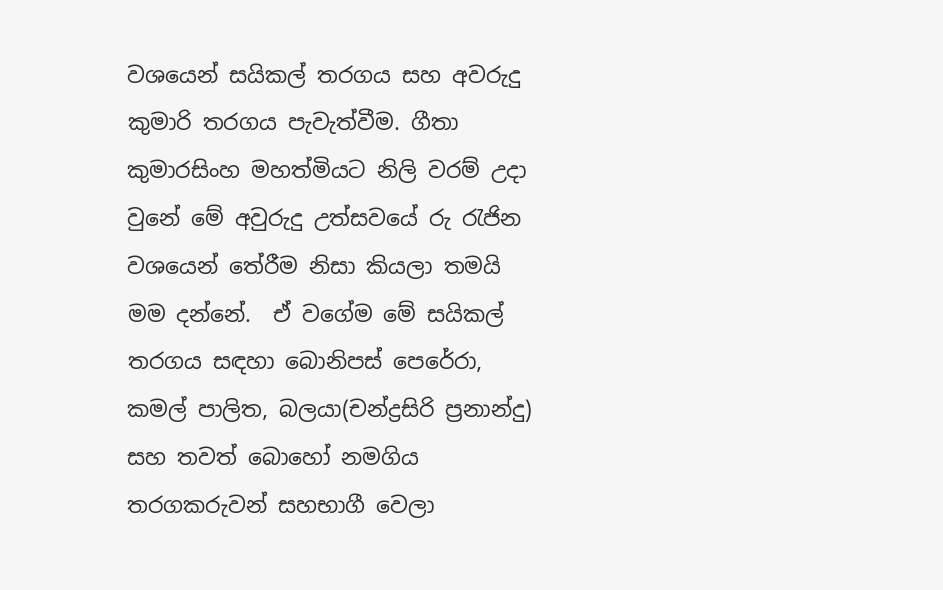වශයෙන් සයිකල් තරගය සහ අවරුදු කුමාරි තරගය පැවැත්වීම. ගීතා කුමාරසිංහ මහත්මියට නිලි වරම් උදා වුනේ මේ අවුරුදු උත්සවයේ රු රැජින වශයෙන් තේරීම නිසා කියලා තමයි මම දන්නේ.  ඒ වගේම මේ සයිකල් තරගය සඳහා බොනිපස් පෙරේරා, කමල් පාලිත, බලයා(චන්ද්‍රසිරි ප්‍රනාන්දු) සහ තවත් බොහෝ නමගිය තරගකරුවන් සහභාගී වෙලා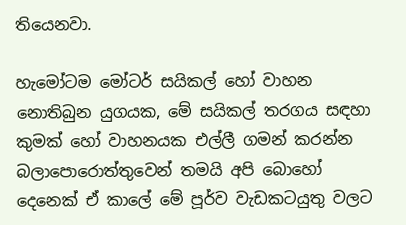තියෙනවා.

හැමෝටම මෝටර් සයිකල් හෝ වාහන නොතිබුන යුගයක, මේ සයිකල් තරගය සඳහා කුමක් හෝ වාහනයක එල්ලී ගමන් කරන්න බලාපොරොත්තුවෙන් තමයි අපි බොහෝ දෙනෙක් ඒ කාලේ මේ පූර්ව වැඩකටයුතු වලට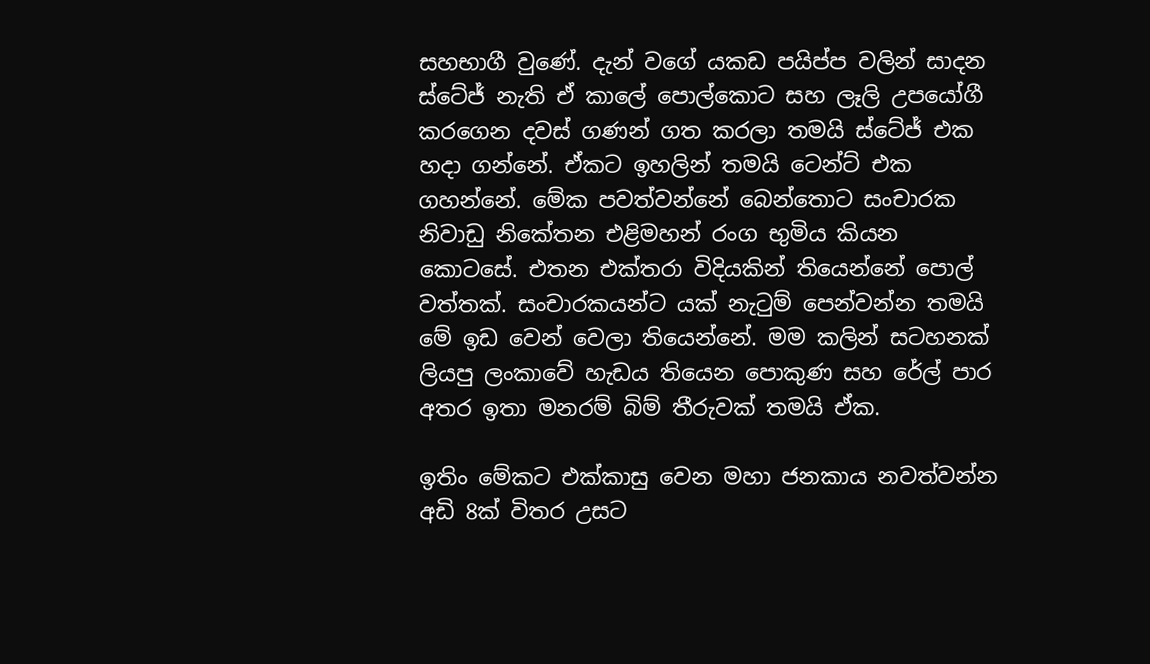සහභාගී වුණේ. දැන් වගේ යකඩ පයිප්ප වලින් සාදන ස්ටේජ් නැති ඒ කාලේ පොල්කොට සහ ලෑලි උපයෝගී කරගෙන දවස් ගණන් ගත කරලා තමයි ස්ටේජ් එක හදා ගන්නේ. ඒකට ඉහලින් තමයි ටෙන්ට් එක ගහන්නේ. මේක පවත්වන්නේ බෙන්තොට සංචාරක නිවාඩු නිකේතන එළිමහන් රංග භුමිය කියන කොටසේ. එතන එක්තරා විදියකින් තියෙන්නේ පොල් වත්තක්. සංචාරකයන්ට යක් නැටුම් පෙන්වන්න තමයි මේ ඉඩ වෙන් වෙලා තියෙන්නේ. මම කලින් සටහනක් ලියපු ලංකාවේ හැඩය තියෙන පොකුණ සහ රේල් පාර අතර ඉතා මනරම් බිම් තීරුවක් තමයි ඒක.

ඉතිං මේකට එක්කාසු වෙන මහා ජනකාය නවත්වන්න අඩි 8ක් විතර උසට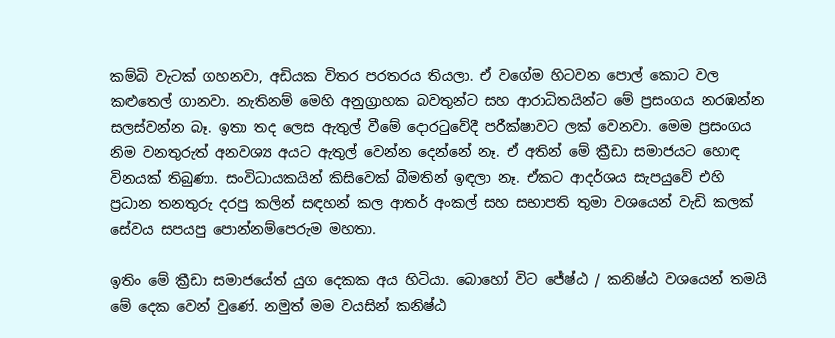කම්බි වැටක් ගහනවා, අඩියක විතර පරතරය තියලා. ඒ වගේම හිටවන පොල් කොට වල කළුතෙල් ගානවා. නැතිනම් මෙහි අනුග්‍රාහක බවතුන්ට සහ ආරාධිතයින්ට මේ ප්‍රසංගය නරඹන්න සලස්වන්න බෑ. ඉතා තද ලෙස ඇතුල් වීමේ දොරටුවේදී පරීක්ෂාවට ලක් වෙනවා. මෙම ප්‍රසංගය නිම වනතුරුත් අනවශ්‍ය අයට ඇතුල් වෙන්න දෙන්නේ නෑ. ඒ අතින් මේ ක්‍රීඩා සමාජයට හොඳ විනයක් තිබුණා. සංවිධායකයින් කිසිවෙක් බීමතින් ඉඳලා නෑ. ඒකට ආදර්ශය සැපයුවේ එහි ප්‍රධාන තනතුරු දරපු කලින් සඳහන් කල ආතර් අංකල් සහ සභාපති තුමා වශයෙන් වැඩි කලක් සේවය සපයපු පොන්නම්පෙරුම මහතා.

ඉතිං මේ ක්‍රීඩා සමාජයේත් යුග දෙකක අය හිටියා. බොහෝ විට ජේෂ්ඨ / කනිෂ්ඨ වශයෙන් තමයි මේ දෙක වෙන් වුණේ. නමුත් මම වයසින් කනිෂ්ඨ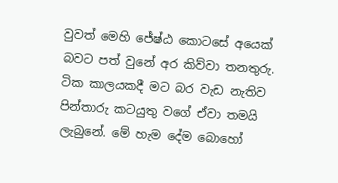වුවත් මෙහි ජේෂ්ඨ කොටසේ අයෙක් බවට පත් වුනේ අර කිව්වා තනතුරු. ටික කාලයකදී මට බර වැඩ නැතිව පින්තාරු කටයුතු වගේ ඒවා තමයි ලැබුනේ. මේ හැම දේම බොහෝ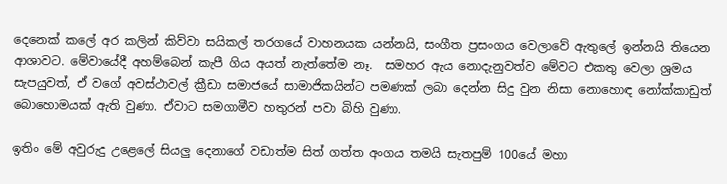දෙනෙක් කලේ අර කලින් කිව්වා සයිකල් තරගයේ වාහනයක යන්නයි, සංගීත ප්‍රසංගය වෙලාවේ ඇතුලේ ඉන්නයි තියෙන ආශාවට. මේවායේදී අහම්බෙන් කැපී ගිය අයත් නැත්තේම නෑ.  සමහර ඇය නොදැනුවත්ව මේවට එකතු වෙලා ශ්‍රමය සැපයුවත්, ඒ වගේ අවස්ථාවල් ක්‍රීඩා සමාජයේ සාමාජිකයින්ට පමණක් ලබා දෙන්න සිදු වුන නිසා නොහොඳ නෝක්කාඩුත් බොහොමයක් ඇති වුණා. ඒවාට සමගාමීව හතුරන් පවා බිහි වුණා.

ඉතිං මේ අවුරුදු උළෙලේ සියලු දෙනාගේ වඩාත්ම සිත් ගත්ත අංගය තමයි සැතපුම් 100යේ මහා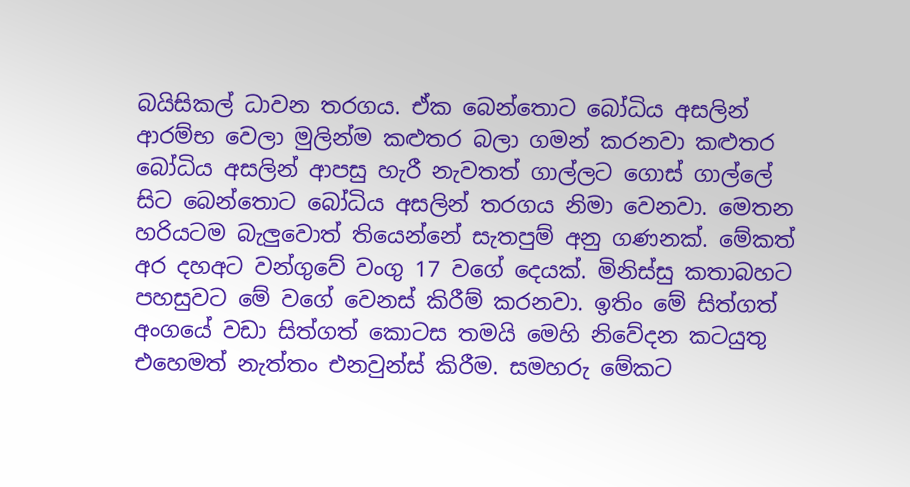බයිසිකල් ධාවන තරගය. ඒක බෙන්තොට බෝධිය අසලින් ආරම්භ වෙලා මුලින්ම කළුතර බලා ගමන් කරනවා කළුතර බෝධිය අසලින් ආපසු හැරී නැවතත් ගාල්ලට ගොස් ගාල්ලේ සිට බෙන්තොට බෝධිය අසලින් තරගය නිමා වෙනවා. මෙතන හරියටම බැලුවොත් තියෙන්නේ සැතපුම් අනු ගණනක්. මේකත් අර දහඅට වන්ගුවේ වංගු 17 වගේ දෙයක්. මිනිස්සු කතාබහට පහසුවට මේ වගේ වෙනස් කිරීම් කරනවා. ඉතිං මේ සිත්ගත් අංගයේ වඩා සිත්ගත් කොටස තමයි මෙහි නිවේදන කටයුතු එහෙමත් නැත්තං එනවුන්ස් කිරීම. සමහරු මේකට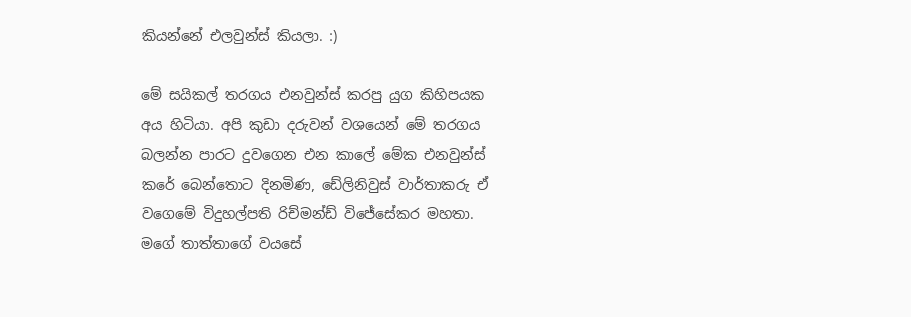කියන්නේ එලවුන්ස් කියලා. :)

මේ සයිකල් තරගය එනවුන්ස් කරපු යුග කිහිපයක අය හිටියා. අපි කුඩා දරුවන් වශයෙන් මේ තරගය බලන්න පාරට දුවගෙන එන කාලේ මේක එනවුන්ස් කරේ බෙන්තොට දිනමිණ, ඩේලිනිවුස් වාර්තාකරු ඒ වගෙමේ විදුහල්පති රිච්මන්ඩ් විජේසේකර මහතා. මගේ තාත්තාගේ වයසේ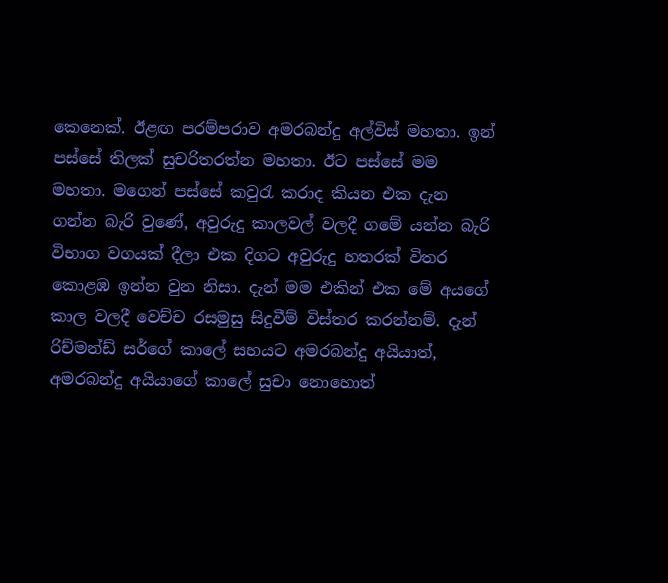කෙනෙක්. ඊළඟ පරම්පරාව අමරබන්දු අල්විස් මහතා. ඉන් පස්සේ තිලක් සුචරිතරත්න මහතා. ඊට පස්සේ මම මහතා. මගෙන් පස්සේ කවුරැ කරාද කියන එක දැන ගන්න බැරි වුණේ, අවුරුදු කාලවල් වලදී ගමේ යන්න බැරි විභාග වගයක් දීලා එක දිගට අවුරුදු හතරක් විතර කොළඹ ඉන්න වුන නිසා. දැන් මම එකින් එක මේ අයගේ කාල වලදී වෙච්ච රසමුසු සිදුවීම් විස්තර කරන්නම්. දැන් රිච්මන්ඩ් සර්ගේ කාලේ සහයට අමරබන්දු අයියාත්, අමරබන්දු අයියාගේ කාලේ සුචා නොහොත්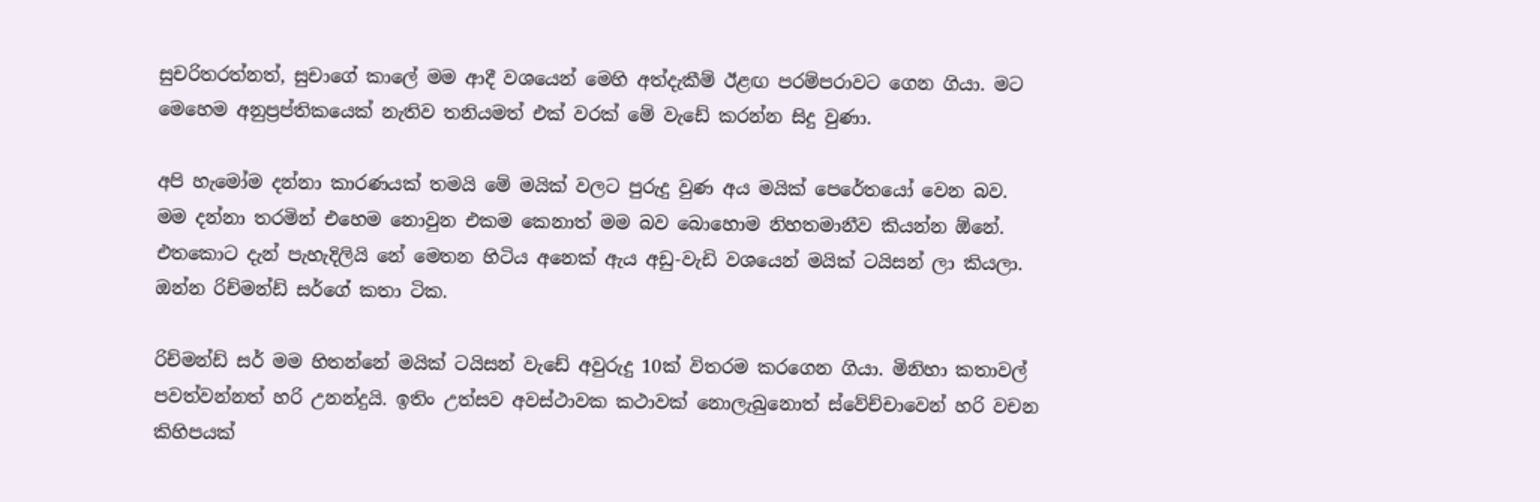සුචරිතරත්නත්, සුචාගේ කාලේ මම ආදී වශයෙන් මෙහි අත්දැකීම් ඊළඟ පරම්පරාවට ගෙන ගියා. මට මෙහෙම අනුප්‍රප්තිකයෙක් නැතිව තනියමත් එක් වරක් මේ වැඩේ කරන්න සිදු වුණා.

අපි හැමෝම දන්නා කාරණයක් තමයි මේ මයික් වලට පුරුදු වුණ අය මයික් පෙරේතයෝ වෙන බව. මම දන්නා තරමින් එහෙම නොවුන එකම කෙනාත් මම බව බොහොම නිහතමානීව කියන්න ඕනේ. එතකොට දැන් පැහැදිලියි නේ මෙතන හිටිය අනෙක් ඇය අඩු-වැඩි වශයෙන් මයික් ටයිසන් ලා කියලා. ඔන්න රිච්මන්ඩ් සර්ගේ කතා ටික.

රිච්මන්ඩ් සර් මම හිතන්නේ මයික් ටයිසන් වැඩේ අවුරුදු 10ක් විතරම කරගෙන ගියා. මිනිහා කතාවල් පවත්වන්නත් හරි උනන්දුයි. ඉතිං උත්සව අවස්ථාවක කථාවක් නොලැබුනොත් ස්වේච්චාවෙන් හරි වචන කිහිපයක්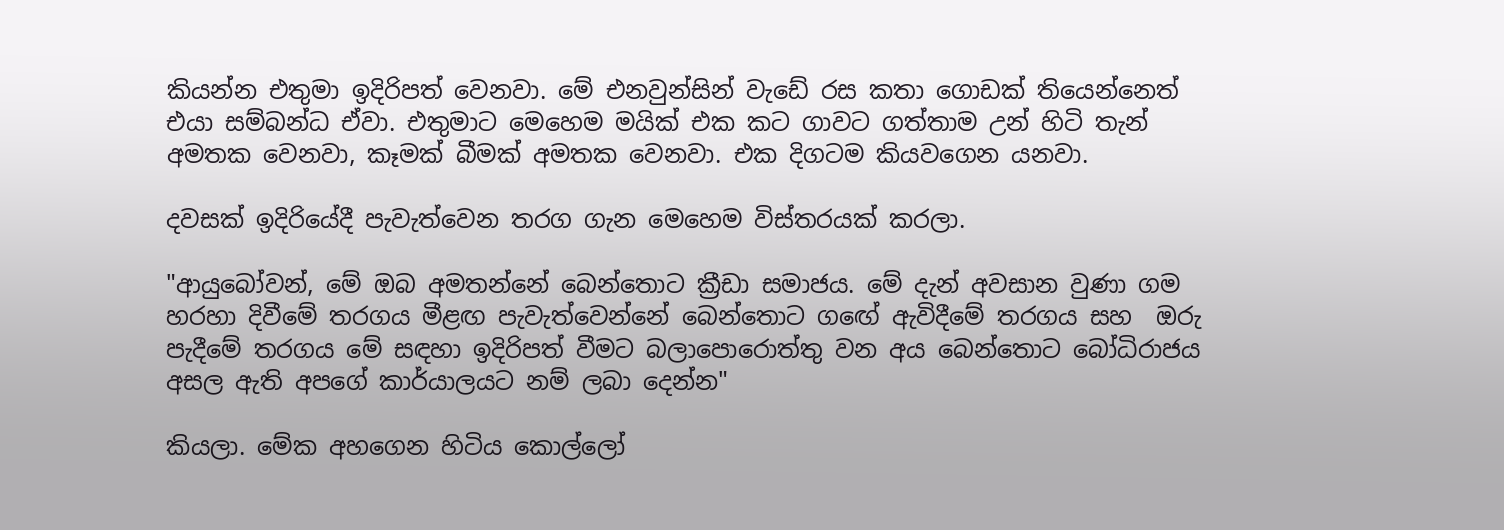කියන්න එතුමා ඉදිරිපත් වෙනවා. මේ එනවුන්සින් වැඩේ රස කතා ගොඩක් තියෙන්නෙත් එයා සම්බන්ධ ඒවා. එතුමාට මෙහෙම මයික් එක කට ගාවට ගත්තාම උන් හිටි තැන් අමතක වෙනවා, කෑමක් බීමක් අමතක වෙනවා. එක දිගටම කියවගෙන යනවා.

දවසක් ඉදිරියේදී පැවැත්වෙන තරග ගැන මෙහෙම විස්තරයක් කරලා.

"ආයුබෝවන්, මේ ඔබ අමතන්නේ බෙන්තොට ක්‍රීඩා සමාජය. මේ දැන් අවසාන වුණා ගම හරහා දිවීමේ තරගය මීළඟ පැවැත්වෙන්නේ බෙන්තොට ගඟේ ඇවිදීමේ තරගය සහ  ඔරු පැදීමේ තරගය මේ සඳහා ඉදිරිපත් වීමට බලාපොරොත්තු වන අය බෙන්තොට බෝධිරාජය අසල ඇති අපගේ කාර්යාලයට නම් ලබා දෙන්න"

කියලා. මේක අහගෙන හිටිය කොල්ලෝ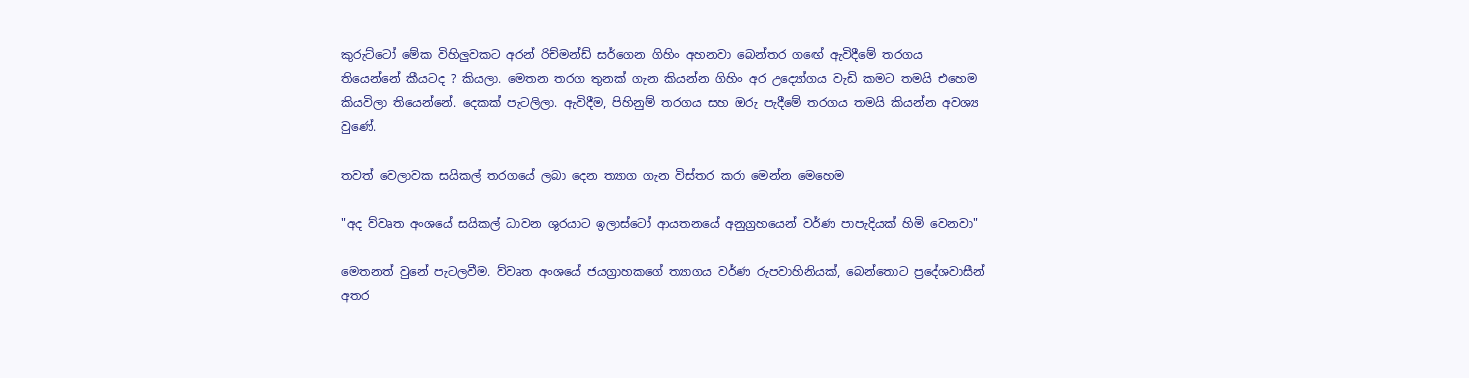කුරුට්ටෝ මේක විහිලුවකට අරන් රිච්මන්ඩ් සර්ගෙන ගිහිං අහනවා බෙන්තර ගඟේ ඇවිදීමේ තරගය තියෙන්නේ කීයටද ? කියලා. මෙතන තරග තුනක් ගැන කියන්න ගිහිං අර උද්‍යෝගය වැඩි කමට තමයි එහෙම කියවිලා තියෙන්නේ. දෙකක් පැටලිලා. ඇවිදීම, පිහිනුම් තරගය සහ ඔරු පැදීමේ තරගය තමයි කියන්න අවශ්‍ය වුණේ.

තවත් වෙලාවක සයිකල් තරගයේ ලබා දෙන ත්‍යාග ගැන විස්තර කරා මෙන්න මෙහෙම

"අද ව්වෘත අංශයේ සයිකල් ධාවන ශුරයාට ඉලාස්ටෝ ආයතනයේ අනුග්‍රහයෙන් වර්ණ පාපැදියක් හිමි වෙනවා"

මෙතනත් වුනේ පැටලවීම. ව්වෘත අංශයේ ජයග්‍රාහකගේ ත්‍යාගය වර්ණ රුපවාහිනියක්, බෙන්තොට ප්‍රදේශවාසීන් අතර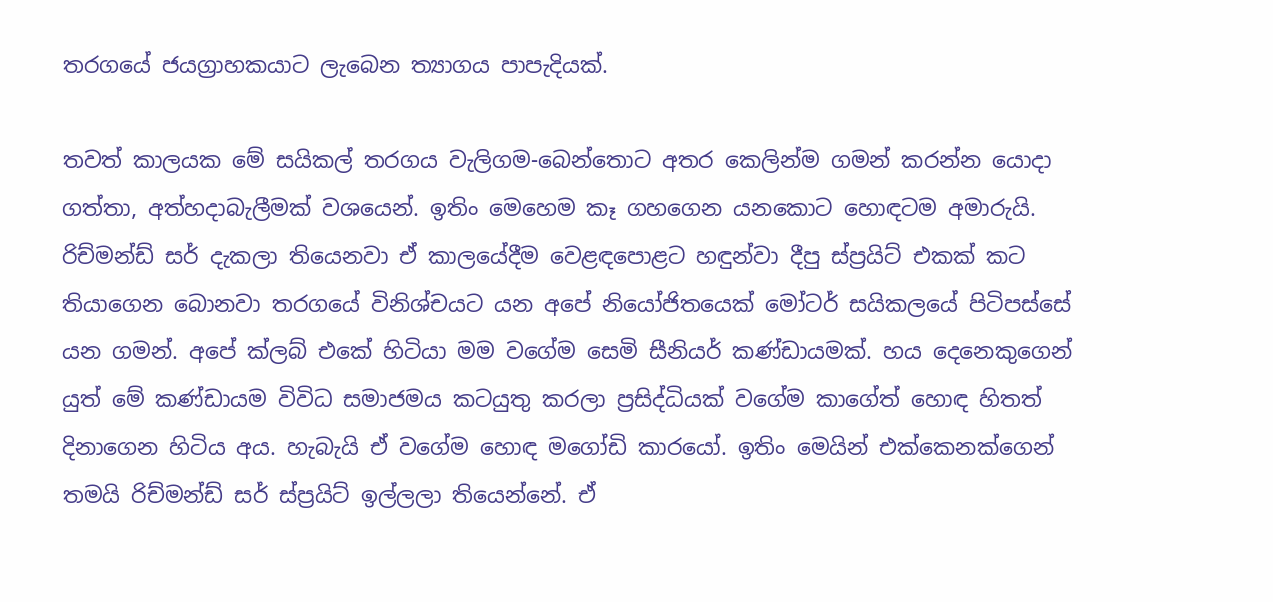තරගයේ ජයග්‍රාහකයාට ලැබෙන ත්‍යාගය පාපැදියක්.

තවත් කාලයක මේ සයිකල් තරගය වැලිගම-බෙන්තොට අතර කෙලින්ම ගමන් කරන්න යොදා ගත්තා, අත්හදාබැලීමක් වශයෙන්. ඉතිං මෙහෙම කෑ ගහගෙන යනකොට හොඳටම අමාරුයි. රිච්මන්ඩ් සර් දැකලා තියෙනවා ඒ කාලයේදීම වෙළඳපොළට හඳුන්වා දීපු ස්ප්‍රයිට් එකක් කට තියාගෙන බොනවා තරගයේ විනිශ්චයට යන අපේ නියෝජිතයෙක් මෝටර් සයිකලයේ පිටිපස්සේ යන ගමන්. අපේ ක්ලබ් එකේ හිටියා මම වගේම සෙමි සීනියර් කණ්ඩායමක්. හය දෙනෙකුගෙන් යුත් මේ කණ්ඩායම විවිධ සමාජමය කටයුතු කරලා ප්‍රසිද්ධියක් වගේම කාගේත් හොඳ හිතත් දිනාගෙන හිටිය අය. හැබැයි ඒ වගේම හොඳ මගෝඩි කාරයෝ. ඉතිං මෙයින් එක්කෙනක්ගෙන් තමයි රිච්මන්ඩ් සර් ස්ප්‍රයිට් ඉල්ලලා තියෙන්නේ. ඒ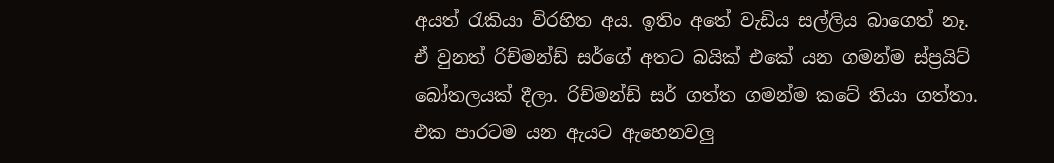අයත් රැකියා විරහිත අය. ඉතිං අතේ වැඩිය සල්ලිය බාගෙත් නෑ. ඒ වුනත් රිච්මන්ඩ් සර්ගේ අතට බයික් එකේ යන ගමන්ම ස්ප්‍රයිට් බෝතලයක් දීලා. රිච්මන්ඩ් සර් ගත්ත ගමන්ම කටේ තියා ගත්තා. එක පාරටම යන ඇයට ඇහෙනවලු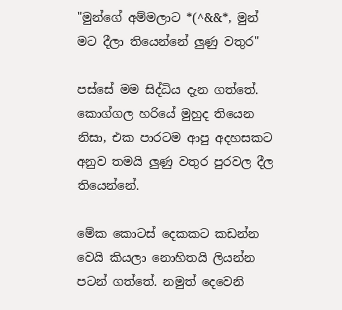"මුන්ගේ අම්මලාට *(^&&*, මුන් මට දීලා තියෙන්නේ ලුණු වතුර"

පස්සේ මම සිද්ධිය දැන ගත්තේ.  කොග්ගල හරියේ මුහුද තියෙන නිසා, එක පාරටම ආපු අදහසකට අනුව තමයි ලුණු වතුර පුරවල දීල තියෙන්නේ.

මේක කොටස් දෙකකට කඩන්න වෙයි කියලා නොහිතයි ලියන්න පටන් ගත්තේ. නමුත් දෙවෙනි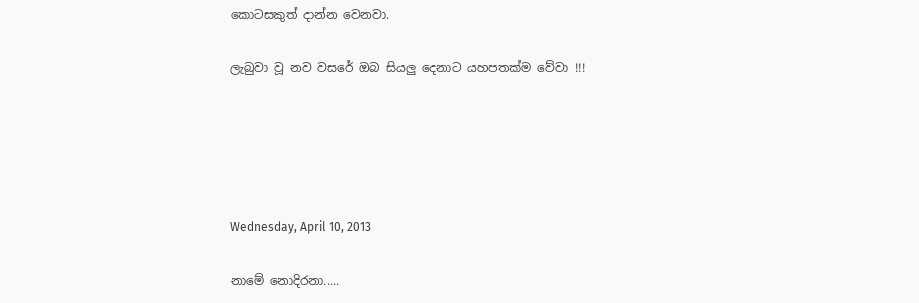කොටසකුත් දාන්න වෙනවා.

ලැබුවා වූ නව වසරේ ඔබ සියලු දෙනාට යහපතක්ම වේවා !!!





Wednesday, April 10, 2013

නාමේ නොදිරනා.....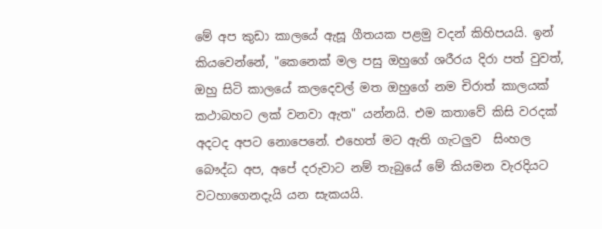මේ අප කුඩා කාලයේ ඇසූ ගීතයක පළමු වදන් කිහිපයයි. ඉන් කියවෙන්නේ, "කෙනෙක් මල පසු ඔහුගේ ශරීරය දිරා පත් වුවත්, ඔහු සිටි කාලයේ කලදෙවල් මත ඔහුගේ නම චිරාත් කාලයක් කථාබහට ලක් වනවා ඇත" යන්නයි. එම කතාවේ කිසි වරදක් අදටද අපට නොපෙනේ. එහෙත් මට ඇති ගැටලුව  සිංහල බෞද්ධ අප, අපේ දරුවාට නම් තැබුයේ මේ කියමන වැරදියට වටහාගෙනදැයි යන සැකයයි.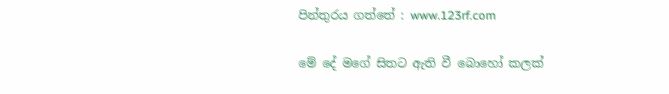පින්තුරය ගත්තේ : www.123rf.com

මේ දේ මගේ සිතට ඇති වී බොහෝ කලක්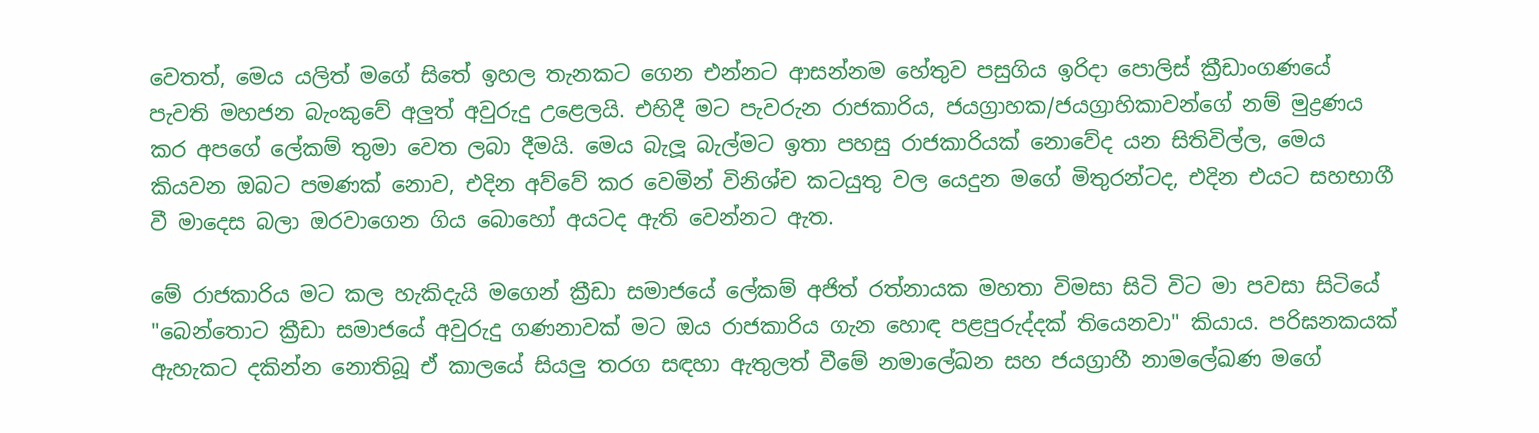වෙතත්, මෙය යලිත් මගේ සිතේ ඉහල තැනකට ගෙන එන්නට ආසන්නම හේතුව පසුගිය ඉරිදා පොලිස් ක්‍රීඩාංගණයේ පැවති මහජන බැංකුවේ අලුත් අවුරුදු උළෙලයි. එහිදී මට පැවරුන රාජකාරිය, ජයග්‍රාහක/ජයග්‍රාහිකාවන්ගේ නම් මුද්‍රණය කර අපගේ ලේකම් තුමා වෙත ලබා දීමයි. මෙය බැලූ බැල්මට ඉතා පහසු රාජකාරියක් නොවේද යන සිතිවිල්ල, මෙය කියවන ඔබට පමණක් නොව, එදින අව්වේ කර වෙමින් විනිශ්ච කටයුතු වල යෙදුන මගේ මිතුරන්ටද, එදින එයට සහභාගී වී මාදෙස බලා ඔරවාගෙන ගිය බොහෝ අයටද ඇති වෙන්නට ඇත.

මේ රාජකාරිය මට කල හැකිදැයි මගෙන් ක්‍රීඩා සමාජයේ ලේකම් අජිත් රත්නායක මහතා විමසා සිටි විට මා පවසා සිටියේ "බෙන්තොට ක්‍රීඩා සමාජයේ අවුරුදු ගණනාවක් මට ඔය රාජකාරිය ගැන හොඳ පළපුරුද්දක් තියෙනවා" කියාය. පරිඝනකයක් ඇහැකට දකින්න නොතිබූ ඒ කාලයේ සියලු තරග සඳහා ඇතුලත් වීමේ නමාලේඛන සහ ජයග්‍රාහී නාමලේඛණ මගේ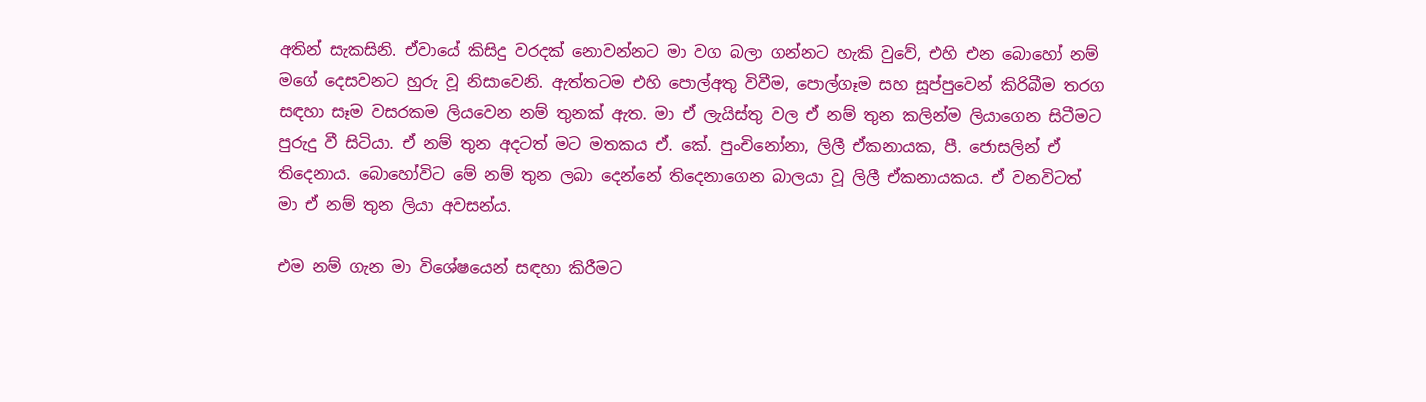අතින් සැකසිනි. ඒවායේ කිසිදු වරදක් නොවන්නට මා වග බලා ගන්නට හැකි වුවේ, එහි එන බොහෝ නම් මගේ දෙසවනට හුරු වූ නිසාවෙනි. ඇත්තටම එහි පොල්අතු විවීම, පොල්ගෑම සහ සූප්පුවෙන් කිරිබීම තරග සඳහා සෑම වසරකම ලියවෙන නම් තුනක් ඇත. මා ඒ ලැයිස්තු වල ඒ නම් තුන කලින්ම ලියාගෙන සිටීමට පුරුදු වී සිටියා. ඒ නම් තුන අදටත් මට මතකය ඒ. කේ. පුංචිනෝනා, ලිලී ඒකනායක, පී. ජොසලින් ඒ තිදෙනාය. බොහෝවිට මේ නම් තුන ලබා දෙන්නේ තිදෙනාගෙන බාලයා වූ ලිලී ඒකනායකය. ඒ වනවිටත් මා ඒ නම් තුන ලියා අවසන්ය.

එම නම් ගැන මා විශේෂයෙන් සඳහා කිරීමට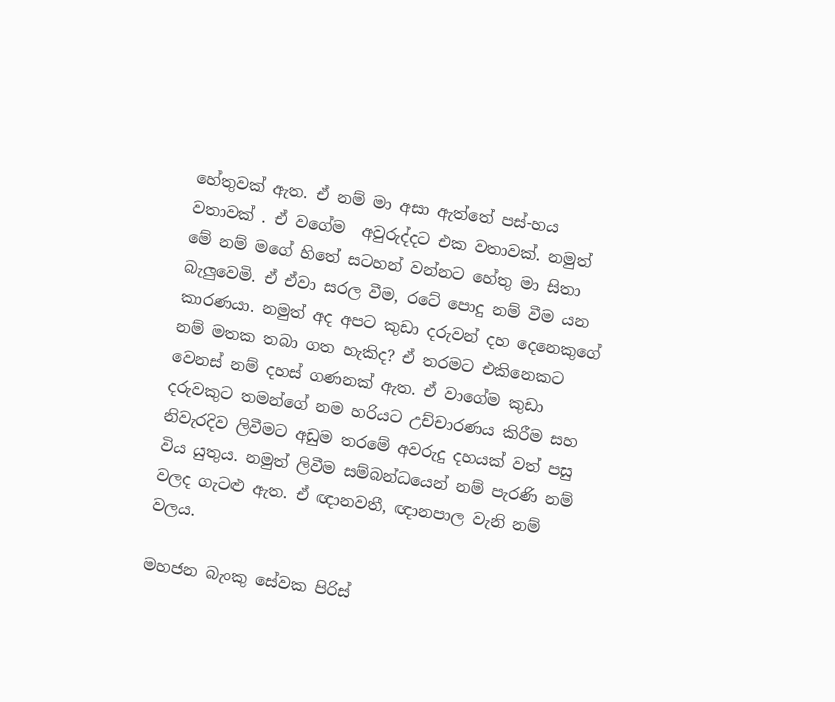හේතුවක් ඇත. ඒ නම් මා අසා ඇත්තේ පස්-හය වතාවක් . ඒ වගේම  අවුරුද්දට එක වතාවක්. නමුත් මේ නම් මගේ හිතේ සටහන් වන්නට හේතු මා සිතා බැලුවෙමි. ඒ ඒවා සරල වීම, රටේ පොදු නම් වීම යන කාරණයා. නමුත් අද අපට කුඩා දරුවන් දහ දෙනෙකුගේ නම් මතක තබා ගත හැකිද? ඒ තරමට එකිනෙකට වෙනස් නම් දහස් ගණනක් ඇත. ඒ වාගේම කුඩා දරුවකුට තමන්ගේ නම හරියට උච්චාරණය කිරීම සහ නිවැරදිව ලිවීමට අඩුම තරමේ අවරුදු දහයක් වත් පසු විය යුතුය. නමුත් ලිවීම සම්බන්ධයෙන් නම් පැරණි නම් වලද ගැටළු ඇත. ඒ ඥානවතී, ඥානපාල වැනි නම් වලය.

මහජන බැංකු සේවක පිරිස්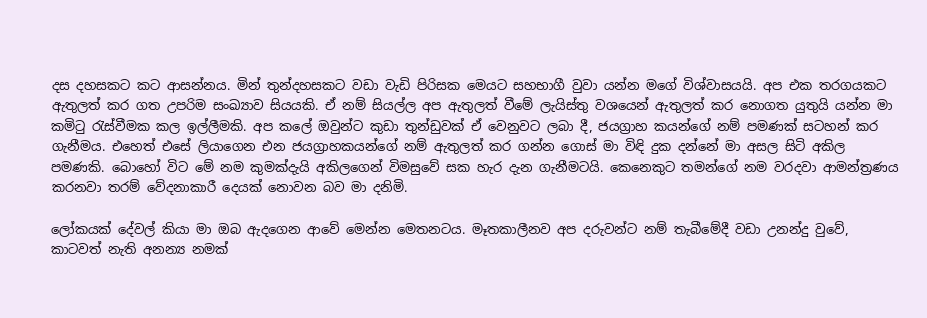දස දහසකට කට ආසන්නය. මින් තුන්දහසකට වඩා වැඩි පිරිසක මෙයට සහභාගී වුවා යන්න මගේ විශ්වාසයයි. අප එක තරගයකට ඇතුලත් කර ගත උපරිම සංඛ්‍යාව සියයකි. ඒ නම් සියල්ල අප ඇතුලත් වීමේ ලැයිස්තු වශයෙන් ඇතුලත් කර නොගත යුතුයි යන්න මා කමිටු රැස්වීමක කල ඉල්ලීමකි. අප කලේ ඔවුන්ට කුඩා තුන්ඩුවක් ඒ වෙනුවට ලබා දී, ජයග්‍රාහ කයන්ගේ නම් පමණක් සටහන් කර ගැනීමය. එහෙත් එසේ ලියාගෙන එන ජයග්‍රාහකයන්ගේ නම් ඇතුලත් කර ගන්න ගොස් මා විඳි දුක දන්නේ මා අසල සිටි අකිල පමණකි. බොහෝ විට මේ නම කුමක්දැයි අකිලගෙන් විමසුවේ සක හැර දැන ගැනීමටයි. කෙනෙකුට තමන්ගේ නම වරදවා ආමන්ත්‍රණය කරනවා තරම් වේදනාකාරී දෙයක් නොවන බව මා දනිමි.

ලෝකයක් දේවල් කියා මා ඔබ ඇදගෙන ආවේ මෙන්න මෙතනටය. මෑතකාලීනව අප දරුවන්ට නම් තැබීමේදී වඩා උනන්දු වුවේ, කාටවත් නැති අනන්‍ය නමක්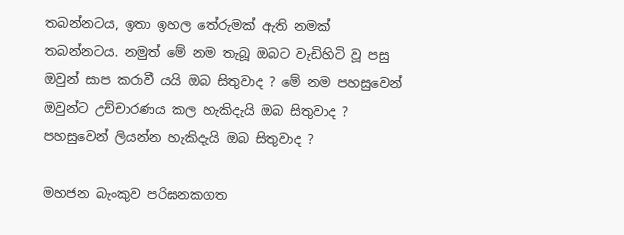තබන්නටය, ඉතා ඉහල තේරුමක් ඇති නමක් තබන්නටය. නමුත් මේ නම තැබූ ඔබට වැඩිහිටි වූ පසු ඔවුන් සාප කරාවී යයි ඔබ සිතුවාද ? මේ නම පහසුවෙන් ඔවුන්ට උච්චාරණය කල හැකිදැයි ඔබ සිතුවාද ? පහසුවෙන් ලියන්න හැකිදැයි ඔබ සිතුවාද ?

මහජන බැංකුව පරිඝනකගත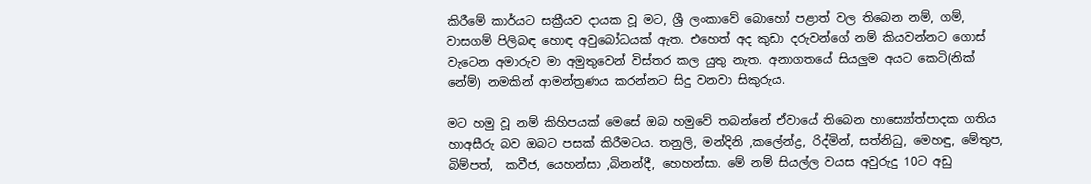කිරීමේ කාර්යට සක්‍රීයව දායක වූ මට, ශ්‍රී ලංකාවේ බොහෝ පළාත් වල තිබෙන නම්, ගම්, වාසගම් පිලිබඳ හොඳ අවුබෝධයක් ඇත. එහෙත් අද කුඩා දරුවන්ගේ නම් කියවන්නට ගොස් වැටෙන අමාරුව මා අමුතුවෙන් විස්තර කල යුතු නැත. අනාගතයේ සියලුම අයට කෙටි(නික් නේම්) නමකින් ආමන්ත්‍රණය කරන්නට සිදු වනවා සිකුරුය.

මට හමු වූ නම් කිහිපයක් මෙසේ ඔබ හමුවේ තබන්නේ ඒවායේ තිබෙන හාස්‍යෝත්පාදක ගතිය හාඅසීරු බව ඔබට පසක් කිරීමටය. තනුලි, මන්දිනි ,කලේන්ද්‍ර, රිද්මින්, සත්නිධු, මෙහඳු, මේතුප, බිම්පත්,  කවීජ, යෙහන්සා ,බිනන්දී, හෙහන්සා. මේ නම් සියල්ල වයස අවුරුදු 10ට අඩු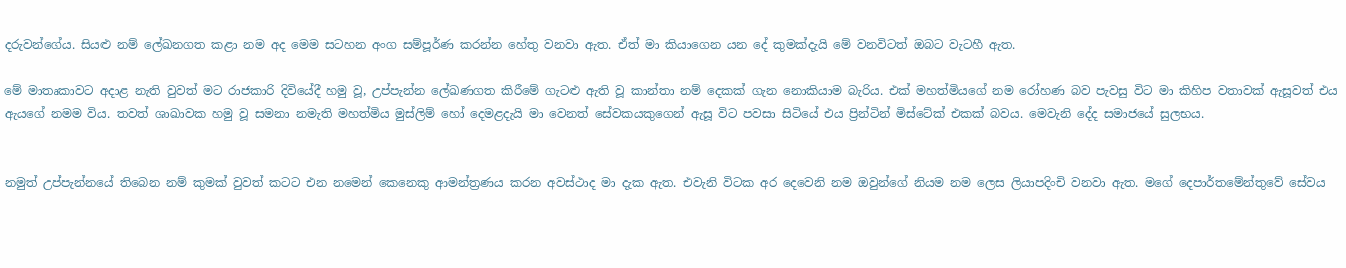දරුවන්ගේය. සියළු නම් ලේඛනගත කළා නම අද මෙම සටහන අංග සම්පූර්ණ කරන්න හේතු වනවා ඇත. ඒත් මා කියාගෙන යන දේ කුමක්දැයි මේ වනවිටත් ඔබට වැටහී ඇත.

මේ මාතෘකාවට අදාළ නැති වුවත් මට රාජකාරි දිවියේදී හමු වූ, උප්පැන්න ලේඛණගත කිරීමේ ගැටළු ඇති වූ කාන්තා නම් දෙකක් ගැන නොකියාම බැරිය. එක් මහත්මියගේ නම රෝහණ බව පැවසු විට මා කිහිප වතාවක් ඇසූවත් එය ඇයගේ නමම විය. තවත් ශාඛාවක හමු වූ සමනා නමැති මහත්මිය මුස්ලිම් හෝ දෙමළදැයි මා වෙනත් සේවකයකුගෙන් ඇසූ විට පවසා සිටියේ එය ප්‍රින්ටින් මිස්ටේක් එකක් බවය. මෙවැනි දේද සමාජයේ සුලභය.


නමුත් උප්පැන්නයේ තිබෙන නම් කුමක් වුවත් කටට එන නමෙන් කෙනෙකු ආමන්ත්‍රණය කරන අවස්ථාද මා දැක ඇත. එවැනි විටක අර දෙවෙනි නම ඔවුන්ගේ නියම නම ලෙස ලියාපදිංචි වනවා ඇත. මගේ දෙපාර්තමේන්තුවේ සේවය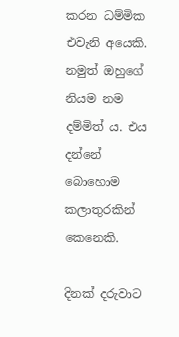කරන ධම්මික එවැනි අයෙකි. නමුත් ඔහුගේ නියම නම දම්මිත් ය. එය දන්නේ බොහොම කලාතුරකින් කෙනෙකි.

දිනක් දරුවාට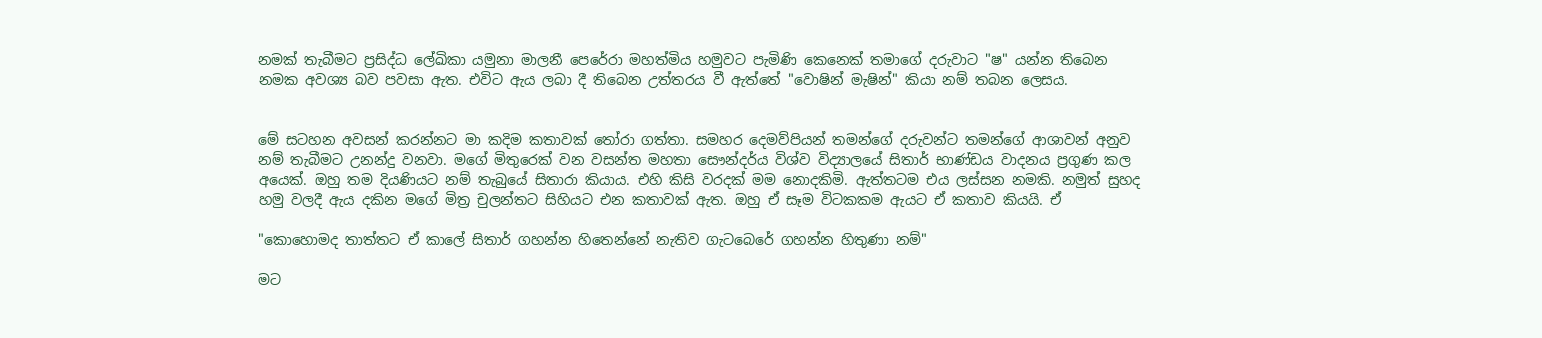නමක් තැබීමට ප්‍රසිද්ධ ලේඛිකා යමුනා මාලනී පෙරේරා මහත්මිය හමුවට පැමිණි කෙනෙක් තමාගේ දරුවාට "ෂ" යන්න තිබෙන නමක අවශ්‍ය බව පවසා ඇත. එවිට ඇය ලබා දී තිබෙන උත්තරය වී ඇත්තේ "වොෂින් මැෂින්" කියා නම් තබන ලෙසය.


මේ සටහන අවසන් කරන්නට මා කදිම කතාවක් තෝරා ගත්තා. සමහර දෙමව්පියන් තමන්ගේ දරුවන්ට තමන්ගේ ආශාවන් අනුව නම් තැබීමට උනන්දු වනවා. මගේ මිතුරෙක් වන වසන්ත මහතා සෞන්දර්ය විශ්ව විද්‍යාලයේ සිතාර් භාණ්ඩය වාදනය ප්‍රගුණ කල අයෙක්. ඔහු තම දියණියට නම් තැබුයේ සිතාරා කියාය. එහි කිසි වරදක් මම නොදකිමි. ඇත්තටම එය ලස්සන නමකි. නමුත් සුහද හමු වලදී ඇය දකින මගේ මිත්‍ර චුලන්තට සිහියට එන කතාවක් ඇත. ඔහු ඒ සෑම විටකකම ඇයට ඒ කතාව කියයි. ඒ

"කොහොමද තාත්තට ඒ කාලේ සිතාර් ගහන්න හිතෙන්නේ නැතිව ගැටබෙරේ ගහන්න හිතුණා නම්"

මට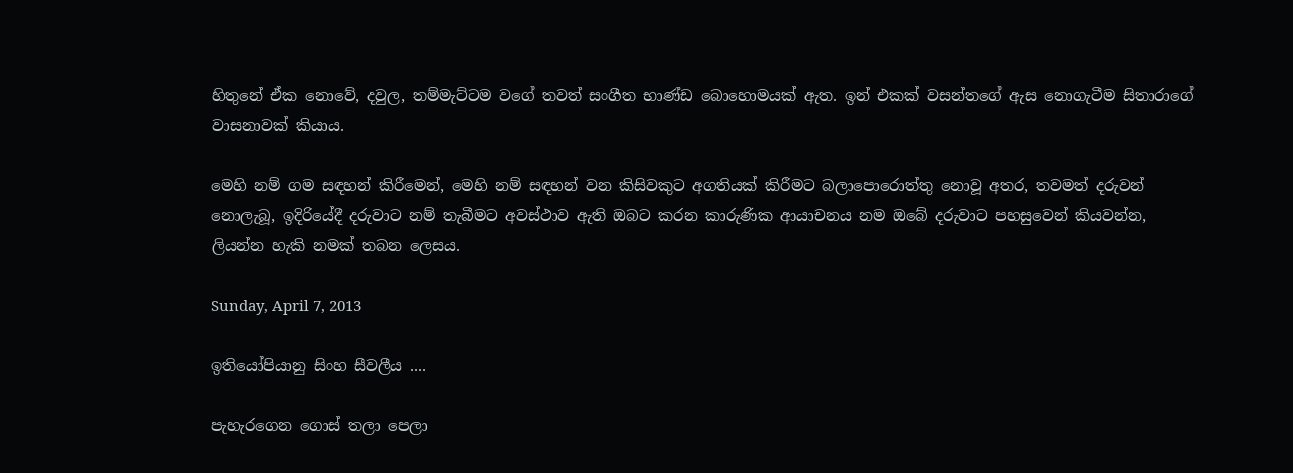හිතුනේ ඒක නොවේ, දවුල, තම්මැට්ටම වගේ තවත් සංගීත භාණ්ඩ බොහොමයක් ඇත. ඉන් එකක් වසන්තගේ ඇස නොගැටීම සිතාරාගේ වාසනාවක් කියාය.

මෙහි නම් ගම සඳහන් කිරීමෙන්, මෙහි නම් සඳහන් වන කිසිවකුට අගතියක් කිරීමට බලාපොරොත්තු නොවූ අතර, තවමත් දරුවන් නොලැබූ, ඉදිරියේදී දරුවාට නම් තැබීමට අවස්ථාව ඇති ඔබට කරන කාරුණික ආයාචනය නම ඔබේ දරුවාට පහසුවෙන් කියවන්න, ලියන්න හැකි නමක් තබන ලෙසය.

Sunday, April 7, 2013

ඉතියෝපියානු සිංහ සීවලීය ....

පැහැරගෙන ගොස් තලා පෙලා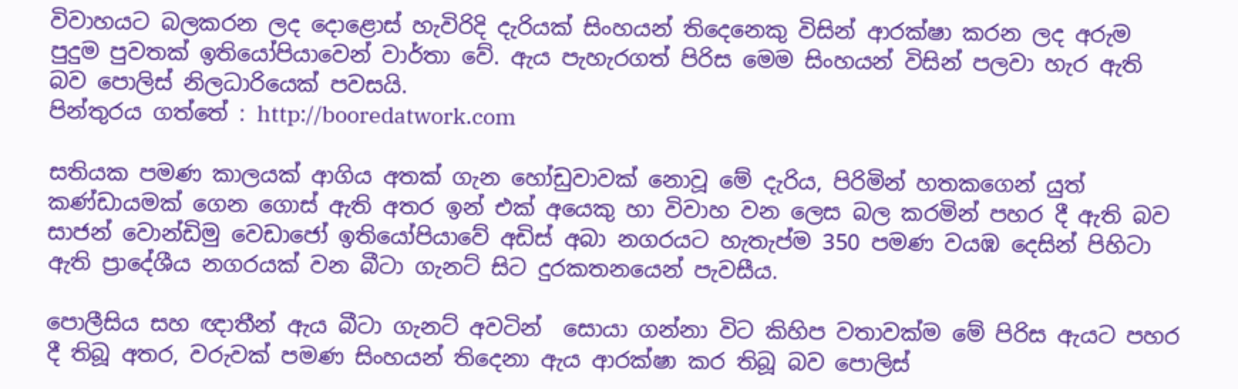විවාහයට බලකරන ලද දොළොස් හැවිරිදි දැරියක් සිංහයන් තිදෙනෙකු විසින් ආරක්ෂා කරන ලද අරුම පුදුම පුවතක් ඉතියෝපියාවෙන් වාර්තා වේ. ඇය පැහැරගත් පිරිස මෙම සිංහයන් විසින් පලවා හැර ඇති බව පොලිස් නිලධාරියෙක් පවසයි.
පින්තුරය ගත්තේ : http://booredatwork.com

සතියක පමණ කාලයක් ආගිය අතක් ගැන හෝඩුවාවක් නොවූ මේ දැරිය, පිරිමින් හතකගෙන් යුත් කණ්ඩායමක් ගෙන ගොස් ඇති අතර ඉන් එක් අයෙකු හා විවාහ වන ලෙස බල කරමින් පහර දී ඇති බව සාජන් වොන්ඩිමු වෙඩාජෝ ඉතියෝපියාවේ අඩිස් අබා නගරයට හැතැප්ම 350 පමණ වයඹ දෙසින් පිහිටා ඇති ප්‍රාදේශීය නගරයක් වන බීටා ගැනට් සිට දුරකතනයෙන් පැවසීය.

පොලීසිය සහ ඥාතීන් ඇය බීටා ගැනට් අවටින්  සොයා ගන්නා විට කිහිප වතාවක්ම මේ පිරිස ඇයට පහර දී තිබූ අතර, වරුවක් පමණ සිංහයන් තිදෙනා ඇය ආරක්ෂා කර තිබූ බව පොලිස්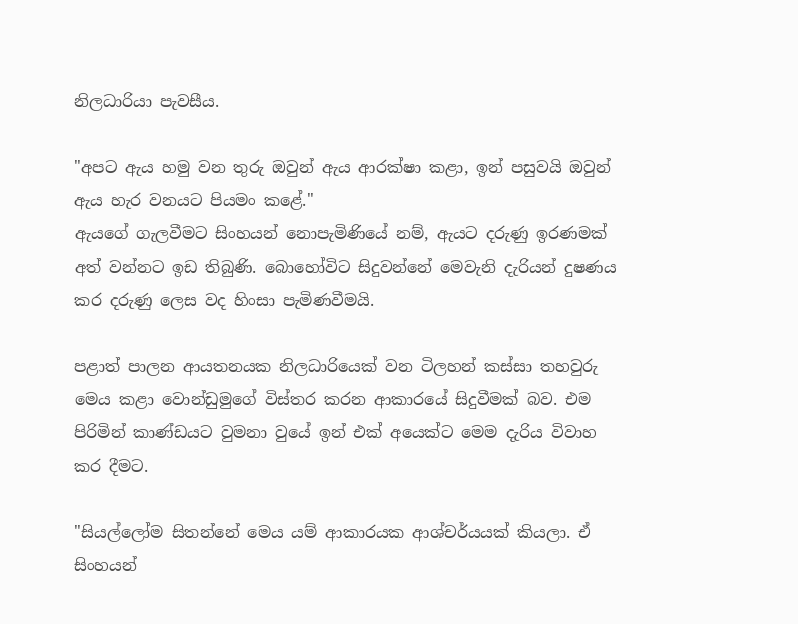නිලධාරියා පැවසීය.

"අපට ඇය හමු වන තුරු ඔවුන් ඇය ආරක්ෂා කළා, ඉන් පසුවයි ඔවුන් ඇය හැර වනයට පියමං කළේ."
ඇයගේ ගැලවීමට සිංහයන් නොපැමිණියේ නම්, ඇයට දරුණු ඉරණමක් අත් වන්නට ඉඩ තිබුණි. බොහෝවිට සිදුවන්නේ මෙවැනි දැරියන් දුෂණය කර දරුණු ලෙස වද හිංසා පැමිණවීමයි.

පළාත් පාලන ආයතනයක නිලධාරියෙක් වන ටිලහන් කස්සා තහවුරු මෙය කළා වොන්ඩුමුගේ විස්තර කරන ආකාරයේ සිදුවීමක් බව. එම පිරිමින් කාණ්ඩයට වුමනා වුයේ ඉන් එක් අයෙක්ට මෙම දැරිය විවාහ කර දීමට.

"සියල්ලෝම සිතන්නේ මෙය යම් ආකාරයක ආශ්චර්යයක් කියලා. ඒ සිංහයන්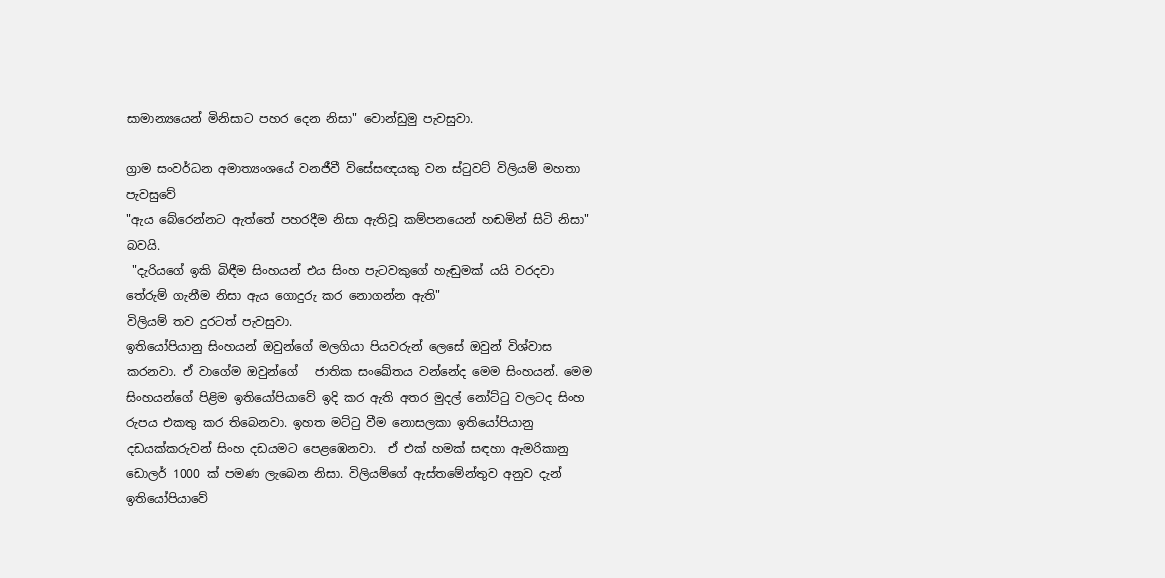සාමාන්‍යයෙන් මිනිසාට පහර දෙන නිසා" වොන්ඩුමු පැවසුවා.

ග්‍රාම සංවර්ධන අමාත්‍යංශයේ වනජීවී විසේසඥයකු වන ස්ටුවට් විලියම් මහතා පැවසුවේ
"ඇය බේරෙන්නට ඇත්තේ පහරදීම නිසා ඇතිවූ කම්පනයෙන් හඬමින් සිටි නිසා" බවයි.
 "දැරියගේ ඉකි බිඳීම සිංහයන් එය සිංහ පැටවකුගේ හැඬුමක් යයි වරදවා තේරුම් ගැනීම නිසා ඇය ගොදුරු කර නොගන්න ඇති"
විලියම් තව දුරටත් පැවසුවා.
ඉතියෝපියානු සිංහයන් ඔවුන්ගේ මලගියා පියවරුන් ලෙසේ ඔවුන් විශ්වාස කරනවා. ඒ වාගේම ඔවුන්ගේ   ජාතික සංඛේතය වන්නේද මෙම සිංහයන්. මෙම සිංහයන්ගේ පිළිම ඉතියෝපියාවේ ඉදි කර ඇති අතර මුදල් නෝට්ටු වලටද සිංහ රුපය එකතු කර තිබෙනවා. ඉහත මට්ටු වීම නොසලකා ඉතියෝපියානු දඩයක්කරුවන් සිංහ දඩයමට පෙළඹෙනවා.  ඒ එක් හමක් සඳහා ඇමරිකානු ඩොලර් 1000 ක් පමණ ලැබෙන නිසා. විලියම්ගේ ඇස්තමේන්තුව අනුව දැන් ඉතියෝපියාවේ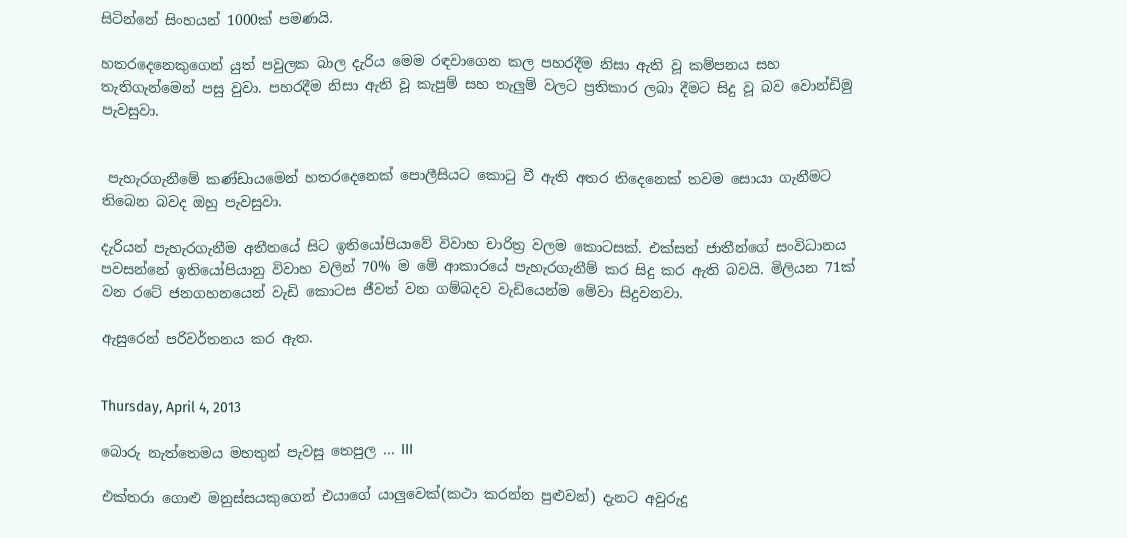සිටින්නේ සිංහයන් 1000ක් පමණයි.

හතරදෙනෙකුගෙන් යුත් පවුලක බාල දැරිය මෙම රඳවාගෙන කල පහරදීම නිසා ඇති වූ කම්පනය සහ තැතිගැන්මෙන් පසු වුවා. පහරදීම නිසා ඇති වූ කැපුම් සහ තැලුම් වලට ප්‍රතිකාර ලබා දීමට සිදු වූ බව වොන්ඩිමු පැවසුවා.


 පැහැරගැනීමේ කණ්ඩායමෙන් හතරදෙනෙක් පොලීසියට කොටු වී ඇති අතර තිදෙනෙක් තවම සොයා ගැනීමට තිබෙන බවද ඔහු පැවසුවා.

දැරියන් පැහැරගැනීම අතීතයේ සිට ඉතියෝපියාවේ විවාහ චාරිත්‍ර වලම කොටසක්. එක්සත් ජාතීන්ගේ සංවිධානය පවසන්නේ ඉතියෝපියානු විවාහ වලින් 70% ම මේ ආකාරයේ පැහැරගැනීම් කර සිදු කර ඇති බවයි. මිලියන 71ක් වන රටේ ජනගහනයෙන් වැඩි කොටස ජීවත් වන ගම්බදව වැඩියෙන්ම මේවා සිදුවනවා.

ඇසුරෙන් පරිවර්තනය කර ඇත.


Thursday, April 4, 2013

බොරු නැත්තෙමය මහතුන් පැවසු තෙපුල ... III

එක්තරා ගොළු මනුස්සයකුගෙන් එයාගේ යාලුවෙක්(කථා කරන්න පුළුවන්) දැනට අවුරුදු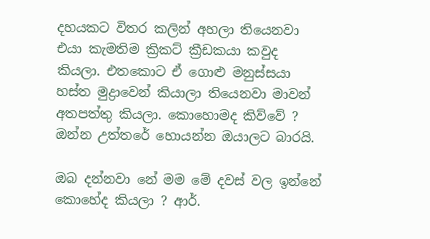දහයකට විතර කලින් අහලා තියෙනවා එයා කැමතිම ක්‍රිකට් ක්‍රීඩකයා කවුද කියලා. එතකොට ඒ ගොළු මනුස්සයා හස්ත මුද්‍රාවෙන් කියාලා තියෙනවා මාවන් අතපත්තු කියලා. කොහොමද කිව්වේ ? ඔන්න උත්තරේ හොයන්න ඔයාලට බාරයි.

ඔබ දන්නවා නේ මම මේ දවස් වල ඉන්නේ කොහේද කියලා ? ආර්.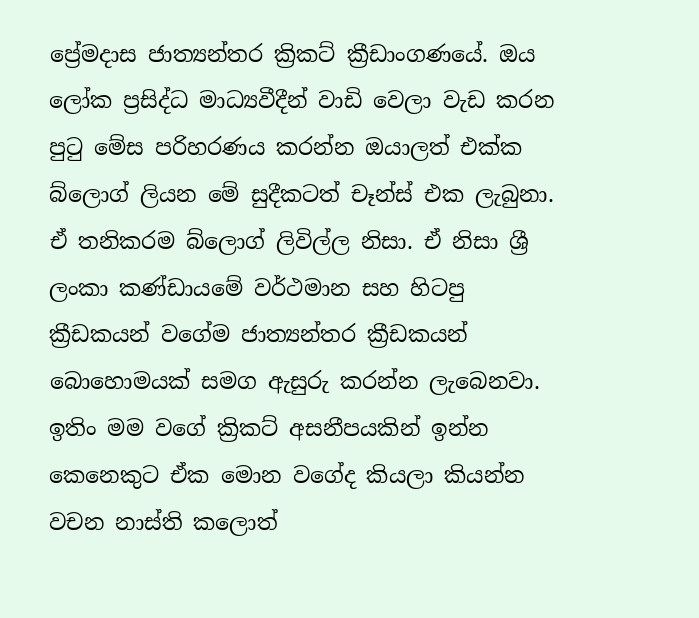ප්‍රේමදාස ජාත්‍යන්තර ක්‍රිකට් ක්‍රීඩාංගණයේ. ඔය ලෝක ප්‍රසිද්ධ මාධ්‍යවීදීන් වාඩි වෙලා වැඩ කරන පුටු මේස පරිහරණය කරන්න ඔයාලත් එක්ක බ්ලොග් ලියන මේ සුදීකටත් චෑන්ස් එක ලැබුනා. ඒ තනිකරම බ්ලොග් ලිවිල්ල නිසා. ඒ නිසා ශ්‍රී ලංකා කණ්ඩායමේ වර්ථමාන සහ හිටපු ක්‍රීඩකයන් වගේම ජාත්‍යන්තර ක්‍රීඩකයන් බොහොමයක් සමග ඇසුරු කරන්න ලැබෙනවා. ඉතිං මම වගේ ක්‍රිකට් අසනීපයකින් ඉන්න කෙනෙකුට ඒක මොන වගේද කියලා කියන්න වචන නාස්ති කලොත්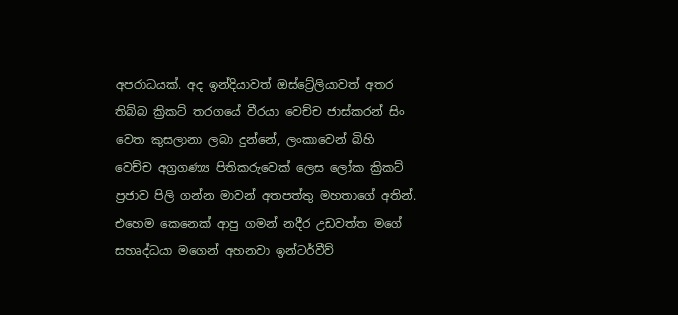අපරාධයක්. අද ඉන්දියාවත් ඔස්ට්‍රේලියාවත් අතර තිබ්බ ක්‍රිකට් තරගයේ වීරයා වෙච්ච ජාස්කරන් සිං වෙත කුසලානා ලබා දුන්නේ, ලංකාවෙන් බිහි වෙච්ච අග්‍රගණ්‍ය පිතිකරුවෙක් ලෙස ලෝක ක්‍රිකට් ප්‍රජාව පිලි ගන්න මාවන් අතපත්තු මහතාගේ අතින්. එහෙම කෙනෙක් ආපු ගමන් නදීර උඩවත්ත මගේ සහෘද්ධයා මගෙන් අහනවා ඉන්ටර්වීව්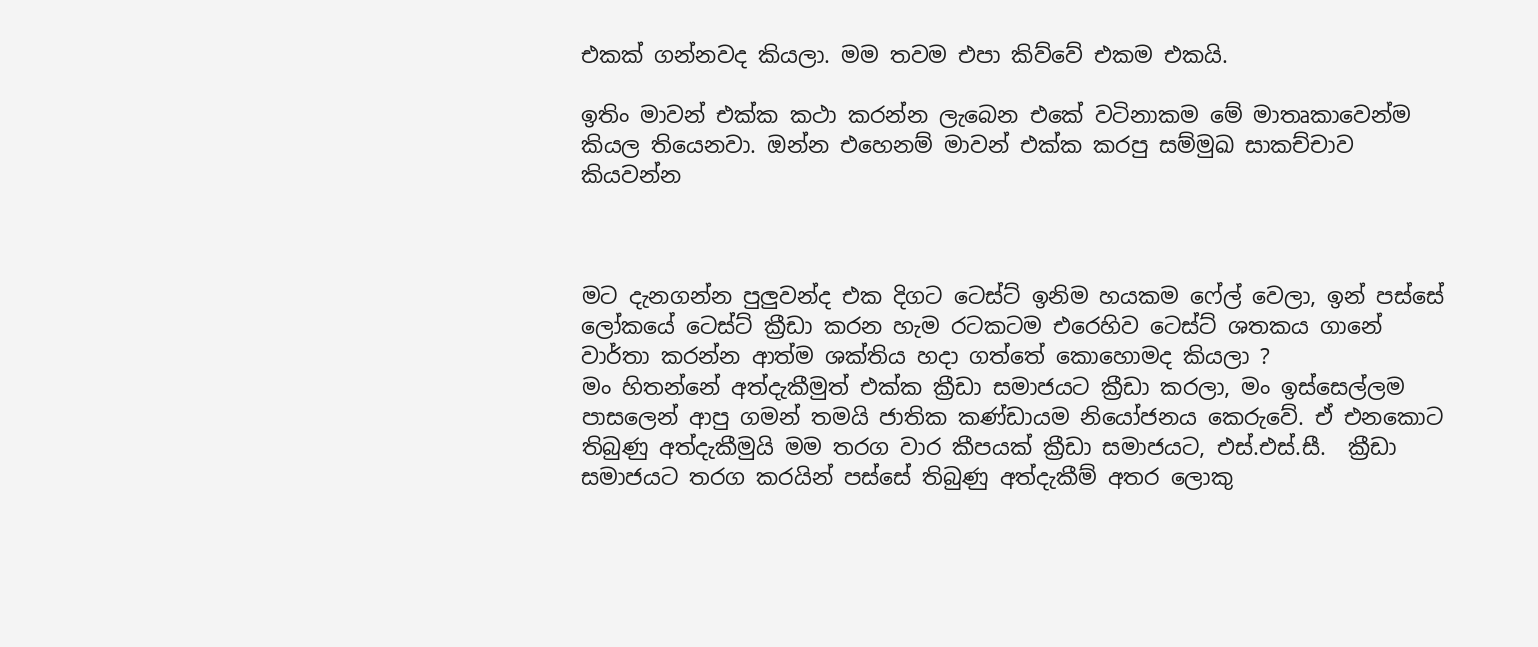එකක් ගන්නවද කියලා. මම තවම එපා කිව්වේ එකම එකයි.

ඉතිං මාවන් එක්ක කථා කරන්න ලැබෙන එකේ වටිනාකම මේ මාතෘකාවෙන්ම කියල තියෙනවා. ඔන්න එහෙනම් මාවන් එක්ක කරපු සම්මුඛ සාකච්චාව කියවන්න



මට දැනගන්න පුලුවන්ද එක දිගට ටෙස්ට් ඉනිම හයකම ෆේල් වෙලා, ඉන් පස්සේ ලෝකයේ ටෙස්ට් ක්‍රීඩා කරන හැම රටකටම එරෙහිව ටෙස්ට් ශතකය ගානේ වාර්තා කරන්න ආත්ම ශක්තිය හදා ගත්තේ කොහොමද කියලා ?
මං හිතන්නේ අත්දැකීමුත් එක්ක ක්‍රීඩා සමාජයට ක්‍රීඩා කරලා, මං ඉස්සෙල්ලම පාසලෙන් ආපු ගමන් තමයි ජාතික කණ්ඩායම නියෝජනය කෙරුවේ. ඒ එනකොට තිබුණු අත්දැකීමුයි මම තරග වාර කීපයක් ක්‍රීඩා සමාජයට, එස්.එස්.සී.  ක්‍රීඩා සමාජයට තරග කරයින් පස්සේ තිබුණු අත්දැකීම් අතර ලොකු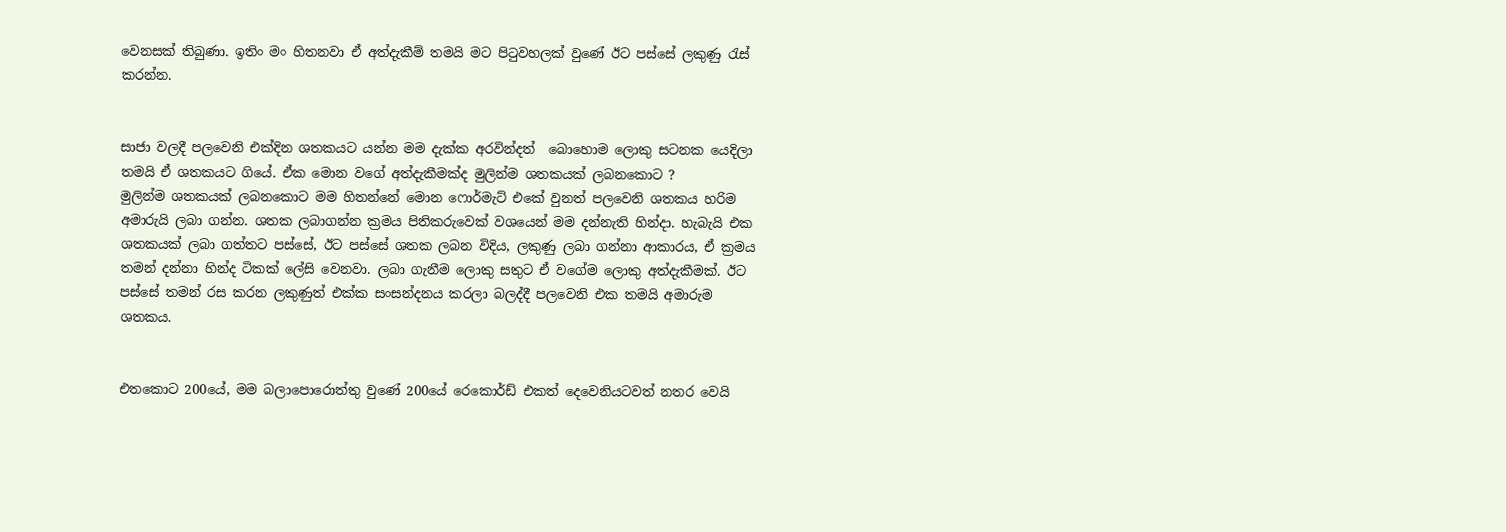වෙනසක් තිබුණා. ඉතිං මං හිතනවා ඒ අත්දැකීම් තමයි මට පිටුවහලක් වුණේ ඊට පස්සේ ලකුණු රැස් කරන්න.


සාජා වලදී පලවෙනි එක්දින ශතකයට යන්න මම දැක්ක අරවින්දත්  බොහොම ලොකු සටනක යෙදිලා තමයි ඒ ශතකයට ගියේ. ඒක මොන වගේ අත්දැකීමක්ද මුලින්ම ශතකයක් ලබනකොට ?
මුලින්ම ශතකයක් ලබනකොට මම හිතන්නේ මොන ෆොර්මැට් එකේ වුනත් පලවෙනි ශතකය හරිම අමාරුයි ලබා ගන්න. ශතක ලබාගන්න ක්‍රමය පිතිකරුවෙක් වශයෙන් මම දන්නැති හින්දා. හැබැයි එක ශතකයක් ලබා ගත්තට පස්සේ, ඊට පස්සේ ශතක ලබන විදිය, ලකුණු ලබා ගන්නා ආකාරය, ඒ ක්‍රමය තමන් දන්නා හින්ද ටිකක් ලේසි වෙනවා. ලබා ගැනීම ලොකු සතුට ඒ වගේම ලොකු අත්දැකීමක්. ඊට පස්සේ තමන් රස කරන ලකුණුත් එක්ක සංසන්දනය කරලා බලද්දී පලවෙනි එක තමයි අමාරුම ශතකය.


එතකොට 200යේ, මම බලාපොරොත්තු වුණේ 200යේ රෙකොර්ඩ් එකත් දෙවෙනියටවත් නතර වෙයි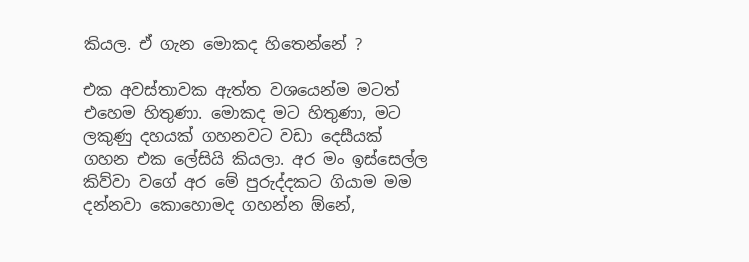කියල. ඒ ගැන මොකද හිතෙන්නේ ?

එක අවස්තාවක ඇත්ත වශයෙන්ම මටත් එහෙම හිතුණා. මොකද මට හිතුණා, මට ලකුණු දහයක් ගහනවට වඩා දෙසීයක් ගහන එක ලේසියි කියලා. අර මං ඉස්සෙල්ල කිව්වා වගේ අර මේ පුරුද්දකට ගියාම මම දන්නවා කොහොමද ගහන්න ඕනේ,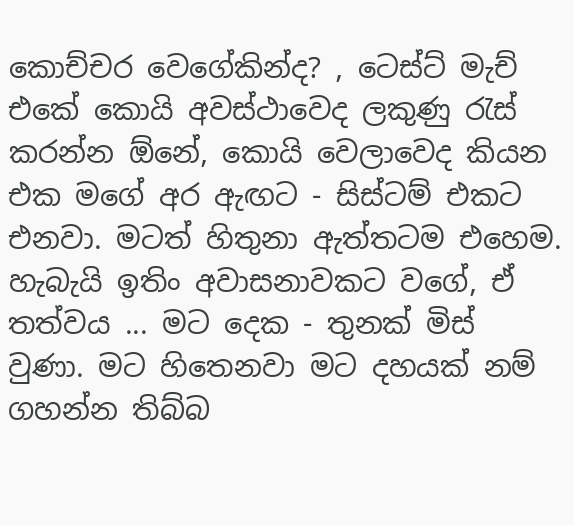කොච්චර වෙගේකින්ද? , ටෙස්ට් මැච් එකේ කොයි අවස්ථාවෙද ලකුණු රැස් කරන්න ඕනේ, කොයි වෙලාවෙද කියන එක මගේ අර ඇඟට - සිස්ටම් එකට එනවා. මටත් හිතුනා ඇත්තටම එහෙම. හැබැයි ඉතිං අවාසනාවකට වගේ, ඒ තත්වය ... මට දෙක - තුනක් මිස් වුණා. මට හිතෙනවා මට දහයක් නම් ගහන්න තිබ්බ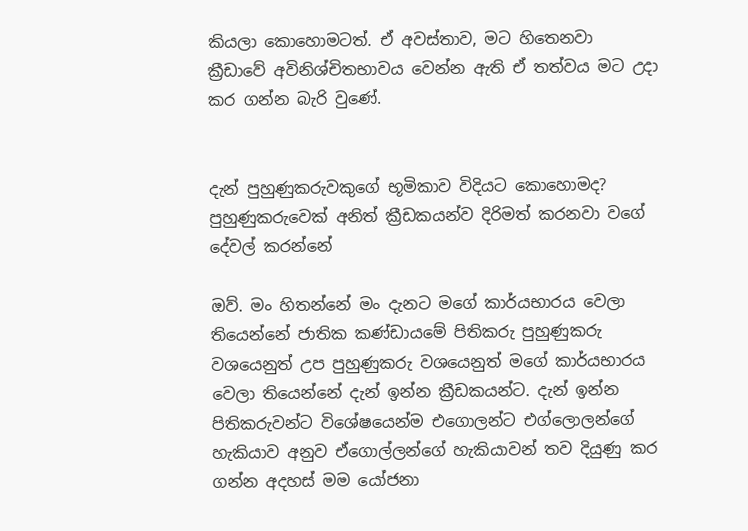කියලා කොහොමටත්. ඒ අවස්තාව, මට හිතෙනවා ක්‍රීඩාවේ අවිනිශ්චිතභාවය වෙන්න ඇති ඒ තත්වය මට උදා කර ගන්න බැරි වුණේ.


දැන් පුහුණුකරුවකුගේ භූමිකාව විදියට කොහොමද? පුහුණුකරුවෙක් අනිත් ක්‍රීඩකයන්ව දිරිමත් කරනවා වගේ  දේවල් කරන්නේ

ඔව්. මං හිතන්නේ මං දැනට මගේ කාර්යභාරය වෙලා තියෙන්නේ ජාතික කණ්ඩායමේ පිතිකරු පුහුණුකරු වශයෙනුත් උප පුහුණුකරු වශයෙනුත් මගේ කාර්යභාරය වෙලා තියෙන්නේ දැන් ඉන්න ක්‍රීඩකයන්ට. දැන් ඉන්න පිතිකරුවන්ට විශේෂයෙන්ම එගොලන්ට එග්ලොලන්ගේ හැකියාව අනුව ඒගොල්ලන්ගේ හැකියාවන් තව දියුණු කර ගන්න අදහස් මම යෝජනා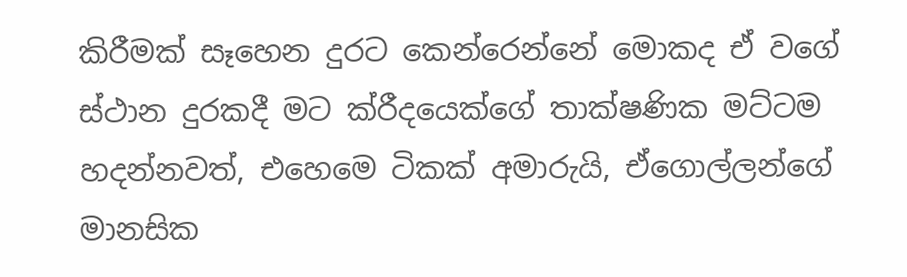කිරීමක් සෑහෙන දුරට කෙන්රෙන්නේ මොකද ඒ වගේ  ස්ථාන දුරකදී මට ක්රීදයෙක්ගේ තාක්ෂණික මට්ටම හදන්නවත්, එහෙමෙ ටිකක් අමාරුයි, ඒගොල්ලන්ගේ මානසික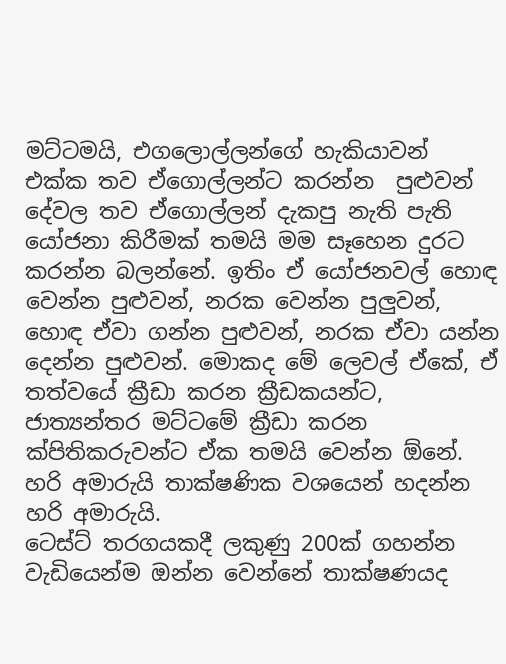මට්ටමයි, එගලොල්ලන්ගේ හැකියාවන් එක්ක තව ඒගොල්ලන්ට කරන්න  පුළුවන් දේවල තව ඒගොල්ලන් දැකපු නැති පැති යෝජනා කිරීමක් තමයි මම සෑහෙන දුරට කරන්න බලන්නේ. ඉතිං ඒ යෝජනවල් හොඳ වෙන්න පුළුවන්, නරක වෙන්න පුලුවන්, හොඳ ඒවා ගන්න පුළුවන්, නරක ඒවා යන්න දෙන්න පුළුවන්. මොකද මේ ලෙවල් ඒකේ, ඒ තත්වයේ ක්‍රීඩා කරන ක්‍රීඩකයන්ට, ජාත්‍යන්තර මට්ටමේ ක්‍රීඩා කරන ක්‍පිතිකරුවන්ට ඒක තමයි වෙන්න ඕනේ. හරි අමාරුයි තාක්ෂණික වශයෙන් හදන්න හරි අමාරුයි.
ටෙස්ට් තරගයකදී ලකුණු 200ක් ගහන්න වැඩියෙන්ම ඔන්න වෙන්නේ තාක්ෂණයද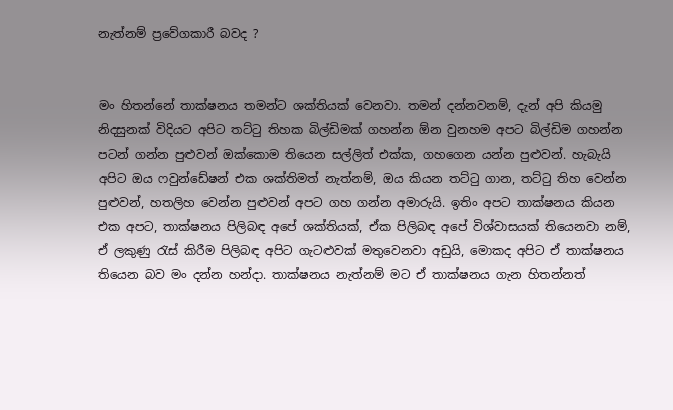නැත්නම් ප්‍රවේගකාරී බවද ?


මං හිතන්නේ තාක්ෂනය තමන්ට ශක්තියක් වෙනවා. තමන් දන්නවනම්, දැන් අපි කියමු නිදසුනක් විදියට අපිට තට්ටු තිහක බිල්ඩිමක් ගහන්න ඕන වුනහම අපට බිල්ඩිම ගහන්න පටන් ගන්න පුළුවන් ඔක්කොම තියෙන සල්ලිත් එක්ක, ගහගෙන යන්න පුළුවන්. හැබැයි අපිට ඔය ෆවුන්ඩේෂන් එක ශක්තිමත් නැත්නම්, ඔය කියන තට්ටු ගාන, තට්ටු තිහ වෙන්න පුළුවන්, හතලිහ වෙන්න පුළුවන් අපට ගහ ගන්න අමාරුයි. ඉතිං අපට තාක්ෂනය කියන එක අපට, තාක්ෂනය පිලිබඳ අපේ ශක්තියක්, ඒක පිලිබඳ අපේ විශ්වාසයක් තියෙනවා නම්, ඒ ලකුණු රැස් කිරීම පිලිබඳ අපිට ගැටළුවක් මතුවෙනවා අඩුයි, මොකද අපිට ඒ තාක්ෂනය තියෙන බව මං දන්න හන්දා. තාක්ෂනය නැත්නම් මට ඒ තාක්ෂනය ගැන හිතන්නත්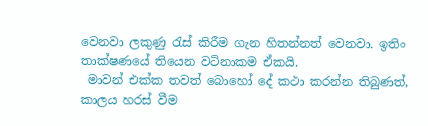වෙනවා ලකුණු රැස් කිරීම ගැන හිතන්නත් වෙනවා. ඉතිං තාක්ෂණයේ තියෙන වටිනාකම ඒකයි.
 මාවන් එක්ක තවත් බොහෝ දේ කථා කරන්න තිබුණත්, කාලය හරස් වීම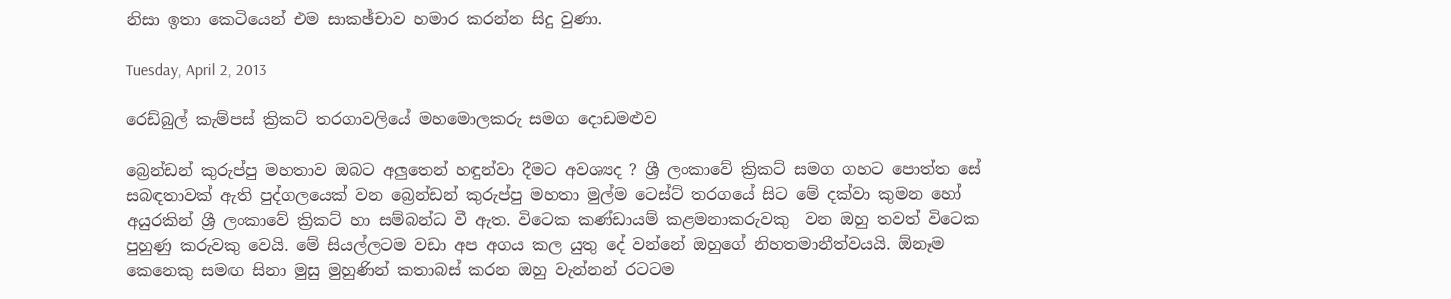නිසා ඉතා කෙටියෙන් එම සාකඡ්චාව හමාර කරන්න සිදු වුණා.

Tuesday, April 2, 2013

රෙඩ්බුල් කැම්පස් ක්‍රිකට් තරගාවලියේ මහමොලකරු සමග දොඩමළුව

බ්‍රෙන්ඩන් කුරුප්පු මහතාව ඔබට අලුතෙන් හඳුන්වා දීමට අවශ්‍යද ? ශ්‍රී ලංකාවේ ක්‍රිකට් සමග ගහට පොත්ත සේ සබඳතාවක් ඇති පුද්ගලයෙක් වන බ්‍රෙන්ඩන් කුරුප්පු මහතා මුල්ම ටෙස්ට් තරගයේ සිට මේ දක්වා කුමන හෝ අයුරකින් ශ්‍රී ලංකාවේ ක්‍රිකට් හා සම්බන්ධ වී ඇත. විටෙක කණ්ඩායම් කළමනාකරුවකු  වන ඔහු තවත් විටෙක පුහුණු කරුවකු වෙයි. මේ සියල්ලටම වඩා අප අගය කල යුතු දේ වන්නේ ඔහුගේ නිහතමානීත්වයයි. ඕනෑම කෙනෙකු සමඟ සිනා මුසු මුහුණින් කතාබස් කරන ඔහු වැන්නන් රටටම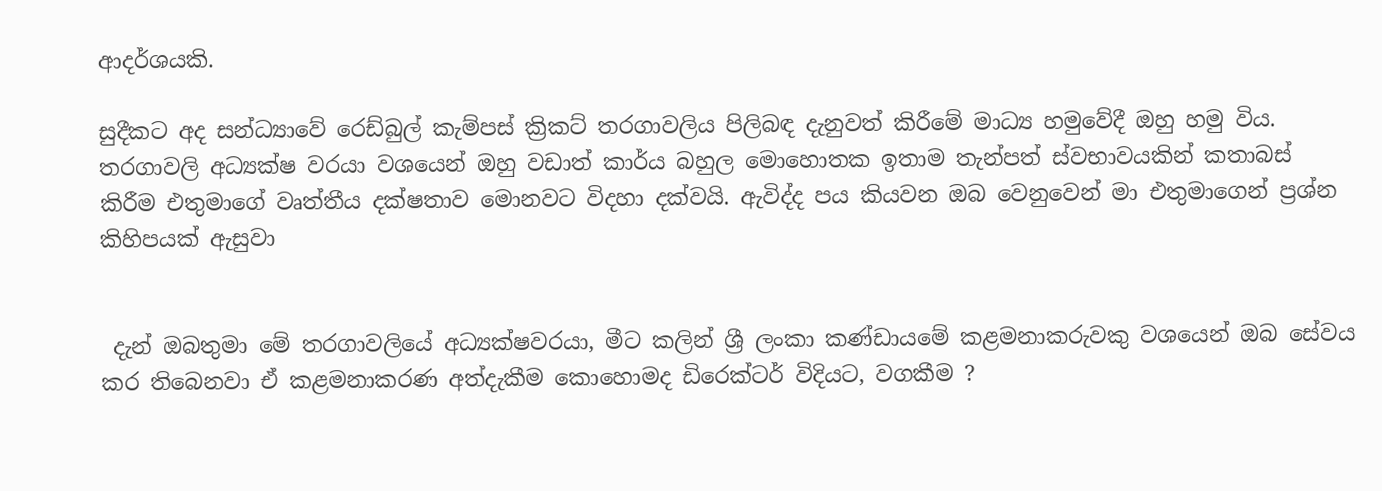ආදර්ශයකි.

සුදීකට අද සන්ධ්‍යාවේ රෙඩ්බුල් කැම්පස් ක්‍රිකට් තරගාවලිය පිලිබඳ දැනුවත් කිරීමේ මාධ්‍ය හමුවේදී ඔහු හමු විය. තරගාවලි අධ්‍යක්ෂ වරයා වශයෙන් ඔහු වඩාත් කාර්ය බහුල මොහොතක ඉතාම තැන්පත් ස්වභාවයකින් කතාබස් කිරීම එතුමාගේ වෘත්තීය දක්ෂතාව මොනවට විදහා දක්වයි. ඇවිද්ද පය කියවන ඔබ වෙනුවෙන් මා එතුමාගෙන් ප්‍රශ්න කිහිපයක් ඇසුවා


 දැන් ඔබතුමා මේ තරගාවලියේ අධ්‍යක්ෂවරයා, මීට කලින් ශ්‍රී ලංකා කණ්ඩායමේ කළමනාකරුවකු වශයෙන් ඔබ සේවය කර තිබෙනවා ඒ කළමනාකරණ අත්දැකීම කොහොමද ඩිරෙක්ටර් විදියට, වගකීම ?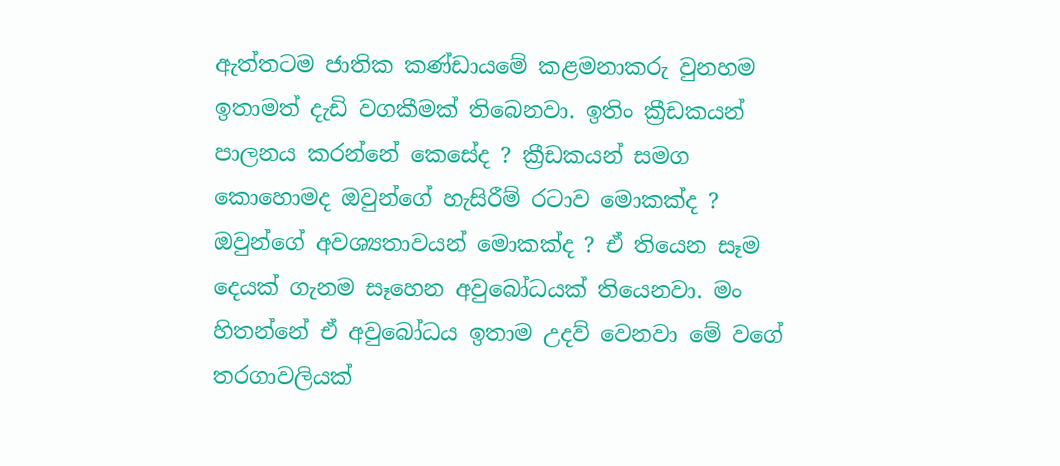ඇත්තටම ජාතික කණ්ඩායමේ කළමනාකරු වුනහම ඉතාමත් දැඩි වගකීමක් තිබෙනවා. ඉතිං ක්‍රීඩකයන් පාලනය කරන්නේ කෙසේද ? ක්‍රීඩකයන් සමග කොහොමද ඔවුන්ගේ හැසිරීම් රටාව මොකක්ද ? ඔවුන්ගේ අවශ්‍යතාවයන් මොකක්ද ? ඒ තියෙන සෑම දෙයක් ගැනම සෑහෙන අවුබෝධයක් තියෙනවා. මං හිතන්නේ ඒ අවුබෝධය ඉතාම උදව් වෙනවා මේ වගේ තරගාවලියක්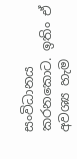සංවිධානය කරනකොට. ඉතිං ඒ අවශ්‍ය හැම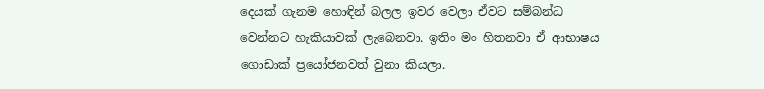දෙයක් ගැනම හොඳින් බලල ඉවර වෙලා ඒවට සම්බන්ධ වෙන්නට හැකියාවක් ලැබෙනවා. ඉතිං මං හිතනවා ඒ ආභාෂය ගොඩාක් ප්‍රයෝජනවත් වුනා කියලා.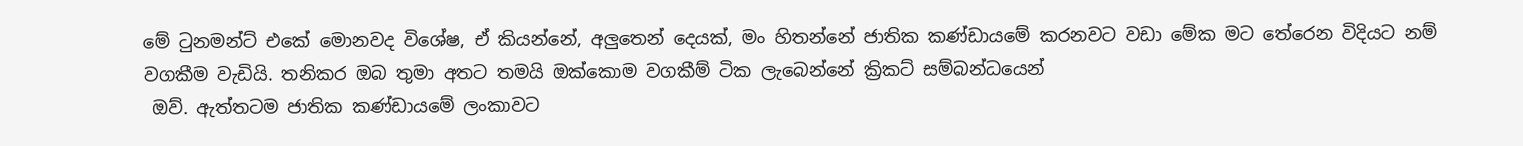මේ ටුනමන්ට් එකේ මොනවද විශේෂ, ඒ කියන්නේ, අලුතෙන් දෙයක්, මං හිතන්නේ ජාතික කණ්ඩායමේ කරනවට වඩා මේක මට තේරෙන විදියට නම් වගකීම වැඩියි. තනිකර ඔබ තුමා අතට තමයි ඔක්කොම වගකීම් ටික ලැබෙන්නේ ක්‍රිකට් සම්බන්ධයෙන්
 ඔව්. ඇත්තටම ජාතික කණ්ඩායමේ ලංකාවට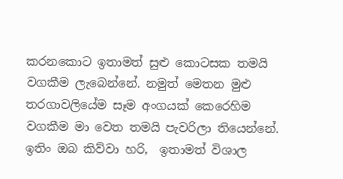කරනකොට ඉතාමත් සුළු කොටසක තමයි වගකීම ලැබෙන්නේ. නමුත් මෙතන මුළු තරගාවලියේම සෑම අංගයක් කෙරෙහිම වගකීම මා වෙත තමයි පැවරිලා තියෙන්නේ. ඉතිං ඔබ කිව්වා හරි,  ඉතාමත් විශාල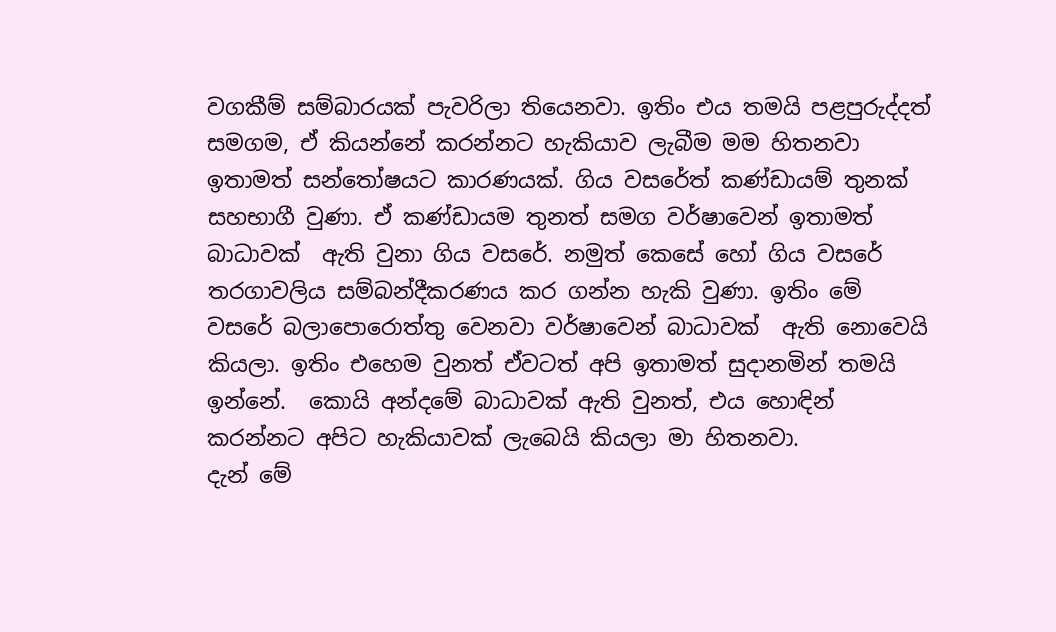වගකීම් සම්බාරයක් පැවරිලා තියෙනවා. ඉතිං එය තමයි පළපුරුද්දත් සමගම, ඒ කියන්නේ කරන්නට හැකියාව ලැබීම මම හිතනවා ඉතාමත් සන්තෝෂයට කාරණයක්. ගිය වසරේත් කණ්ඩායම් තුනක් සහභාගී වුණා. ඒ කණ්ඩායම තුනත් සමග වර්ෂාවෙන් ඉතාමත් බාධාවක්  ඇති වුනා ගිය වසරේ. නමුත් කෙසේ හෝ ගිය වසරේ තරගාවලිය සම්බන්දීකරණය කර ගන්න හැකි වුණා. ඉතිං මේ වසරේ බලාපොරොත්තු වෙනවා වර්ෂාවෙන් බාධාවක්  ඇති නොවෙයි කියලා. ඉතිං එහෙම වුනත් ඒවටත් අපි ඉතාමත් සුදානමින් තමයි ඉන්නේ.  කොයි අන්දමේ බාධාවක් ඇති වුනත්, එය හොඳින් කරන්නට අපිට හැකියාවක් ලැබෙයි කියලා මා හිතනවා.
දැන් මේ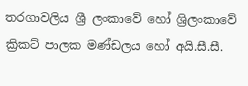තරගාවලිය ශ්‍රී ලංකාවේ හෝ ශ්‍රිලංකාවේ ක්‍රිකට් පාලක මණ්ඩලය හෝ අයි.සී.සී.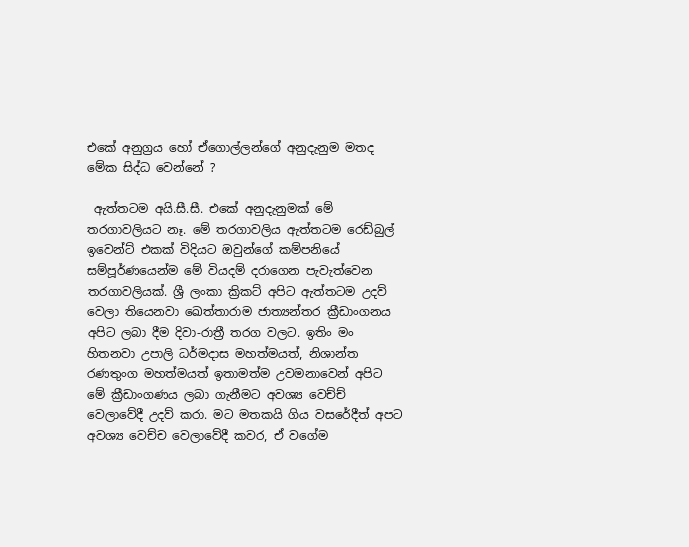එකේ අනුග්‍රය හෝ ඒගොල්ලන්ගේ අනුදැනුම මතද මේක සිද්ධ වෙන්නේ ?

 ඇත්තටම අයි.සී.සී. එකේ අනුදැනුමක් මේ තරගාවලියට නෑ. මේ තරගාවලිය ඇත්තටම රෙඩ්බුල් ඉවෙන්ට් එකක් විදියට ඔවුන්ගේ කම්පනියේ සම්පූර්ණයෙන්ම මේ වියදම් දරාගෙන පැවැත්වෙන තරගාවලියක්. ශ්‍රී ලංකා ක්‍රිකට් අපිට ඇත්තටම උදව් වෙලා තියෙනවා ඛෙත්තාරාම ජාත්‍යන්තර ක්‍රීඩාංගනය අපිට ලබා දීම දිවා-රාත්‍රී තරග වලට. ඉතිං මං හිතනවා උපාලි ධර්මදාස මහත්මයත්, නිශාන්ත රණතුංග මහත්මයත් ඉතාමත්ම උවමනාවෙන් අපිට මේ ක්‍රීඩාංගණය ලබා ගැනීමට අවශ්‍ය වෙච්ච් වෙලාවේදී උදව් කරා. මට මතකයි ගිය වසරේදීත් අපට අවශ්‍ය වෙච්ච වෙලාවේදී කවර, ඒ වගේම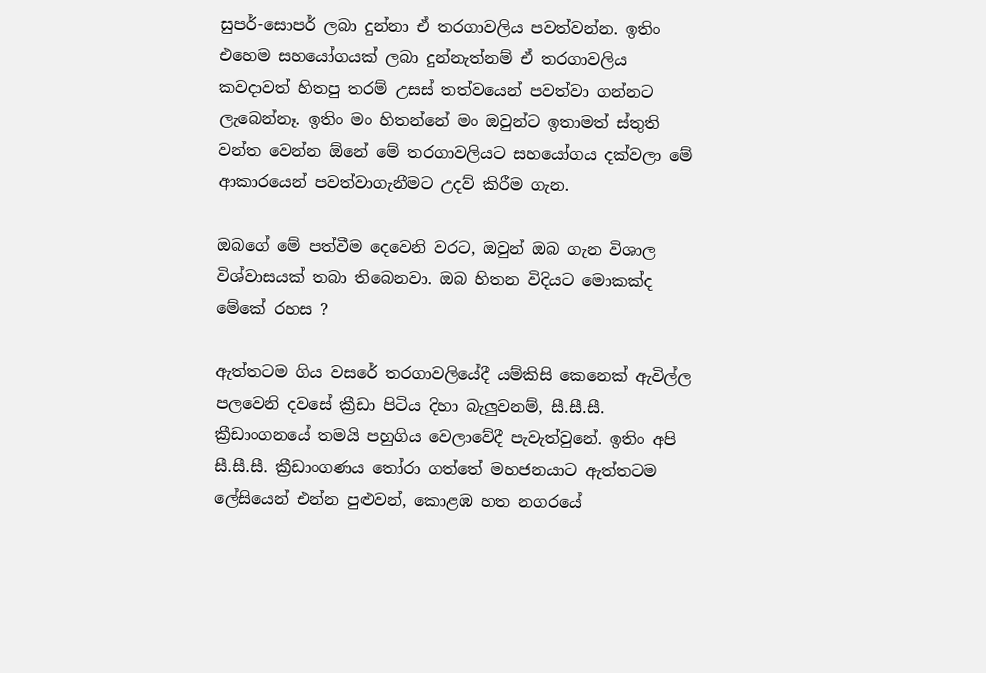සුපර්-සොපර් ලබා දුන්නා ඒ තරගාවලිය පවත්වන්න. ඉතිං එහෙම සහයෝගයක් ලබා දුන්නැත්නම් ඒ තරගාවලිය කවදාවත් හිතපු තරම් උසස් තත්වයෙන් පවත්වා ගන්නට ලැබෙන්නෑ. ඉතිං මං හිතන්නේ මං ඔවුන්ට ඉතාමත් ස්තුති වන්ත වෙන්න ඕනේ මේ තරගාවලියට සහයෝගය දක්වලා මේ ආකාරයෙන් පවත්වාගැනීමට උදව් කිරීම ගැන.

ඔබගේ මේ පත්වීම දෙවෙනි වරට, ඔවුන් ඔබ ගැන විශාල විශ්වාසයක් තබා තිබෙනවා. ඔබ හිතන විදියට මොකක්ද මේකේ රහස ?

ඇත්තටම ගිය වසරේ තරගාවලියේදී යම්කිසි කෙනෙක් ඇවිල්ල පලවෙනි දවසේ ක්‍රීඩා පිටිය දිහා බැලුවනම්, සී.සී.සී. ක්‍රීඩාංගනයේ තමයි පහුගිය වෙලාවේදී පැවැත්වුනේ. ඉතිං අපි සී.සී.සී. ක්‍රීඩාංගණය තෝරා ගත්තේ මහජනයාට ඇත්තටම ලේසියෙන් එන්න පුළුවන්, කොළඹ හත නගරයේ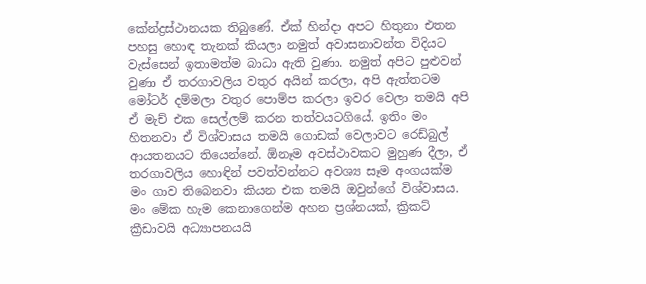කේන්ද්‍රස්ථානයක තිබුණේ. ඒක් හින්දා අපට හිතුනා එතන පහසු හොඳ තැනක් කියලා නමුත් අවාසනාවන්ත විදියට වැස්සෙන් ඉතාමත්ම බාධා ඇති වුණා. නමුත් අපිට පුළුවන් වුණා ඒ තරගාවලිය වතුර අයින් කරලා, අපි ඇත්තටම මෝටර් දම්මලා වතුර පොම්ප කරලා ඉවර වෙලා තමයි අපි ඒ මැච් එක සෙල්ලම් කරන තත්වයටගියේ. ඉතිං මං හිතනවා ඒ විශ්වාසය තමයි ගොඩක් වෙලාවට රෙඩ්බුල් ආයතනයට තියෙන්නේ. ඕනෑම අවස්ථාවකට මුහුණ දීලා, ඒ තරගාවලිය හොඳින් පවත්වන්නට අවශ්‍ය සෑම අංගයක්ම මං ගාව තිබෙනවා කියන එක තමයි ඔවුන්ගේ විශ්වාසය.
මං මේක හැම කෙනාගෙන්ම අහන ප්‍රශ්නයක්, ක්‍රිකට් ක්‍රීඩාවයි අධ්‍යාපනයයි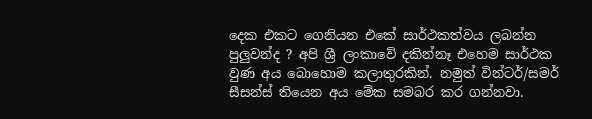දෙක එකට ගෙනියන එකේ සාර්ථකත්වය ලබන්න පුලුවන්ද ? අපි ශ්‍රී ලංකාවේ දකින්නෑ එහෙම සාර්ථක වුණ අය බොහොම කලාතුරකින්. නමුත් වින්ටර්/සමර් සීසන්ස් තියෙන අය මේක සමබර කර ගන්නවා.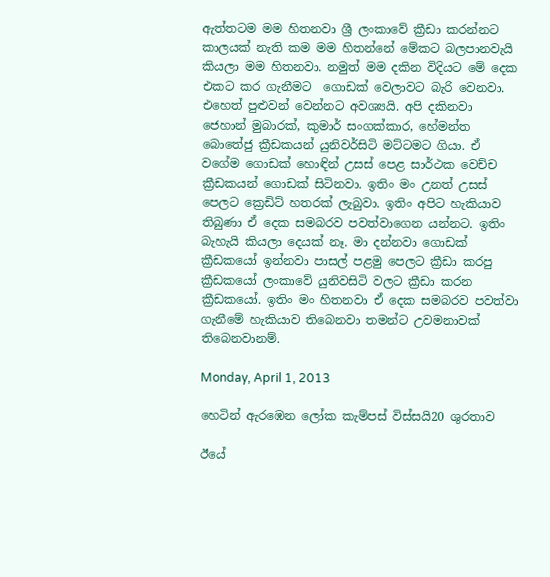ඇත්තටම මම හිතනවා ශ්‍රී ලංකාවේ ක්‍රීඩා කරන්නට කාලයක් නැති කම මම හිතන්නේ මේකට බලපානවැයි කියලා මම හිතනවා. නමුත් මම දකින විදියට මේ දෙක එකට කර ගැනීමට  ගොඩක් වෙලාවට බැරි වෙනවා. එහෙත් පුළුවන් වෙන්නට අවශ්‍යයි. අපි දකිනවා ජෙහාන් මුබාරක්, කුමාර් සංගක්කාර, හේමන්ත බොතේජු ක්‍රීඩකයන් යුනිවර්සිටි මට්ටමට ගියා. ඒ වගේම ගොඩක් හොඳින් උසස් පෙළ සාර්ථක වෙච්ච ක්‍රීඩකයන් ගොඩක් සිටිනවා. ඉතිං මං උනත් උසස් පෙලට ක්‍රෙඩිට් හතරක් ලැබුවා. ඉතිං අපිට හැකියාව තිබුණා ඒ දෙක සමබරව පවත්වාගෙන යන්නට. ඉතිං බැහැයි කියලා දෙයක් නෑ. මා දන්නවා ගොඩක් ක්‍රීඩකයෝ ඉන්නවා පාසල් පළමු පෙලට ක්‍රීඩා කරපු ක්‍රීඩකයෝ ලංකාවේ යුනිවසිටි වලට ක්‍රීඩා කරන ක්‍රීඩකයෝ. ඉතිං මං හිතනවා ඒ දෙක සමබරව පවත්වා ගැනීමේ හැකියාව තිබෙනවා තමන්ට උවමනාවක් තිබෙනවානම්.

Monday, April 1, 2013

හෙටින් ඇරඹෙන ලෝක කැම්පස් විස්සයි20 ශුරතාව

ඊයේ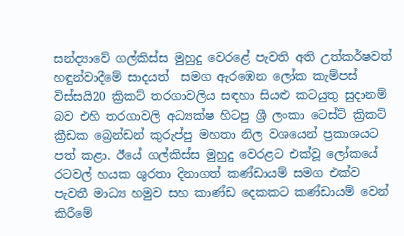සන්ද්‍යාවේ ගල්කිස්ස මුහුදු වෙරළේ පැවති අති උත්කර්ෂවත්  හඳුන්වාදීමේ සාදයත්  සමග ඇරඹෙන ලෝක කැම්පස් විස්සයි20 ක්‍රිකට් තරගාවලිය සඳහා සියළු කටයුතු සුදානම් බව එහි තරගාවලි අධ්‍යක්ෂ හිටපු ශ්‍රී ලංකා ටෙස්ට් ක්‍රිකට් ක්‍රීඩක බ්‍රෙන්ඩන් කුරුප්පු මහතා නිල වශයෙන් ප්‍රකාශයට පත් කළා. ඊයේ ගල්කිස්ස මුහුදු වෙරළට එක්වූ ලෝකයේ රටවල් හයක ශුරතා දිනාගත් කණ්ඩායම් සමග එක්ව පැවතී මාධ්‍ය හමුව සහ කාණ්ඩ දෙකකට කණ්ඩායම් වෙන් කිරීමේ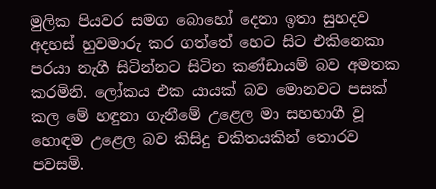මුලික පියවර සමග බොහෝ දෙනා ඉතා සුහදව අදහස් හුවමාරු කර ගත්තේ හෙට සිට එකිනෙකා පරයා නැගී සිටින්නට සිටින කණ්ඩායම් බව අමතක කරමිනි. ලෝකය එක යායක් බව මොනවට පසක් කල මේ හඳුනා ගැනීමේ උළෙල මා සහභාගී වූ හොඳම උළෙල බව කිසිදු චකිතයකින් තොරව පවසමි.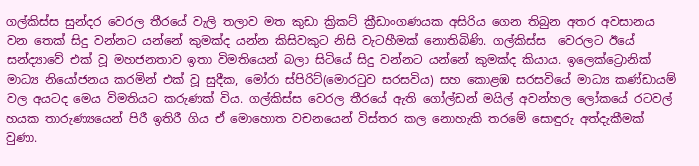ගල්කිස්ස සුන්දර වෙරල තීරයේ වැලි තලාව මත කුඩා ක්‍රිකට් ක්‍රීඩාංගණයක අසිරිය ගෙන තිබුන අතර අවසානය වන තෙක් සිදු වන්නට යන්නේ කුමක්ද යන්න කිසිවකුට නිසි වැටහීමක් නොතිබිණි. ගල්කිස්ස  වෙරලට ඊයේ සන්ද්‍යාවේ එක් වූ මහජනතාව ඉතා විමතියෙන් බලා සිටියේ සිදු වන්නට යන්නේ කුමක්ද කියාය. ඉලෙක්ට්‍රොනික් මාධ්‍ය නියෝජනය කරමින් එක් වූ සුදීක, මෝරා ස්පිරිට්(මොරටුව සරසවිය) සහ කොළඹ සරසවියේ මාධ්‍ය කණ්ඩායම් වල අයටද මෙය විමතියට කරුණක් විය. ගල්කිස්ස වෙරල තීරයේ ඇති ගෝල්ඩන් මයිල් අවන්හල ලෝකයේ රටවල් හයක තාරුණ්‍යයෙන් පිරී ඉතිරී ගිය ඒ මොහොත වචනයෙන් විස්තර කල නොහැකි තරමේ සොඳුරු අත්දැකීමක් වුණා.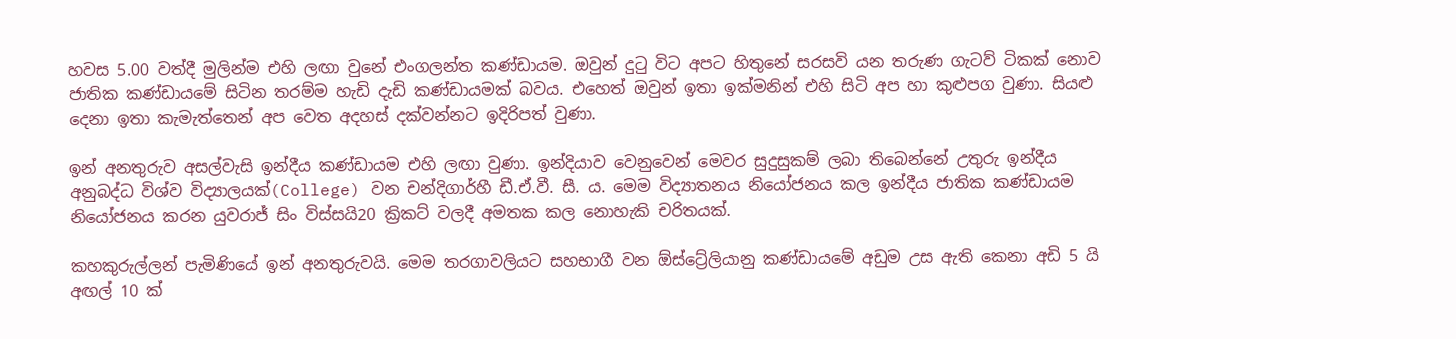හවස 5.00 වත්දී මුලින්ම එහි ලඟා වුනේ එංගලන්ත කණ්ඩායම. ඔවුන් දුටු විට අපට හිතුනේ සරසවි යන තරුණ ගැටව් ටිකක් නොව ජාතික කණ්ඩායමේ සිටින තරම්ම හැඩි දැඩි කණ්ඩායමක් බවය. එහෙත් ඔවුන් ඉතා ඉක්මනින් එහි සිටි අප හා කුළුපග වුණා. සියළු දෙනා ඉතා කැමැත්තෙන් අප වෙත අදහස් දක්වන්නට ඉදිරිපත් වුණා.

ඉන් අනතුරුව අසල්වැසි ඉන්දීය කණ්ඩායම එහි ලඟා වුණා. ඉන්දියාව වෙනුවෙන් මෙවර සුදුසුකම් ලබා තිබෙන්නේ උතුරු ඉන්දීය අනුබද්ධ විශ්ව විද්‍යාලයක්(College) වන චන්දිගාර්හී ඩී.ඒ.වී. සී. ය. මෙම විද්‍යාතනය නියෝජනය කල ඉන්දීය ජාතික කණ්ඩායම නියෝජනය කරන යුවරාජ් සිං විස්සයි20 ක්‍රිකට් වලදී අමතක කල නොහැකි චරිතයක්.

කහකුරුල්ලන් පැමිණියේ ඉන් අනතුරුවයි. මෙම තරගාවලියට සහභාගී වන ඕස්ට්‍රේලියානු කණ්ඩායමේ අඩුම උස ඇති කෙනා අඩි 5 යි අඟල් 10 ක්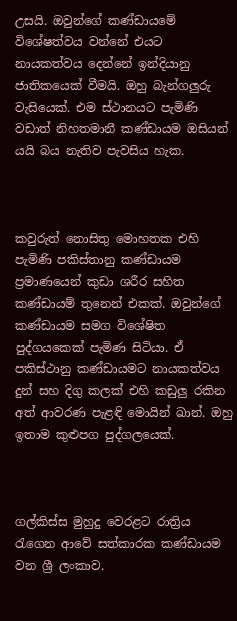උසයි. ඔවුන්ගේ කණ්ඩායමේ විශේෂත්වය වන්නේ එයට නායකත්වය දෙන්නේ ඉන්දියානු ජාතිකයෙක් වීමයි. ඔහු බැන්ගලුරු වැසියෙක්. එම ස්ථානයට පැමිණි වඩාත් නිහතමානී කණ්ඩායම ඔසියන් යයි බය නැතිව පැවසිය හැක.



කවුරුත් නොසිතු මොහතක එහි පැමිණි පකිස්තානු කණ්ඩායම ප්‍රමාණයෙන් කුඩා ශරීර සහිත කණ්ඩායම් තුනෙන් එකක්. ඔවුන්ගේ කණ්ඩායම සමග විශේෂිත පුද්ගයකෙක් පැමිණ සිටියා. ඒ පකිස්ථානු කණ්ඩායමට නායකත්වය දුන් සහ දිගු කලක් එහි කඩුලු රකින අත් ආවරණ පැළඳි මොයින් ඛාන්. ඔහු ඉතාම කුළුපග පුද්ගලයෙක්.



ගල්කිස්ස මුහුදු වෙරළට රාත්‍රිය රැගෙන ආවේ සත්කාරක කණ්ඩායම වන ශ්‍රී ලංකාව.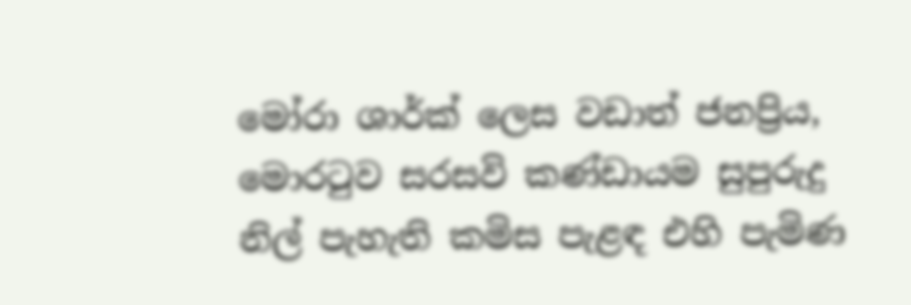මෝරා ශාර්ක් ලෙස වඩාත් ජනප්‍රිය, මොරටුව සරසවි කණ්ඩායම සුපුරුදු නිල් පැහැති කමිස පැළඳ එහි පැමිණ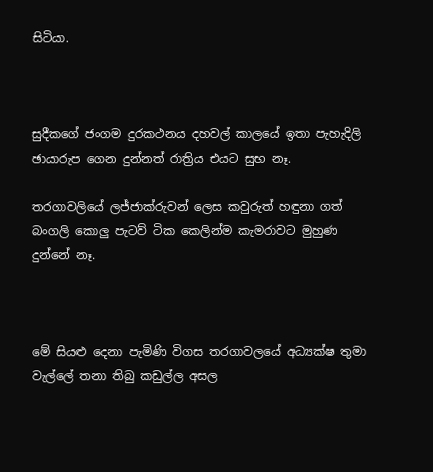සිටියා.



සුදීකගේ ජංගම දුරකථනය දහවල් කාලයේ ඉතා පැහැදිලි ඡායාරුප ගෙන දුන්නත් රාත්‍රිය එයට සුභ නෑ.

තරගාවලියේ ලජ්ජාක්රුවන් ලෙස කවුරුත් හඳුනා ගත් බංගලි කොලු පැටව් ටික කෙලින්ම කැමරාවට මුහුණ දුන්නේ නෑ.



මේ සියළු දෙනා පැමිණි විගස තරගාවලයේ අධ්‍යක්ෂ තුමා වැල්ලේ තනා තිබු කඩුල්ල අසල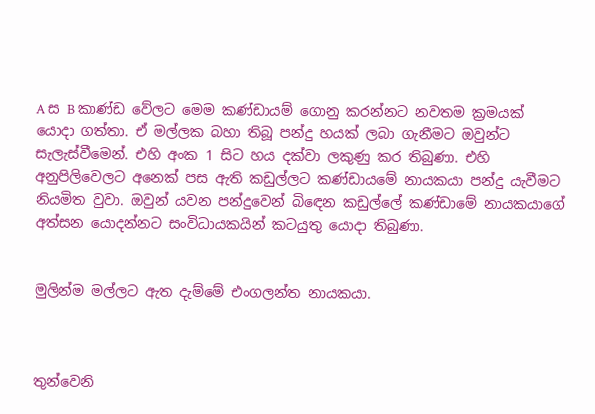A ස B කාණ්ඩ වේලට මෙම කණ්ඩායම් ගොනු කරන්නට නවතම ක්‍රමයක් යොදා ගත්තා. ඒ මල්ලක බහා තිබූ පන්දු හයක් ලබා ගැනීමට ඔවුන්ට සැලැස්වීමෙන්. එහි අංක 1 සිට හය දක්වා ලකුණු කර තිබුණා. එහි අනුපිලිවෙලට අනෙක් පස ඇති කඩුල්ලට කණ්ඩායමේ නායකයා පන්දු යැවීමට නියමිත වුවා. ඔවුන් යවන පන්දුවෙන් බිඳෙන කඩුල්ලේ කණ්ඩාමේ නායකයාගේ අත්සන යොදන්නට සංවිධායකයින් කටයුතු යොදා තිබුණා.


මුලින්ම මල්ලට ඇත දැම්මේ එංගලන්ත නායකයා.



තුන්වෙනි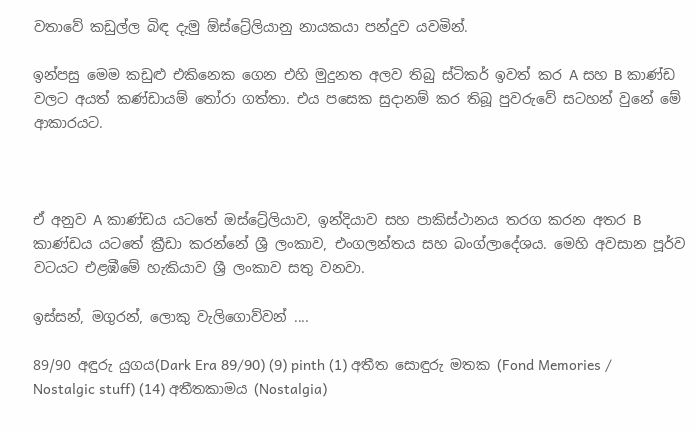වතාවේ කඩුල්ල බිඳ දැමු ඕස්ට්‍රේලියානු නායකයා පන්දුව යවමින්.

ඉන්පසු මෙම කඩුළු එකිනෙක ගෙන එහි මුදුනත අලව තිබු ස්ටිකර් ඉවත් කර A සහ B කාණ්ඩ වලට අයත් කණ්ඩායම් තෝරා ගත්තා. එය පසෙක සුදානම් කර තිබූ පුවරුවේ සටහන් වුනේ මේ ආකාරයට.



ඒ අනුව A කාණ්ඩය යටතේ ඔස්ට්‍රේලියාව, ඉන්දියාව සහ පාකිස්ථානය තරග කරන අතර B කාණ්ඩය යටතේ ක්‍රීඩා කරන්නේ ශ්‍රී ලංකාව, එංගලන්තය සහ බංග්ලාදේශය. මෙහි අවසාන පූර්ව වටයට එළඹීමේ හැකියාව ශ්‍රී ලංකාව සතු වනවා.

ඉස්සන්, මගුරන්, ලොකු වැලිගොව්වන් ....

89/90 අඳුරු යුගය(Dark Era 89/90) (9) pinth (1) අතීත සොඳුරු මතක (Fond Memories / Nostalgic stuff) (14) අතීතකාමය (Nostalgia)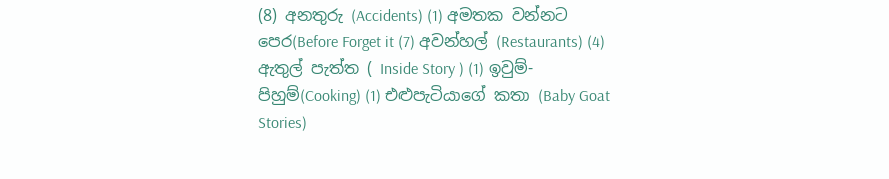(8) අනතුරු (Accidents) (1) අමතක වන්නට පෙර(Before Forget it (7) අවන්හල් (Restaurants) (4) ඇතුල් පැත්ත ( Inside Story ) (1) ඉවුම්-පිහුම්(Cooking) (1) එළුපැටියාගේ කතා (Baby Goat Stories)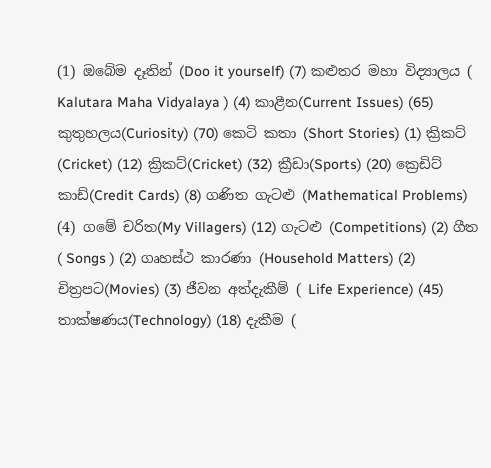(1) ඔබේම දෑතින් (Doo it yourself) (7) කළුතර මහා විද්‍යාලය ( Kalutara Maha Vidyalaya ) (4) කාළීන(Current Issues) (65) කුතුහලය(Curiosity) (70) කෙටි කතා (Short Stories) (1) ක්‍රිකට් (Cricket) (12) ක්‍රිකට්(Cricket) (32) ක්‍රීඩා(Sports) (20) ක්‍රෙඩිට් කාඩ්(Credit Cards) (8) ගණිත ගැටළු (Mathematical Problems) (4) ගමේ චරිත(My Villagers) (12) ගැටළු (Competitions) (2) ගීත ( Songs ) (2) ගෘහස්ථ කාරණා (Household Matters) (2) චිත්‍රපට(Movies) (3) ජීවන අත්දැකීම් ( Life Experience) (45) තාක්ෂණය(Technology) (18) දැකීම (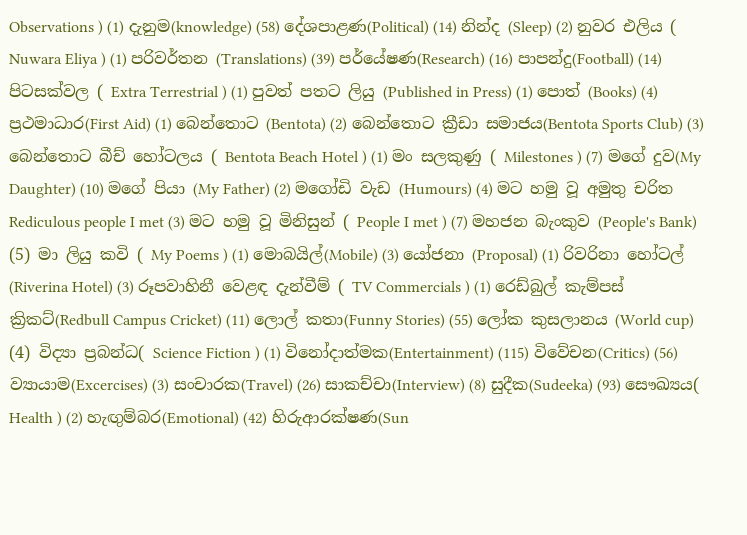Observations ) (1) දැනුම(knowledge) (58) දේශපාළණ(Political) (14) නින්ද (Sleep) (2) නුවර එලිය ( Nuwara Eliya ) (1) පරිවර්තන (Translations) (39) පර්යේෂණ(Research) (16) පාපන්දු(Football) (14) පිටසක්වල ( Extra Terrestrial ) (1) පුවත් පතට ලියු (Published in Press) (1) පොත් (Books) (4) ප්‍රථමාධාර(First Aid) (1) බෙන්තොට (Bentota) (2) බෙන්තොට ක්‍රීඩා සමාජය(Bentota Sports Club) (3) බෙන්තොට බීච් හෝටලය ( Bentota Beach Hotel ) (1) මං සලකුණු ( Milestones ) (7) මගේ දුව(My Daughter) (10) මගේ පියා (My Father) (2) මගෝඩි වැඩ (Humours) (4) මට හමු වූ අමුතු චරිත Rediculous people I met (3) මට හමු වූ මිනිසුන් ( People I met ) (7) මහජන බැංකුව (People's Bank) (5) මා ලියු කවි ( My Poems ) (1) මොබයිල්(Mobile) (3) යෝජනා (Proposal) (1) රිවරිනා හෝටල් (Riverina Hotel) (3) රූපවාහිනී වෙළඳ දැන්වීම් ( TV Commercials ) (1) රෙඩ්බුල් කැම්පස් ක්‍රිකට්(Redbull Campus Cricket) (11) ලොල් කතා(Funny Stories) (55) ලෝක කුසලානය (World cup) (4) විද්‍යා ප්‍රබන්ධ( Science Fiction ) (1) විනෝදාත්මක(Entertainment) (115) විවේචන(Critics) (56) ව්‍යායාම(Excercises) (3) සංචාරක(Travel) (26) සාකච්චා(Interview) (8) සුදීක(Sudeeka) (93) සෞඛ්‍යය( Health ) (2) හැඟුම්බර(Emotional) (42) හිරුආරක්ෂණ(Sun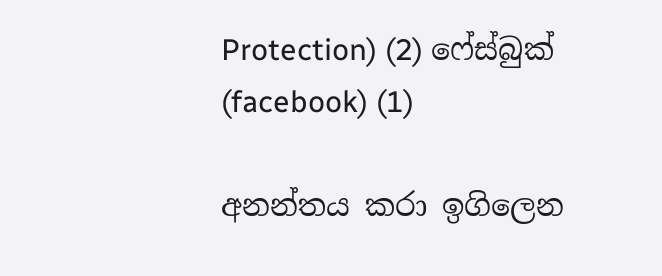Protection) (2) ෆේස්බුක් (facebook) (1)

අනන්තය කරා ඉගිලෙන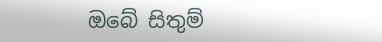ඔබේ සිතුම්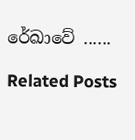රේඛාවේ ......

Related Posts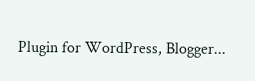Plugin for WordPress, Blogger...